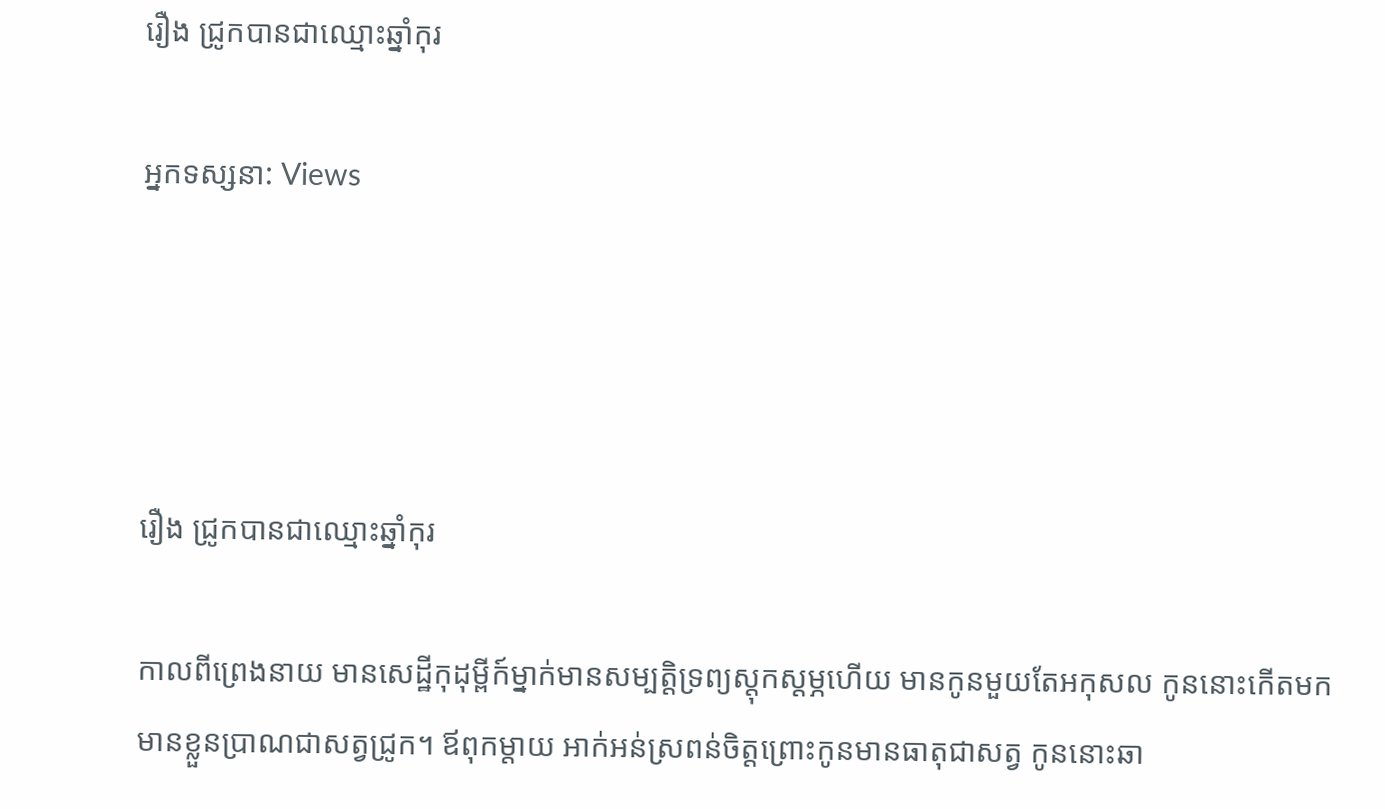រឿង ជ្រូកបានជាឈ្មោះឆ្នាំកុរ

អ្នកទស្សនា: Views




រឿង ជ្រូកបានជាឈ្មោះឆ្នាំកុរ

កាលពីព្រេងនាយ មានសេដ្ឋីកុដុម្ពីក៍ម្នាក់មានសម្បត្តិទ្រព្យស្ដុកស្ដម្ភហើយ មានកូនមួយតែអកុសល កូននោះកើតមកមានខ្លួនប្រាណជាសត្វជ្រូក។ ឪពុកម្តាយ អាក់អន់ស្រពន់ចិត្តព្រោះកូនមានធាតុជាសត្វ កូននោះឆា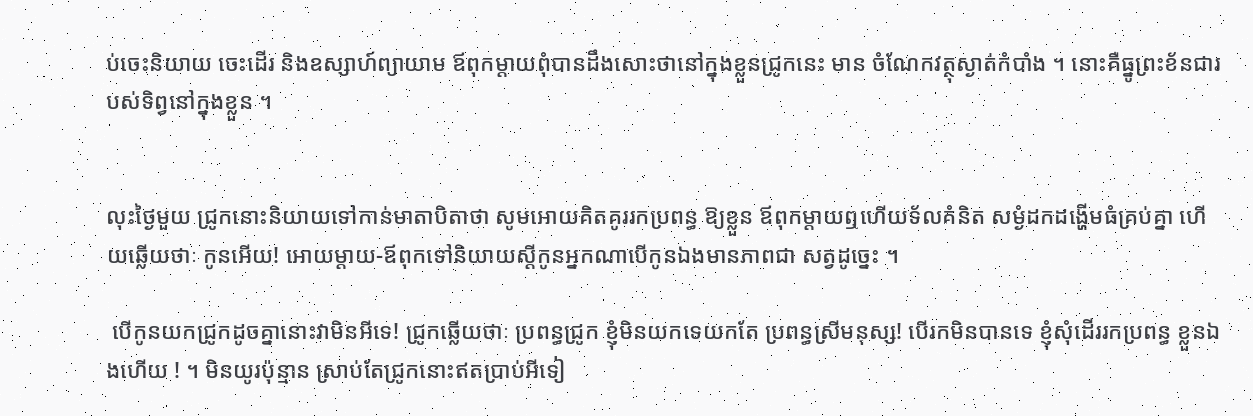ប់ចេះនិយាយ ចេះដើរ និងឧស្សាហ៍ព្យាយាម ឪពុកម្តាយពុំបានដឹងសោះថានៅក្នុងខ្លួនជ្រូកនេះ មាន ចំណែកវត្ថុស្ងាត់កំបាំង ។ នោះគឺធ្នូព្រះខ័នជារបស់ទិព្វនៅក្នុងខ្លួន ។


លុះថ្ងៃមួយ ជ្រូកនោះនិយាយទៅកាន់មាតាបិតាថា សូមអោយគិតគូររកប្រពន្ធ ឱ្យខ្លួន ឪពុកម្ដាយឮហើយទ័លគំនិត សម្ងំដកដង្ហើមធំគ្រប់គ្នា ហើយឆ្លើយថាៈ កូនអើយ! អោយម្តាយ-ឪពុកទៅនិយាយស្ដីកូនអ្នកណាបើកូនឯងមានភាពជា សត្វដូច្នេះ ។

 បើកូនយកជ្រូកដូចគ្នានោះវាមិនអីទេ! ជ្រូកឆ្លើយថាៈ ប្រពន្ធជ្រូក ខ្ញុំមិនយកទេយកតែ ប្រពន្ធស្រីមនុស្ស! បើរកមិនបានទេ ខ្ញុំសុំដើររកប្រពន្ធ ខ្លួនឯងហើយ ! ។ មិនយូរប៉ុន្មាន ស្រាប់តែជ្រូកនោះឥតប្រាប់អីទៀ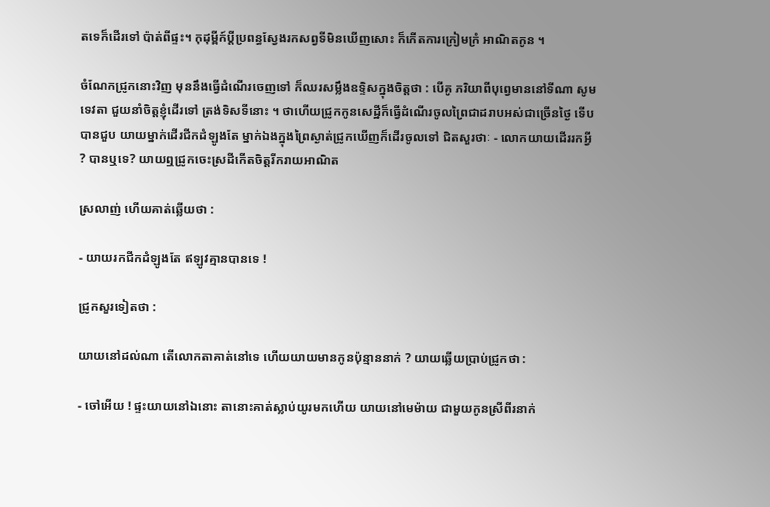តទេក៏ដើរទៅ ប៉ាត់ពីផ្ទះ។ កុដុម្ពីក៍ប្ដីប្រពន្ធស្វែងរកសព្វទីមិនឃើញសោះ ក៏កើតការក្រៀមក្រំ អាណិតកូន ។

ចំណែកជ្រូកនោះវិញ មុននឹងធ្វើដំណើរចេញទៅ ក៏ឈរសម្លឹងឧទ្ទិសក្នុងចិត្តថា : បើគូ ភរិយាពីបុព្វេមាននៅទីណា សូមទេវតា ជួយនាំចិត្តខ្ញុំដើរទៅ ត្រង់ទិសទីនោះ ។ ថាហើយជ្រូកកូនសេដ្ឋីក៏ធ្វើដំណើរចូលព្រៃជាដរាបអស់ជាច្រើនថ្ងៃ ទើបបានជួប យាយម្នាក់ដើរជីកដំឡូងតែ ម្នាក់ឯងក្នុងព្រៃស្ងាត់ជ្រូកឃើញក៏ដើរចូលទៅ ជិតសួរថាៈ - លោកយាយដើររកអ្វី ? បានឬទេ? យាយឮជ្រូកចេះស្រដីកើតចិត្តរីករាយអាណិត

ស្រលាញ់ ហើយគាត់ឆ្លើយថា :

- យាយរកជីកដំឡូងតែ ឥឡូវគ្មានបានទេ !

ជ្រូកសួរទៀតថា :

យាយនៅដល់ណា តើលោកតាគាត់នៅទេ ហើយយាយមានកូនប៉ុន្មាននាក់ ? យាយឆ្លើយប្រាប់ជ្រូកថា :

- ចៅអើយ ! ផ្ទះយាយនៅឯនោះ តានោះគាត់ស្លាប់យូរមកហើយ យាយនៅមេម៉ាយ ជាមួយកូនស្រីពីរនាក់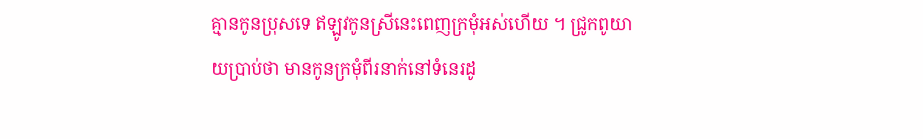គ្មានកូនប្រុសទេ ឥឡូវកូនស្រីនេះពេញក្រមុំអស់ហើយ ។ ជ្រូកពូយាយប្រាប់ថា មានកូនក្រមុំពីរនាក់នៅទំនេរដូ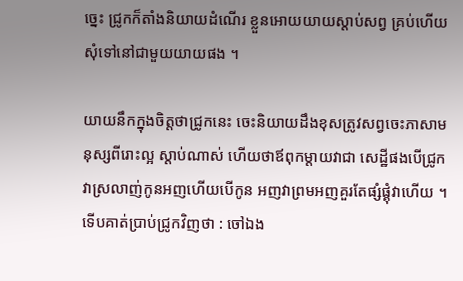ច្នេះ ជ្រូកក៏តាំងនិយាយដំណើរ ខ្លួនអោយយាយស្តាប់សព្វ គ្រប់ហើយសុំទៅនៅជាមួយយាយផង ។

យាយនឹកក្នុងចិត្តថាជ្រូកនេះ ចេះនិយាយដឹងខុសត្រូវសព្វចេះភាសាមនុស្សពីរោះល្អ ស្តាប់ណាស់ ហើយថាឪពុកម្តាយវាជា សេដ្ឋីផងបើជ្រូកវាស្រលាញ់កូនអញហើយបើកូន អញវាព្រមអញគួរតែផ្សំផ្គុំវាហើយ ។ ទើបគាត់ប្រាប់ជ្រូកវិញថា : ចៅឯង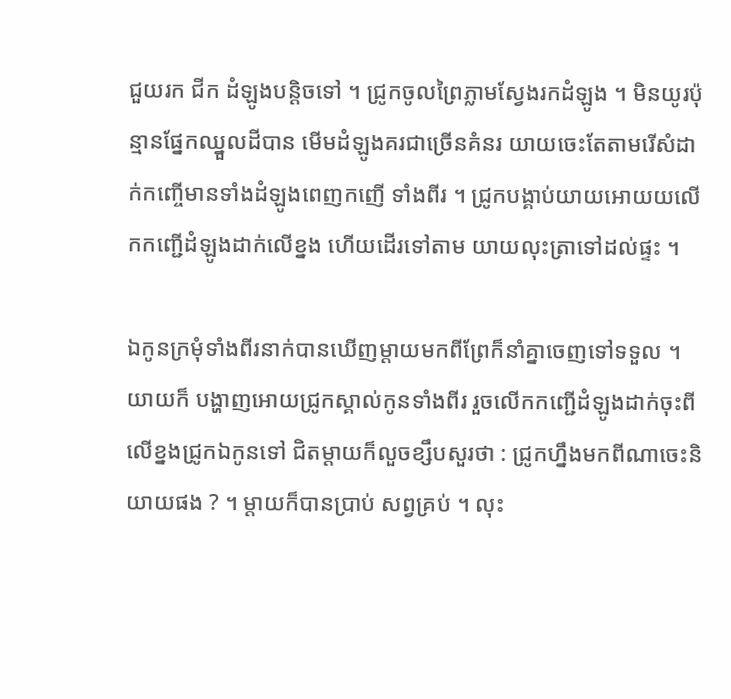ជួយរក ជីក ដំឡូងបន្តិចទៅ ។ ជ្រូកចូលព្រៃភ្លាមស្វែងរកដំឡូង ។ មិនយូរប៉ុន្មានផ្នែកឈ្នួលដីបាន មើមដំឡូងគរជាច្រើនគំនរ យាយចេះតែតាមរើសំដាក់កញ្ចើមានទាំងដំឡូងពេញកញើ ទាំងពីរ ។ ជ្រូកបង្គាប់យាយអោយយលើកកញ្ជើដំឡូងដាក់លើខ្នង ហើយដើរទៅតាម យាយលុះត្រាទៅដល់ផ្ទះ ។

ឯកូនក្រមុំទាំងពីរនាក់បានឃើញម្តាយមកពីព្រែក៏នាំគ្នាចេញទៅទទួល ។ យាយក៏ បង្ហាញអោយជ្រូកស្គាល់កូនទាំងពីរ រួចលើកកញ្ជើដំឡូងដាក់ចុះពីលើខ្នងជ្រូកឯកូនទៅ ជិតម្តាយក៏លួចខ្សឹបសួរថា : ជ្រូកហ្នឹងមកពីណាចេះនិយាយផង ? ។ ម្តាយក៏បានប្រាប់ សព្វគ្រប់ ។ លុះ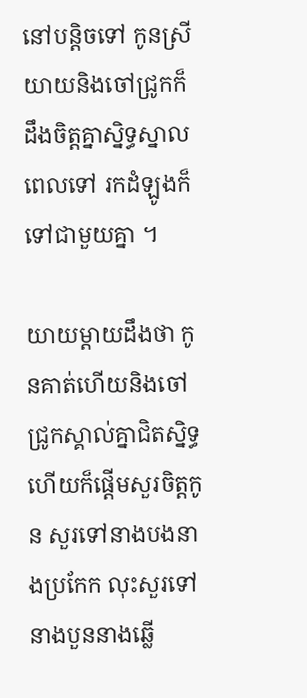នៅបន្តិចទៅ កូនស្រីយាយនិងចៅជ្រូកក៏ដឹងចិត្តគ្នាស្និទ្ធស្នាលពេលទៅ រកដំឡូងក៏ទៅជាមួយគ្នា ។

យាយម្តាយដឹងថា កូនគាត់ហើយនិងចៅជ្រូកស្គាល់គ្នាជិតស្និទ្ធ ហើយក៏ផ្តើមសួរចិត្តកូន សួរទៅនាងបងនាងប្រកែក លុះសួរទៅនាងបួននាងឆ្លើ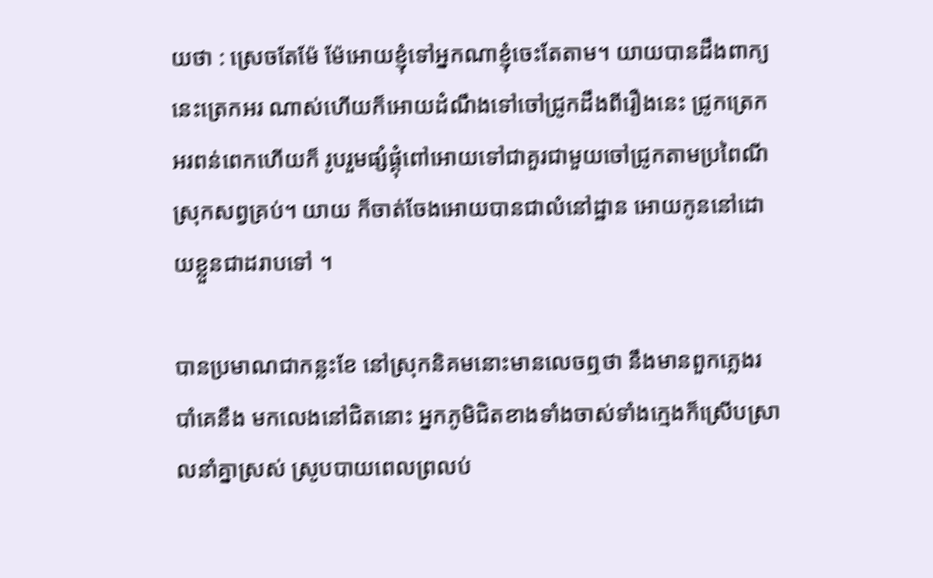យថា : ស្រេចតែម៉ែ ម៉ែអោយខ្ញុំទៅអ្នកណាខ្ញុំចេះតែតាម។ យាយបានដឹងពាក្យនេះត្រេកអរ ណាស់ហើយក៏អោយដំណឹងទៅចៅជ្រូកដឹងពីរឿងនេះ ជ្រូកត្រេកអរពន់ពេកហើយក៏ រូបរួមផ្សំផ្គុំពៅអោយទៅជាគួរជាមួយចៅជ្រូកតាមប្រពៃណីស្រុកសព្វគ្រប់។ យាយ ក៏ចាត់ចែងអោយបានជាលំនៅដ្ឋាន អោយកូននៅដោយខ្លួនជាដរាបទៅ ។

បានប្រមាណជាកន្លះខែ នៅស្រុកនិគមនោះមានលេចឮថា នឹងមានពួកភ្លេងរបាំគេនឹង មកលេងនៅជិតនោះ អ្នកភូមិជិតខាងទាំងចាស់ទាំងក្មេងក៏ស្រើបស្រាលនាំគ្នាស្រស់ ស្រូបបាយពេលព្រលប់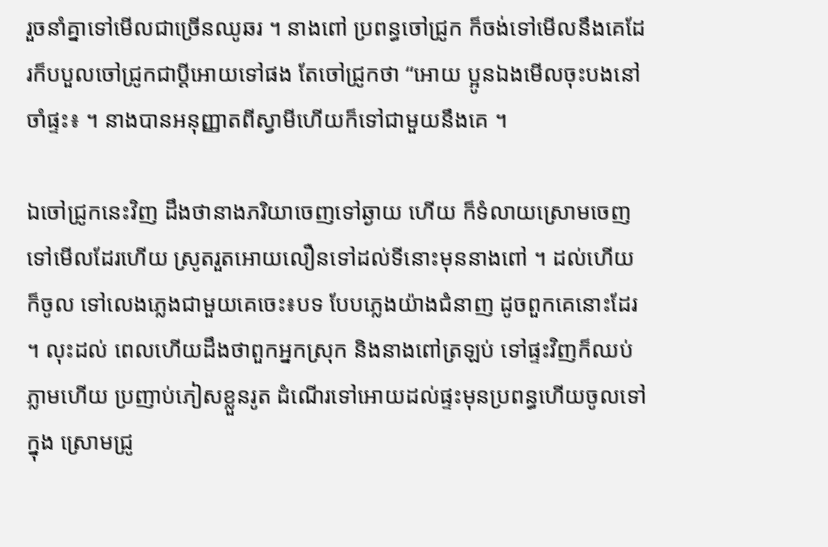រួចនាំគ្នាទៅមើលជាច្រើនឈូឆរ ។ នាងពៅ ប្រពន្ធចៅជ្រូក ក៏ចង់ទៅមើលនឹងគេដែរក៏បបួលចៅជ្រូកជាប្ដីអោយទៅផង តែចៅជ្រូកថា “អោយ ប្អូនឯងមើលចុះបងនៅចាំផ្ទះ៖ ។ នាងបានអនុញ្ញាតពីស្វាមីហើយក៏ទៅជាមួយនឹងគេ ។

ឯចៅជ្រូកនេះវិញ ដឹងថានាងភរិយាចេញទៅឆ្ងាយ ហើយ ក៏ទំលាយស្រោមចេញទៅមើលដែរហើយ ស្រូតរួតអោយលឿនទៅដល់ទីនោះមុននាងពៅ ។ ដល់ហើយក៏ចូល ទៅលេងភ្លេងជាមួយគេចេះ៖បទ បែបភ្លេងយ៉ាងជំនាញ ដូចពួកគេនោះដែរ ។ លុះដល់ ពេលហើយដឹងថាពួកអ្នកស្រុក និងនាងពៅត្រឡប់ ទៅផ្ទះវិញក៏ឈប់ភ្លាមហើយ ប្រញាប់ភៀសខ្លួនរូត ដំណើរទៅអោយដល់ផ្ទះមុនប្រពន្ធហើយចូលទៅក្នុង ស្រោមជ្រូ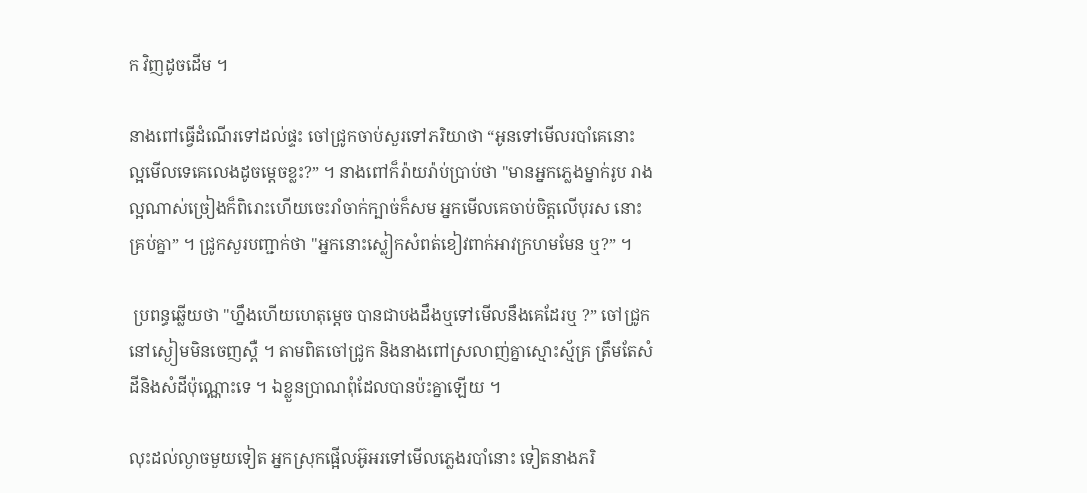ក វិញដូចដើម ។

នាងពៅធ្វើដំណើរទៅដល់ផ្ទះ ចៅជ្រូកចាប់សួរទៅភរិយាថា “អូនទៅមើលរបាំគេនោះ ល្អមើលទេគេលេងដូចម្តេចខ្លះ?” ។ នាងពៅក៏រ៉ាយរ៉ាប់ប្រាប់ថា "មានអ្នកភ្លេងម្នាក់រូប រាងល្អណាស់ច្រៀងក៏ពិរោះហើយចេះរាំចាក់ក្បាច់ក៏សម អ្នកមើលគេចាប់ចិត្តលើបុរស នោះគ្រប់គ្នា” ។ ជ្រូកសួរបញ្ជាក់ថា "អ្នកនោះស្លៀកសំពត់ខៀវពាក់អាវក្រហមមែន ឬ?” ។

 ប្រពន្ធឆ្លើយថា "ហ្នឹងហើយហេតុម្តេច បានជាបងដឹងឬទៅមើលនឹងគេដែរឬ ?” ចៅជ្រូកនៅស្ងៀមមិនចេញស្ពឺ ។ តាមពិតចៅជ្រូក និងនាងពៅស្រលាញ់គ្នាស្មោះស្ម័គ្រ ត្រឹមតែសំដីនិងសំដីប៉ុណ្ណោះទេ ។ ឯខ្លួនប្រាណពុំដែលបានប៉ះគ្នាឡើយ ។

លុះដល់ល្ងាចមួយទៀត អ្នកស្រុកផ្អើលអ៊ូអរទៅមើលភ្លេងរបាំនោះ ទៀតនាងភរិ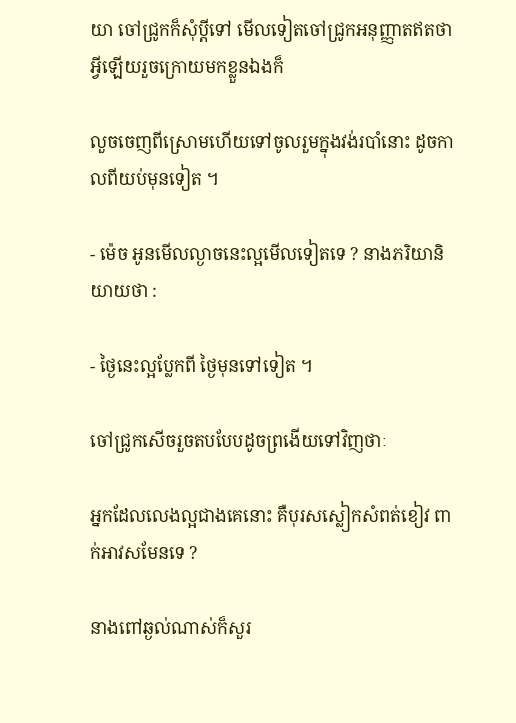យា ចៅជ្រូកក៏សុំប្ដីទៅ មើលទៀតចៅជ្រូកអនុញ្ញាតឥតថាអ្វីឡើយរួចក្រោយមកខ្លួនឯងក៏

លួចចេញពីស្រោមហើយទៅចូលរួមក្នុងវង់របាំនោះ ដូចកាលពីយប់មុនទៀត ។

- ម៉េច អូនមើលល្ងាចនេះល្អមើលទៀតទេ ? នាងភរិយានិយាយថា :

- ថ្ងៃនេះល្អប្លែកពី ថ្ងៃមុនទៅទៀត ។

ចៅជ្រូកសើចរួចតបបែបដូចព្រងើយទៅវិញថាៈ

អ្នកដែលលេងល្អជាងគេនោះ គឺបុរសស្លៀកសំពត់ខៀវ ពាក់អាវសមែនទេ ?

នាងពៅឆ្ងល់ណាស់ក៏សួរ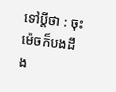ទៅប្តីថា : ចុះម៉េចក៏បងដឹង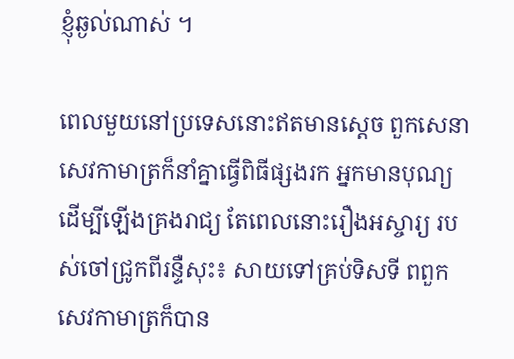ខ្ញុំឆ្ងល់ណាស់ ។

ពេលមួយនៅប្រទេសនោះឥតមានស្តេច ពួកសេនាសេវកាមាត្រក៏នាំគ្នាធ្វើពិធីផ្សងរក អ្នកមានបុណ្យ ដើម្បីឡើងគ្រងរាជ្យ តែពេលនោះរឿងអស្ចារ្យ របស់ចៅជ្រូកពីរន្ទឺសុះ៖ សាយទៅគ្រប់ទិសទី ពពួកសេវកាមាត្រក៏បាន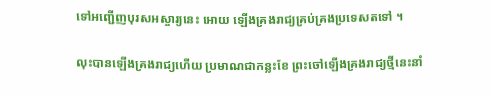ទៅអញ្ជើញបុរសអស្ចារ្យនេះ អោយ ឡើងគ្រងរាជ្យគ្រប់គ្រងប្រទេសតទៅ ។

លុះបានឡើងគ្រងរាជ្យហើយ ប្រមាណជាកន្លះខែ ព្រះចៅឡើងគ្រងរាជ្យថ្មីនេះនាំ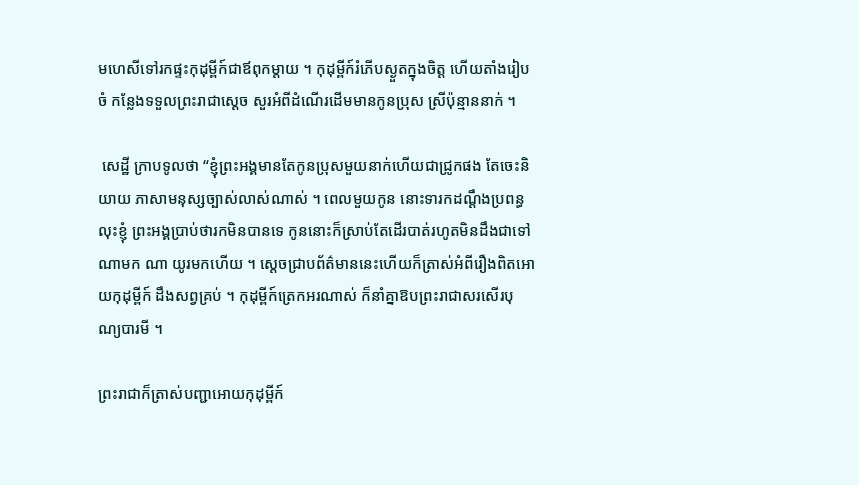មហេសីទៅរកផ្ទះកុដុម្ពីក៍ជាឪពុកម្តាយ ។ កុដុម្ពីក៍រំភើបស្ងួតក្នុងចិត្ត ហើយតាំងរៀបចំ កន្លែងទទួលព្រះរាជាស្តេច សួរអំពីដំណើរដើមមានកូនប្រុស ស្រីប៉ុន្មាននាក់ ។

 សេដ្ឋី ក្រាបទូលថា “ខ្ញុំព្រះអង្គមានតែកូនប្រុសមួយនាក់ហើយជាជ្រូកផង តែចេះនិយាយ ភាសាមនុស្សច្បាស់លាស់ណាស់ ។ ពេលមួយកូន នោះទារកដណ្តឹងប្រពន្ធ លុះខ្ញុំ ព្រះអង្គប្រាប់ថារកមិនបានទេ កូននោះក៏ស្រាប់តែដើរបាត់រហូតមិនដឹងជាទៅណាមក ណា យូរមកហើយ ។ ស្តេចជ្រាបព័ត៌មាននេះហើយក៏ត្រាស់អំពីរឿងពិតអោយកុដុម្ពីក៍ ដឹងសព្វគ្រប់ ។ កុដុម្ពីក៍ត្រេកអរណាស់ ក៏នាំគ្នាឱបព្រះរាជាសរសើរបុណ្យបារមី ។

ព្រះរាជាក៏ត្រាស់បញ្ជាអោយកុដុម្ពីក៍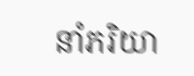នាំភរិយា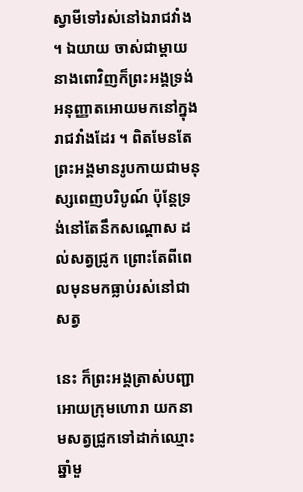ស្វាមីទៅរស់នៅឯរាជវាំង ។ ឯយាយ ចាស់ជាម្តាយនាងពោវិញក៏ព្រះអង្គទ្រង់អនុញ្ញាតអោយមកនៅក្នុងរាជវាំងដែរ ។ ពិតមែនតែព្រះអង្គមានរូបកាយជាមនុស្សពេញបរិបូណ៍ ប៉ុន្តែទ្រង់នៅតែនឹកសណ្ដោស ដល់សត្វជ្រូក ព្រោះតែពីពេលមុនមកធ្លាប់រស់នៅជាសត្វ

នេះ ក៏ព្រះអង្គត្រាស់បញ្ជា អោយក្រុមហោរា យកនាមសត្វជ្រូកទៅដាក់ឈ្មោះឆ្នាំមួ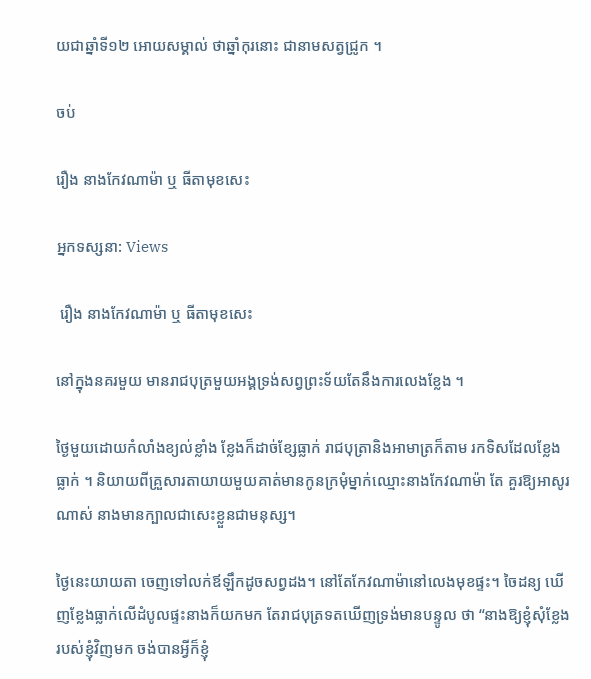យជាឆ្នាំទី១២ អោយសម្គាល់ ថាឆ្នាំកុរនោះ ជានាមសត្វជ្រូក ។

ចប់

រឿង នាងកែវណាម៉ា ឬ ធីតាមុខសេះ

អ្នកទស្សនា: Views

 រឿង នាងកែវណាម៉ា ឬ ធីតាមុខសេះ

នៅក្នុងនគរមួយ មានរាជបុត្រមួយអង្គទ្រង់សព្វព្រះទ័យតែនឹងការលេងខ្លែង ។

ថ្ងៃមួយដោយកំលាំងខ្យល់ខ្លាំង ខ្លែងក៏ដាច់ខ្សែធ្លាក់ រាជបុត្រានិងអាមាត្រក៏តាម រកទិសដែលខ្លែងធ្លាក់ ។ និយាយពីគ្រួសារតាយាយមួយគាត់មានកូនក្រមុំម្នាក់ឈ្មោះនាងកែវណាម៉ា តែ គួរឱ្យអាសូរណាស់ នាងមានក្បាលជាសេះខ្លួនជាមនុស្ស។

ថ្ងៃនេះយាយតា ចេញទៅលក់ឪឡឹកដូចសព្វដង។ នៅតែកែវណាម៉ានៅលេងមុខផ្ទះ។ ចៃដន្យ ឃើញខ្លែងធ្លាក់លើដំបូលផ្ទះនាងក៏យកមក តែរាជបុត្រទតឃើញទ្រង់មានបន្ទូល ថា “នាងឱ្យខ្ញុំសុំខ្លែងរបស់ខ្ញុំវិញមក ចង់បានអ្វីក៏ខ្ញុំ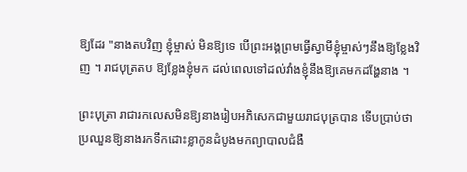ឱ្យដែរ "នាងតបវិញ ខ្ញុំម្ចាស់ មិនឱ្យទេ បើព្រះអង្គព្រមធ្វើស្វាមីខ្ញុំម្ចាស់ៗនឹងឱ្យខ្លែងវិញ ។ រាជបុត្រតប ឱ្យខ្លែងខ្ញុំមក ដល់ពេលទៅដល់វាំងខ្ញុំនឹងឱ្យគេមកដង្ហែនាង ។

ព្រះបុត្រា រាជារកលេសមិនឱ្យនាងរៀបអភិសេកជាមួយរាជបុត្របាន ទើបប្រាប់ថា ប្រឈួនឱ្យនាងរកទឹកដោះខ្លាកូនដំបូងមកព្យាបាលជំងឺ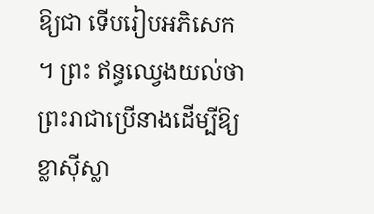ឱ្យជា ទើបរៀបអភិសេក ។ ព្រះ ឥន្ធឈ្វេងយល់ថា ព្រះរាជាប្រើនាងដើម្បីឱ្យខ្លាស៊ីស្លា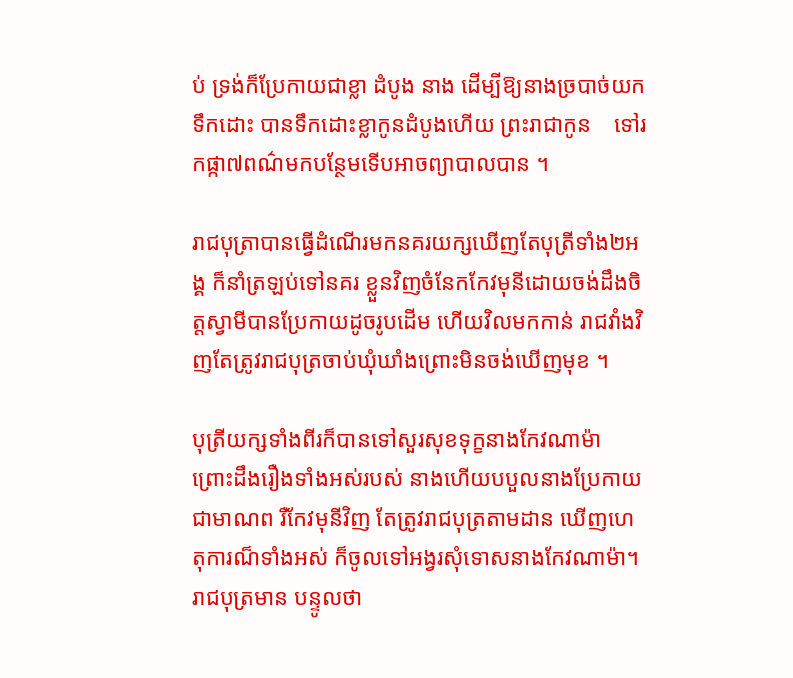ប់ ទ្រង់ក៏ប្រែកាយជាខ្លា ដំបូង នាង ដើម្បីឱ្យនាងច្របាច់យកទឹកដោះ បានទឹកដោះខ្លាកូនដំបូងហើយ ព្រះរាជាកូន    ទៅរកផ្កា៧ពណ៌មកបន្ថែមទើបអាចព្យាបាលបាន ។

រាជបុត្រាបានធ្វើដំណើរមកនគរយក្សឃើញតែបុត្រីទាំង២អង្គ ក៏នាំត្រឡប់ទៅនគរ ខ្លួនវិញចំនែកកែវមុនីដោយចង់ដឹងចិត្តស្វាមីបានប្រែកាយដូចរូបដើម ហើយវិលមកកាន់ រាជវាំងវិញតែត្រូវរាជបុត្រចាប់ឃុំឃាំងព្រោះមិនចង់ឃើញមុខ ។

បុត្រីយក្សទាំងពីរក៏បានទៅសួរសុខទុក្ខនាងកែវណាម៉ា ព្រោះដឹងរឿងទាំងអស់របស់ នាងហើយបបួលនាងប្រែកាយជាមាណព រឺកែវមុនីវិញ តែត្រូវរាជបុត្រតាមដាន ឃើញហេតុការណ៏ទាំងអស់ ក៏ចូលទៅអង្វរសុំទោសនាងកែវណាម៉ា។ រាជបុត្រមាន បន្ទូលថា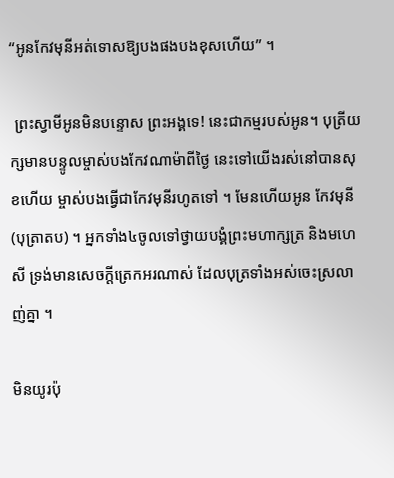“អូនកែវមុនីអត់ទោសឱ្យបងផងបងខុសហើយ” ។

 ព្រះស្វាមីអូនមិនបន្ទោស ព្រះអង្គទេ! នេះជាកម្មរបស់អូន។ បុត្រីយក្សមានបន្ទូលម្ចាស់បងកែវណាម៉ាពីថ្ងៃ នេះទៅយើងរស់នៅបានសុខហើយ ម្ចាស់បងធ្វើជាកែវមុនីរហូតទៅ ។ មែនហើយអូន កែវមុនី (បុត្រាតប) ។ អ្នកទាំង៤ចូលទៅថ្វាយបង្គំព្រះមហាក្សត្រ និងមហេសី ទ្រង់មានសេចក្តីត្រេកអរណាស់ ដែលបុត្រទាំងអស់ចេះស្រលាញ់គ្នា ។

មិនយូរប៉ុ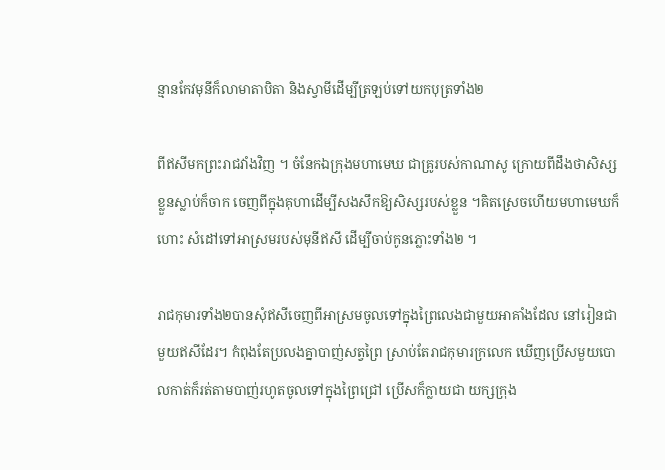ន្មានកែវមុនីក៏លាមាតាបិតា និងស្វាមីដើម្បីត្រឡប់ទៅយកបុត្រទាំង២

ពីឥសីមកព្រះរាជវាំងវិញ ។ ចំនែកឯក្រុងមហាមេឃ ជាគ្រូរបស់កាណាសូ ក្រោយពីដឹងថាសិស្សខ្លួនស្លាប់ក៏ចាក ចេញពីក្នុងគុហាដើម្បីសងសឹកឱ្យសិស្សរបស់ខ្លួន ។គិតស្រេចហើយមហាមេឃក៏ហោះ សំដៅទៅអាស្រមរបស់មុនីឥសី ដើម្បីចាប់កូនភ្លោះទាំង២ ។

រាជកុមារទាំង២បានសុំឥសីចេញពីអាស្រមចូលទៅក្នុងព្រៃលេងជាមួយអាគាំងដែល នៅរៀនជាមួយឥសីដែរ។ កំពុងតែប្រលងគ្នាបាញ់សត្វព្រៃ ស្រាប់តែរាជកុមារក្រលេក ឃើញប្រើសមួយបោលកាត់ក៏រត់តាមបាញ់រហូតចូលទៅក្នុងព្រៃជ្រៅ ប្រើសក៏ក្លាយជា យក្សក្រុង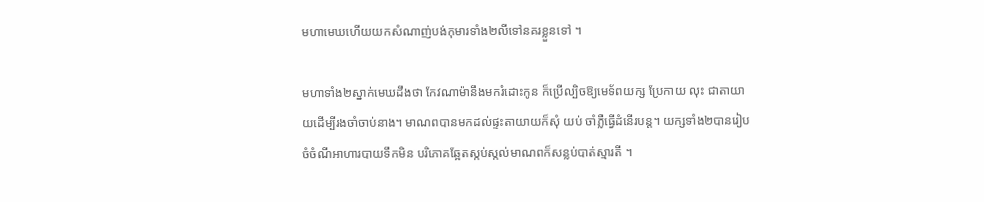មហាមេឃហើយយកសំណាញ់បង់កុមារទាំង២លីទៅនគរខ្លួនទៅ ។

មហាទាំង២ស្នាក់មេឃដឹងថា កែវណាម៉ានឹងមករំដោះកូន ក៏ប្រើល្បិចឱ្យមេទ័ពយក្ស ប្រែកាយ លុះ ជាតាយាយដើម្បីរងចាំចាប់នាង។ មាណពបានមកដល់ផ្ទះតាយាយក៏សុំ យប់ ចាំភ្លឺធ្វើដំនើរបន្ត។ យក្សទាំង២បានរៀបចំចំណីអាហារបាយទឹកមិន បរិភោគឆ្អែតស្កប់ស្កល់មាណពក៏សន្លប់បាត់ស្មារតី ។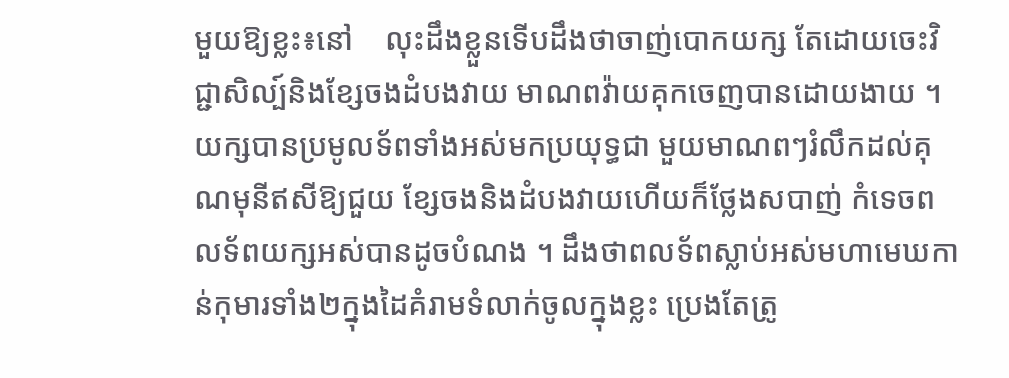មួយឱ្យខ្លះ៖នៅ    លុះដឹងខ្លួនទើបដឹងថាចាញ់បោកយក្ស តែដោយចេះវិជ្ជាសិល្ប៍និងខ្សែចងដំបងវាយ មាណពវ៉ាយគុកចេញបានដោយងាយ ។ យក្សបានប្រមូលទ័ពទាំងអស់មកប្រយុទ្ធជា មួយមាណពៗរំលឹកដល់គុណមុនីឥសីឱ្យជួយ ខ្សែចងនិងដំបងវាយហើយក៏ថ្លែងសបាញ់ កំទេចពលទ័ពយក្សអស់បានដូចបំណង ។ ដឹងថាពលទ័ពស្លាប់អស់មហាមេឃកាន់កុមារទាំង២ក្នុងដៃគំរាមទំលាក់ចូលក្នុងខ្លះ ប្រេងតែត្រូ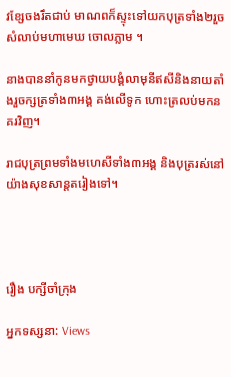វខ្សែចងរឹតជាប់ មាណពក៏ស្ទុះទៅយកបុត្រទាំង២រួចសំលាប់មហាមេឃ ចោលភ្លាម ។

នាងបាននាំកូនមកថ្វាយបង្គំលាមុនីឥសីនិងនាយតាំងរួចក្សត្រទាំង៣អង្គ គង់លើទូក ហោះត្រលប់មកនគរវិញ។

រាជបុត្រព្រមទាំងមហេសីទាំង៣អង្គ និងបុត្ររស់នៅយ៉ាងសុខសាន្តតរៀងទៅ។




រឿង បក្សីចាំក្រុង

អ្នកទស្សនា: Views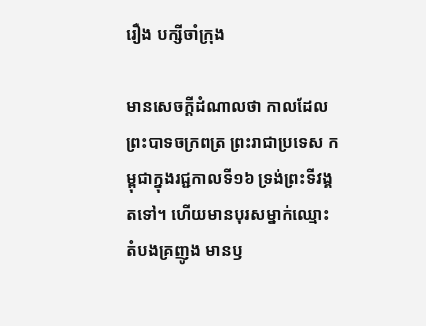រឿង បក្សីចាំក្រុង

មានសេចក្តីដំណាលថា កាលដែលព្រះបាទចក្រពត្រ ព្រះរាជាប្រទេស កម្ពុជាក្នុងរជ្ជកាលទី១៦ ទ្រង់ព្រះទីវង្គតទៅ។ ហើយមានបុរសម្នាក់ឈ្មោះ តំបងគ្រញូង មានឫ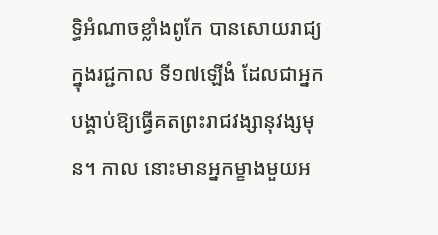ទ្ធិអំណាចខ្លាំងពូកែ បានសោយរាជ្យក្នុងរជ្ជកាល ទី១៧ឡើងំ ដែលជាអ្នកបង្គាប់ឱ្យធ្វើគតព្រះរាជវង្សានុវង្សមុន។ កាល នោះមានអ្នកម្ខាងមួយអ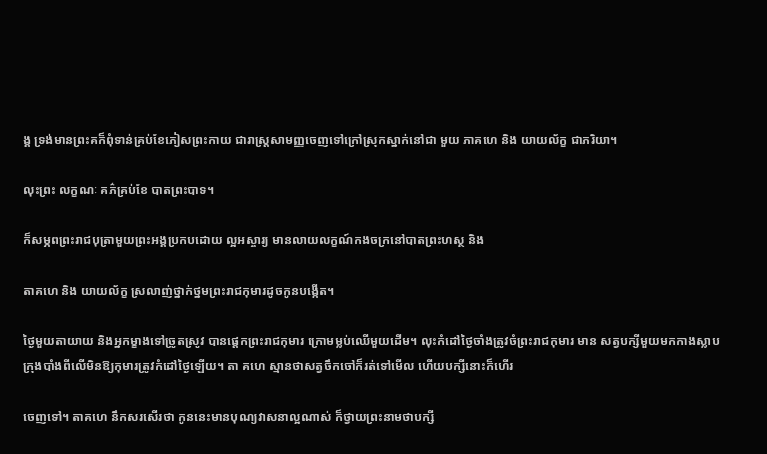ង្គ ទ្រង់មានព្រះគក៏ពុំទាន់គ្រប់ខែភៀសព្រះកាយ ជារាស្ត្រសាមញ្ញចេញទៅក្រៅស្រុកស្នាក់នៅជា មួយ ភាគហេ និង យាយល័ក្ខ ជាភរិយា។

លុះព្រះ លក្ខណៈ គភ៌គ្រប់ខែ បាតព្រះបាទ។

ក៏សម្ភពព្រះរាជបុត្រាមួយព្រះអង្គប្រកបដោយ ល្អអស្ចារ្យ មានលាយលក្ខណ៍កងចក្រនៅបាតព្រះហស្ថ និង

តាគហេ និង យាយល័ក្ខ ស្រលាញ់ថ្នាក់ថ្នមព្រះរាជកុមារដូចកូនបង្កើត។

ថ្ងៃមួយតាយាយ និងអ្នកម្ខាងទៅច្រូតស្រូវ បានផ្ដេកព្រះរាជកុមារ ក្រោមម្លប់ឈើមួយដើម។ លុះកំដៅថ្ងៃចាំងត្រូវចំព្រះរាជកុមារ មាន សត្វបក្សីមួយមកកាងស្លាបក្រុងបាំងពីលើមិនឱ្យកុមារត្រូវកំដៅថ្ងៃឡើយ។ តា គហេ ស្មានថាសត្វចឹកចៅក៏រត់ទៅមើល ហើយបក្សីនោះក៏ហើរ

ចេញទៅ។ តាគហេ នឹកសរសើរថា កូននេះមានបុណ្យវាសនាល្អណាស់ ក៏ថ្វាយព្រះនាមថាបក្សី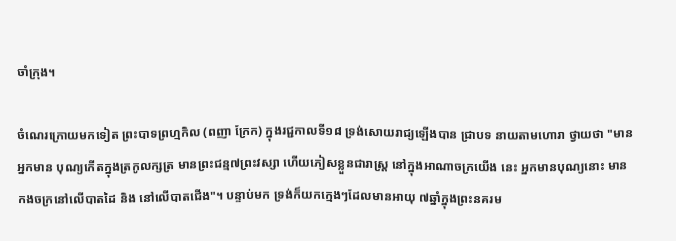ចាំក្រុង។

ចំណេរក្រោយមកទៀត ព្រះបាទព្រហ្មកិល (ពញា ក្រែក) ក្នុងរជ្ជកាលទី១៨ ទ្រង់សោយរាជ្យឡើងបាន ជ្រាបទ នាយតាមហោរា ថ្វាយថា "មានអ្នកមាន បុណ្យកើតក្នុងត្រកូលក្សត្រ មានព្រះជន្ម៧ព្រះវស្សា ហើយភៀសខ្លួនជារាស្ត្រ នៅក្នុងអាណាចក្រយើង នេះ អ្នកមានបុណ្យនោះ មានកងចក្រនៅលើបាតដៃ និង នៅលើបាតជើង"។ បន្ទាប់មក ទ្រង់ក៏យកក្មេងៗដែលមានអាយុ ៧ឆ្នាំក្នុងព្រះនគរម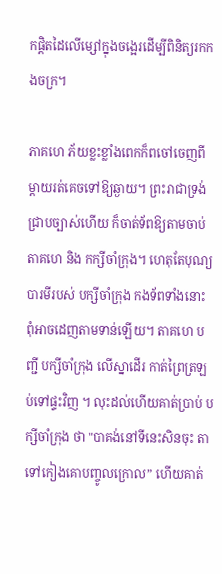កផ្តិតដៃលើម្សៅក្នុងចង្អេរដើម្បីពិនិត្យរកកងចក្រ។

ភាគហេ ភ័យខ្លះខ្លាំងពេកក៏ពចៅចេញពីម្តាយរត់គេចទៅឱ្យឆ្ងាយ។ ព្រះរាជាទ្រង់ជ្រាបច្បាស់ហើយ ក៏ចាត់ទ័ពឱ្យតាមចាប់ តាគហេ និង កក្សីចាំក្រុង។ ហេតុតែបុណ្យបារមីរបស់ បក្សីចាំក្រុង កងទ័ពទាំងនោះ ពុំអាចដេញតាមទាន់ឡើយ។ តាគហេ បញ្ជី បក្សីចាំក្រុង លើស្នាដើរ កាត់ព្រៃត្រឡប់ទៅផ្ទះវិញ ។ លុះដល់ហើយគាត់ប្រាប់ បក្សីចាំក្រុង ថា "បាគង់នៅទីនេះសិនចុះ តាទៅកៀងគោបញ្ចូលក្រោល” ហើយគាត់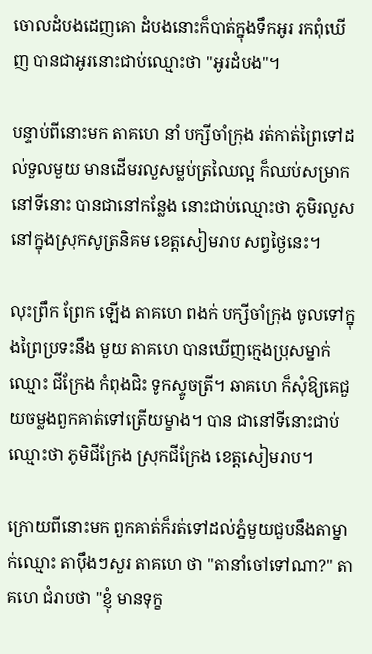ចោលដំបងដេញគោ ដំបងនោះក៏បាត់ក្នុងទឹកអូរ រកពុំឃើញ បានជាអូរនោះជាប់ឈ្មោះថា "អូរដំបង"។

បន្ទាប់ពីនោះមក តាគហេ នាំ បក្សីចាំក្រុង រត់កាត់ព្រៃទៅដល់ទួលមួយ មានដើមរលួសម្លប់ត្រឈៃល្អ ក៏ឈប់សម្រាកនៅទីនោះ បានជានៅកន្លែង នោះជាប់ឈ្មោះថា ភូមិរលួស នៅក្នុងស្រុកសូត្រនិគម ខេត្តសៀមរាប សព្វថ្ងៃនេះ។

លុះព្រឹក ព្រែក ឡើង តាគហេ ពងក់ បក្សីចាំក្រុង ចូលទៅក្នុងព្រៃប្រទះនឹង មួយ តាគហេ បានឃើញក្មេងប្រុសម្នាក់ឈ្មោះ ជីក្រែង កំពុងជិះ ទូកស្ទូចត្រី។ ឆាគហេ ក៏សុំឱ្យគេជួយចម្លងពួកគាត់ទៅត្រើយម្ខាង។ បាន ជានៅទីនោះជាប់ឈ្មោះថា ភូមិជីក្រែង ស្រុកជីក្រែង ខេត្តសៀមរាប។

ក្រោយពីនោះមក ពួកគាត់ក៏រត់ទៅដល់ភ្នំមួយជួបនឹងតាម្នាក់ឈ្មោះ តាប៉ឹងៗសួរ តាគហេ ថា "តានាំចៅទៅណា?" តាគហេ ជំរាបថា "ខ្ញុំ មានទុក្ខ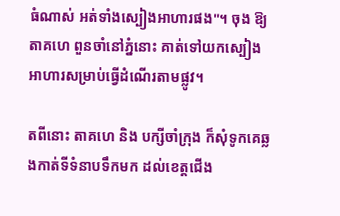ធំណាស់ អត់ទាំងស្បៀងអាហារផង"។ ចុង ឱ្យ តាគហេ ពួនចាំនៅភ្នំនោះ គាត់ទៅយកស្បៀងអាហារសម្រាប់ធ្វើដំណើរតាមផ្លូវ។

តពីនោះ តាគហេ និង បក្សីចាំក្រុង ក៏សុំទូកគេឆ្លងកាត់ទីទំនាបទឹកមក ដល់ខេត្តជើង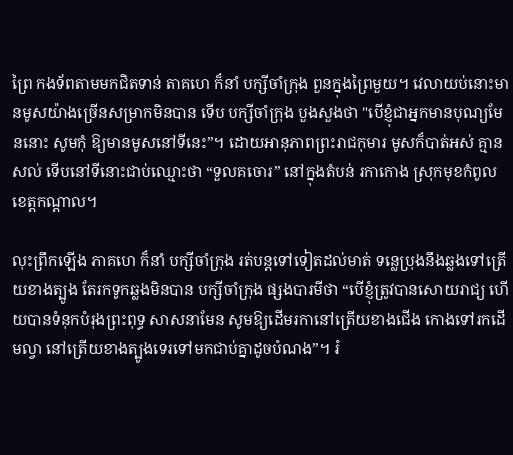ព្រៃ កងទ័ពតាមមកជិតទាន់ តាគហេ ក៏នាំ បក្សីចាំក្រុង ពួនក្នុងព្រៃមួយ។ វេលាយប់នោះមានមូសយ៉ាងច្រើនសម្រាកមិនបាន ទើប បក្សីចាំក្រុង បួងសួងថា "បើខ្ញុំជាអ្នកមានបុណ្យមែននោះ សូមកុំ ឱ្យមានមូសនៅទីនេះ”។ ដោយអានុភាពព្រះរាជកុមារ មូសក៏បាត់អស់ គ្មានសល់ ទើបនៅទីនោះជាប់ឈ្មោះថា “ទួលគចោរ” នៅក្នុងតំបន់ រកាកោង ស្រុកមុខកំពូល ខេត្តកណ្តាល។

លុះព្រឹកឡើង ភាគហេ ក៏នាំ បក្សីចាំក្រុង រត់បន្តទៅទៀតដល់មាត់ ទន្លេប្រុងនឹងឆ្លងទៅត្រើយខាងត្បូង តែរកទូកឆ្លងមិនបាន បក្សីចាំក្រុង ផ្សងបារមីថា “បើខ្ញុំត្រូវបានសោយរាជ្យ ហើយបានទំនុកបំរុងព្រះពុទ្ធ សាសនាមែន សូមឱ្យដើមរកានៅត្រើយខាងជើង កោងទៅរកដើមល្វា នៅត្រើយខាងត្បូងទេរទៅមកជាប់គ្នាដូចបំណង”។ រំ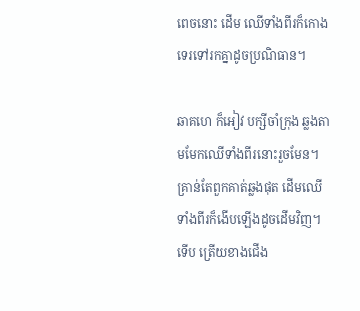ពេចនោះ ដើម ឈើទាំងពីរក៏កោងទេរទៅរកគ្នាដូចប្រណិធាន។

ឆាគហេ ក៏អៀវ បក្សីចាំក្រុង ឆ្លងតាមមែកឈើទាំងពីរនោះរួចមែន។ គ្រាន់តែពួកគាត់ឆ្លងផុត ដើមឈើទាំងពីរក៏ងើបឡើងដូចដើមវិញ។ ទើប ត្រើយខាងជើង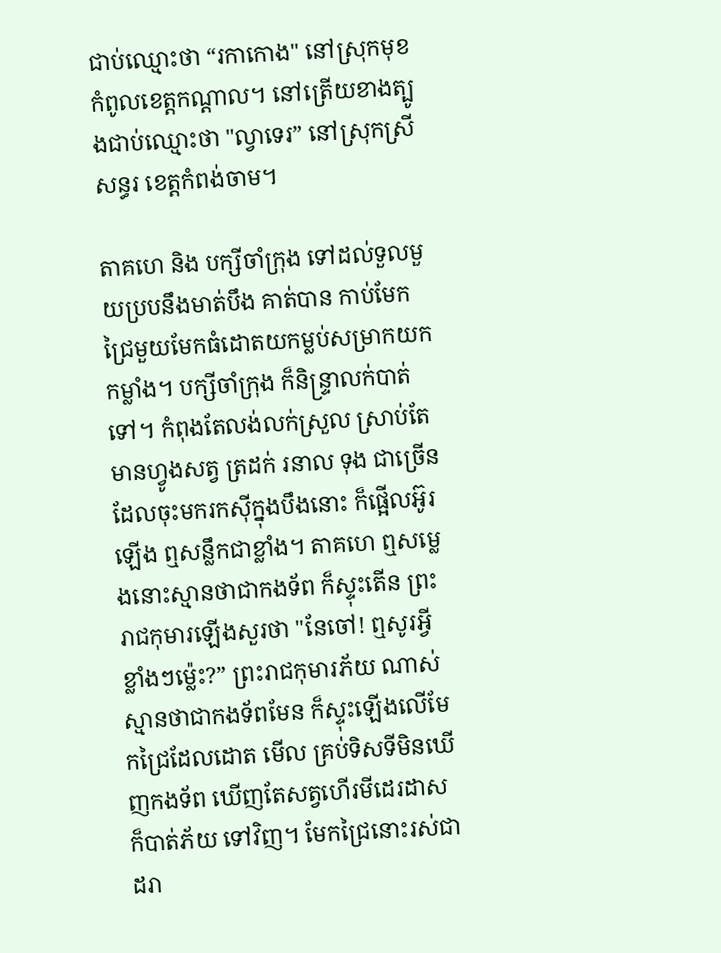ជាប់ឈ្មោះថា “រកាកោង" នៅស្រុកមុខកំពូលខេត្តកណ្តាល។ នៅត្រើយខាងត្បូងជាប់ឈ្មោះថា "ល្វាទេរ” នៅស្រុកស្រីសន្ធរ ខេត្តកំពង់ចាម។

តាគហេ និង បក្សីចាំក្រុង ទៅដល់ទួលមួយប្របនឹងមាត់បឹង គាត់បាន កាប់មែកជ្រៃមួយមែកធំដោតយកម្លប់សម្រាកយកកម្លាំង។ បក្សីចាំក្រុង ក៏និន្ទ្រាលក់បាត់ទៅ។ កំពុងតែលង់លក់ស្រួល ស្រាប់តែមានហ្វូងសត្វ ត្រដក់ រនាល ទុង ជាច្រើនដែលចុះមករកស៊ីក្នុងបឹងនោះ ក៏ផ្អើលអ៊ូរឡើង ឮសន្លឹកជាខ្លាំង។ តាគហេ ឮសម្លេងនោះស្មានថាជាកងទ័ព ក៏ស្ទុះតើន ព្រះរាជកុមារឡើងសួរថា "នែចៅ! ឮសូរអ្វីខ្លាំងៗម៉្លេះ?” ព្រះរាជកុមារភ័យ ណាស់ស្មានថាជាកងទ័ពមែន ក៏ស្ទុះឡើងលើមែកជ្រៃដែលដោត មើល គ្រប់ទិសទីមិនឃើញកងទ័ព ឃើញតែសត្វហើរមីដេរដាស ក៏បាត់ភ័យ ទៅវិញ។ មែកជ្រៃនោះរស់ជាដរា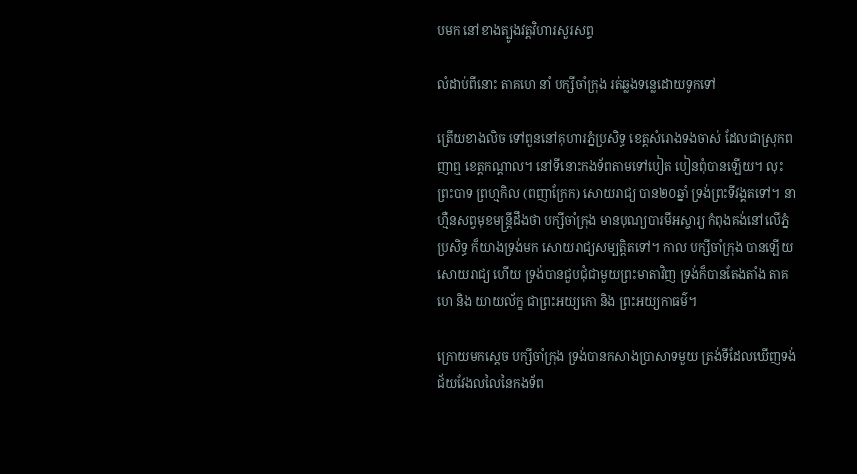បមក នៅខាងត្បូងវត្តវិហារសួរសព្ទ

លំដាប់ពីនោះ តាគហេ នាំ បក្សីចាំក្រុង រត់ឆ្លងទន្លេដោយទូកទៅ

ត្រើយខាងលិច ទៅពួននៅគុហារភ្នំប្រសិទ្ធ ខេត្តសំរោងទងចាស់ ដែលជាស្រុកពញាឮ ខេត្តកណ្តាល។ នៅទីនោះកងទ័ពតាមទៅបៀត បៀនពុំបានឡើយ។ លុះព្រះបាទ ព្រហ្មកិល (ពញាក្រែក) សោយរាជ្យ បាន២០ឆ្នាំ ទ្រង់ព្រះទីវង្គតទៅ។ នាហ្មឺនសព្វមុខមន្ត្រីដឹងថា បក្សីចាំក្រុង មានបុណ្យបារមីអស្ចារ្យ កំពុងគង់នៅលើភ្នំប្រសិទ្ធ ក៏យាងទ្រង់មក សោយរាជ្យសម្បត្តិតទៅ។ កាល បក្សីចាំក្រុង បានឡើយសោយរាជ្យ ហើយ ទ្រង់បានជួបជុំជាមួយព្រះមាតាវិញ ទ្រង់ក៏បានតែងតាំង តាគហេ និង យាយល័ក្ខ ជាព្រះអយ្យកោ និង ព្រះអយ្យកាធម៌។

ក្រោយមកស្តេច បក្សីចាំក្រុង ទ្រង់បានកសាងប្រាសាទមួយ ត្រង់ទីដែលឃើញទង់ជ័យវែងលលៃនៃកងទ័ព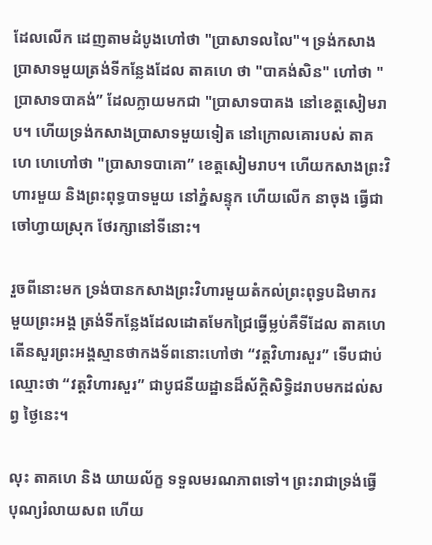ដែលលើក ដេញតាមដំបូងហៅថា "ប្រាសាទលលៃ"។ ទ្រង់កសាង ប្រាសាទមួយត្រង់ទីកន្លែងដែល តាគហេ ថា "បាគង់សិន" ហៅថា "ប្រាសាទបាគង់” ដែលក្លាយមកជា "ប្រាសាទបាគង នៅខេត្តសៀមរាប។ ហើយទ្រង់កសាងប្រាសាទមួយទៀត នៅក្រោលគោរបស់ តាគហេ ហេហៅថា "ប្រាសាទបាគោ” ខេត្តសៀមរាប។ ហើយកសាងព្រះវិហារមួយ និងព្រះពុទ្ធបាទមួយ នៅភ្នំសន្ទុក ហើយលើក នាចុង ធ្វើជាចៅហ្វាយស្រុក ថែរក្សានៅទីនោះ។

រួចពីនោះមក ទ្រង់បានកសាងព្រះវិហារមួយតំកល់ព្រះពុទ្ធបដិមាករ មួយព្រះអង្គ ត្រង់ទីកន្លែងដែលដោតមែកជ្រៃធ្វើម្លប់គឺទីដែល តាគហេ តើនសួរព្រះអង្គស្មានថាកងទ័ពនោះហៅថា “វត្តវិហារសួរ” ទើបជាប់ ឈ្មោះថា “វត្តវិហារសួរ” ជាបូជនីយដ្ឋានដ៏ស័ក្តិសិទ្ធិដរាបមកដល់សព្វ ថ្ងៃនេះ។

លុះ តាគហេ និង យាយល័ក្ខ ទទួលមរណភាពទៅ។ ព្រះរាជាទ្រង់ធ្វើ បុណ្យរំលាយសព ហើយ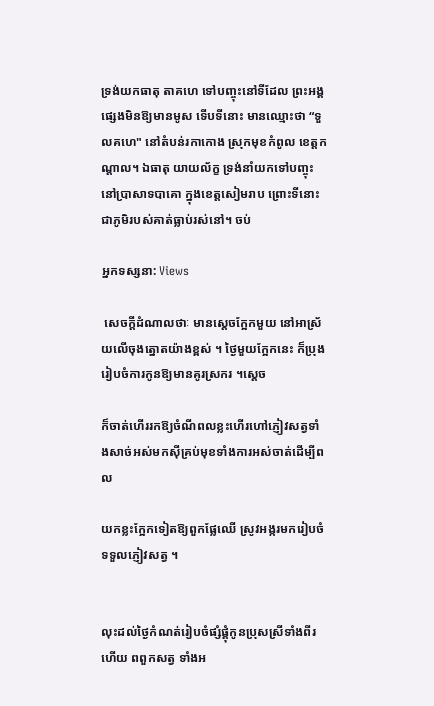ទ្រង់យកធាតុ តាគហេ ទៅបញ្ចុះនៅទីដែល ព្រះអង្គផ្សេងមិនឱ្យមានមូស ទើបទីនោះ មានឈ្មោះថា “ទួលគហេ" នៅតំបន់រកាកោង ស្រុកមុខកំពូល ខេត្តកណ្តាល។ ឯធាតុ យាយល័ក្ខ ទ្រង់នាំយកទៅបញ្ចុះនៅប្រាសាទបាគោ ក្នុងខេត្តសៀមរាប ព្រោះទីនោះ ជាភូមិរបស់គាត់ធ្លាប់រស់នៅ។ ចប់

អ្នកទស្សនា: Views

 សេចក្តីដំណាលថាៈ មានស្តេចក្អែកមួយ នៅអាស្រ័យលើចុងត្នោតយ៉ាងខ្ពស់ ។ ថ្ងៃមួយក្អែកនេះ ក៏ប្រុងរៀបចំការកូនឱ្យមានគូរស្រករ ។ស្តេច

ក៏ចាត់ហើររកឱ្យចំណីពលខ្លះហើរហៅភ្ញៀវសត្វទាំងសាច់អស់មកស៊ីគ្រប់មុខទាំងការអស់ចាត់ដើម្បីពល

យកខ្លះក្អែកទៀតឱ្យពួកផ្លែឈើ ស្រូវអង្ករមករៀបចំទទួលភ្ញៀវសត្វ ។


លុះដល់ថ្ងៃកំណត់រៀបចំផ្សំផ្គុំកូនប្រុសស្រីទាំងពីរហើយ ពពួកសត្វ ទាំងអ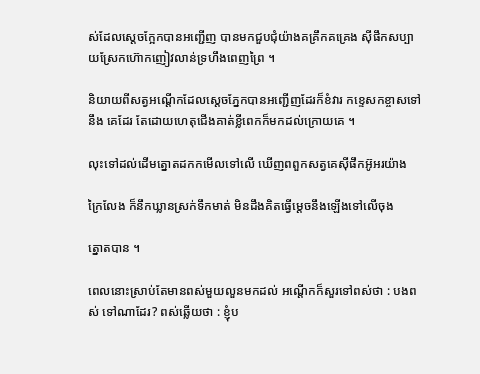ស់ដែលស្តេចក្អែកបានអញ្ជើញ បានមកជួបជុំយ៉ាងគគ្រឹកគគ្រេង ស៊ីផឹកសប្បាយស្រែកហ៊ោកញៀវលាន់ទ្រហឹងពេញព្រៃ ។

និយាយពីសត្វអណ្ដើកដែលស្តេចភ្នែកបានអញ្ជើញដែរក៏ខំវារ កខ្ទេសកខ្ចាសទៅនឹង គេដែរ តែដោយហេតុជើងគាត់ខ្លីពេកក៏មកដល់ក្រោយគេ ។

លុះទៅដល់ដើមត្នោតដកកមើលទៅលើ ឃើញពពួកសត្វគេស៊ីផឹកអ៊ូអរយ៉ាង

ក្រៃលែង ក៏នឹកឃ្លានស្រក់ទឹកមាត់ មិនដឹងគិតធ្វើម្ដេចនឹងឡើងទៅលើចុង

ត្នោតបាន ។

ពេលនោះស្រាប់តែមានពស់មួយលួនមកដល់ អណ្ដើកក៏សួរទៅពស់ថា : បងពស់ ទៅណាដែរ? ពស់ឆ្លើយថា : ខ្ញុំប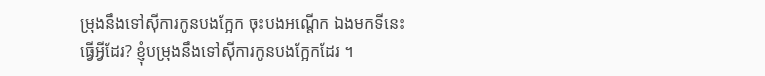ម្រុងនឹងទៅស៊ីការកូនបងក្អែក ចុះបងអណ្ដើក ឯងមកទីនេះធ្វើអ្វីដែរ? ខ្ញុំបម្រុងនឹងទៅស៊ីការកូនបងក្អែកដែរ ។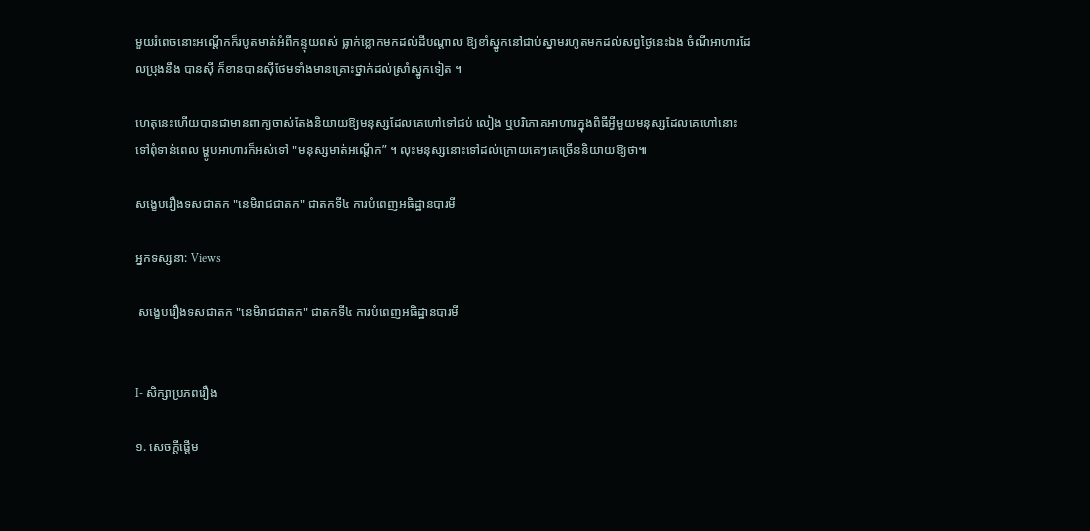មួយរំពេចនោះអណ្ដើកក៏របូតមាត់អំពីកន្ទុយពស់ ធ្លាក់ខ្លោកមកដល់ដីបណ្តាល ឱ្យខាំស្នូកនៅជាប់ស្នាមរហូតមកដល់សព្វថ្ងៃនេះឯង ចំណីអាហារដែលប្រុងនឹង បានស៊ី ក៏ខានបានស៊ីថែមទាំងមានគ្រោះថ្នាក់ដល់ស្រាំស្នូកទៀត ។

ហេតុនេះហើយបានជាមានពាក្យចាស់តែងនិយាយឱ្យមនុស្សដែលគេហៅទៅជប់ លៀង ឬបរិភោគអាហារក្នុងពិធីអ្វីមួយមនុស្សដែលគេហៅនោះទៅពុំទាន់ពេល ម្ហូបអាហារក៏អស់ទៅ "មនុស្សមាត់អណ្ដើក” ។ លុះមនុស្សនោះទៅដល់ក្រោយគេៗគេច្រើននិយាយឱ្យថា៕

សង្ខេបរឿងទសជាតក "នេមិរាជជាតក" ជាតកទី៤ ការបំពេញអធិដ្ឋានបារមី

អ្នកទស្សនា: Views

 សង្ខេបរឿងទសជាតក "នេមិរាជជាតក" ជាតកទី៤ ការបំពេញអធិដ្ឋានបារមី


I- សិក្សាប្រភពរឿង

១. សេចក្តីផ្តើម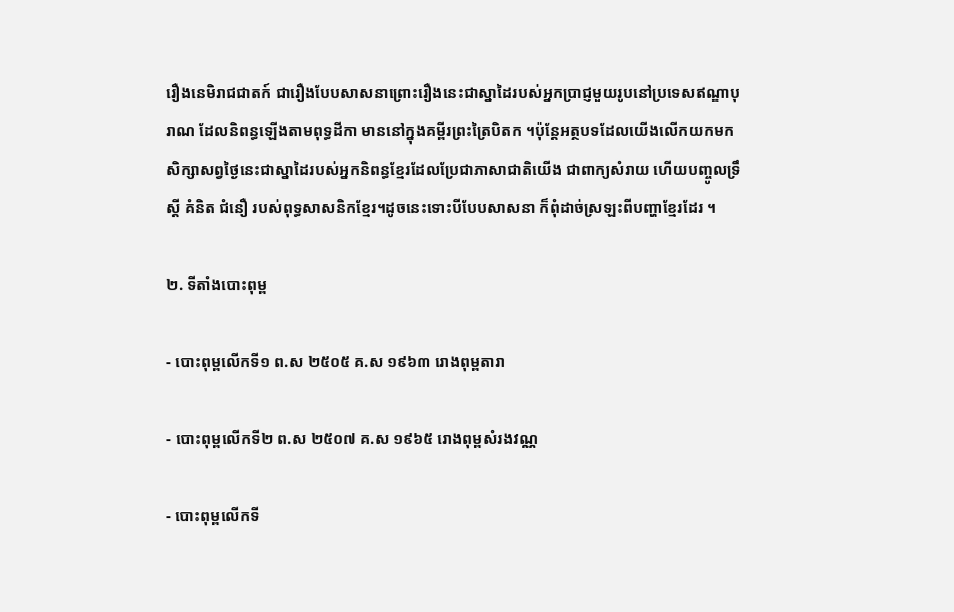រឿងនេមិរាជជាតក៍ ជារឿងបែបសាសនាព្រោះរឿងនេះជាស្នាដៃរបស់អ្នកប្រាជ្ញមួយរូបនៅប្រទេសឥណ្ឌាបុរាណ ដែលនិពន្ធឡើងតាមពុទ្ធដីកា មាននៅក្នុងគម្ពីរព្រះត្រៃបិតក ។ប៉ុន្តែអត្ថបទដែលយើងលើកយកមកសិក្សាសព្វថ្ងៃនេះជាស្នាដៃរបស់អ្នកនិពន្ធខ្មែរដែលប្រែជាភាសាជាតិយើង ជាពាក្យសំរាយ ហើយបញ្ចូលទ្រឹស្តី គំនិត ជំនឿ របស់ពុទ្ធសាសនិកខ្មែរ។ដូចនេះទោះបីបែបសាសនា ក៏ពុំដាច់ស្រឡះពីបញ្ហាខ្មែរដែរ ។

២. ទីតាំងបោះពុម្ព

- បោះពុម្ពលើកទី១ ព.ស ២៥០៥ គ.ស ១៩៦៣ រោងពុម្ពតារា

- បោះពុម្ពលើកទី២ ព.ស ២៥០៧ គ.ស ១៩៦៥ រោងពុម្ពសំរងវណ្ណ

- បោះពុម្ពលើកទី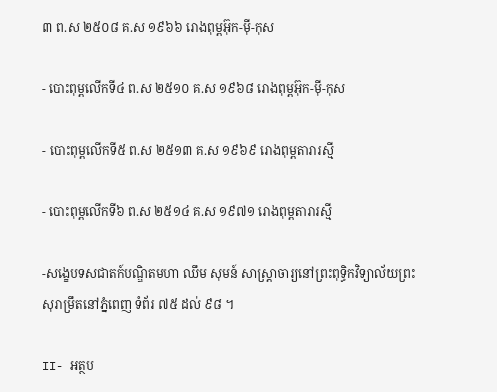៣ ព.ស ២៥០៨ គ.ស ១៩៦៦ រោងពុម្ពអ៊ុក-ម៉ី-កុស

- បោះពុម្ពលើកទី៤ ព.ស ២៥១០ គ.ស ១៩៦៨ រោងពុម្ពអ៊ុក-ម៉ី-កុស

- បោះពុម្ពលើកទី៥ ព.ស ២៥១៣ គ.ស ១៩៦៩ រោងពុម្ពតារារស្មី

- បោះពុម្ពលើកទី៦ ព.ស ២៥១៤ គ.ស ១៩៧១ រោងពុម្ពតារារស្មី

-សង្ខេបទសជាតក៍បណ្ឌិតមហា ឈឹម សុមន៍ សាស្តា្រចារ្យនៅព្រះពុទ្ធិកវិទ្យាល័យព្រះ សុរាម្រឹតនៅភ្នំពេញ ទំព័រ ៧៥ ដល់ ៩៨ ។

II- អត្ថប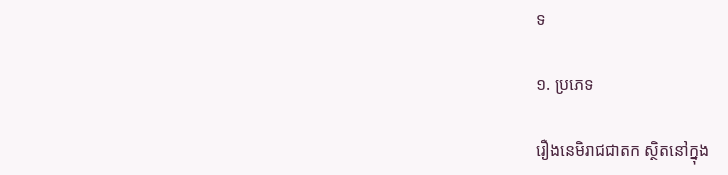ទ

១. ប្រភេទ

រឿងនេមិរាជជាតក ស្ថិតនៅក្នុង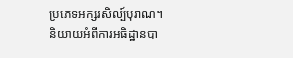ប្រភេទអក្សរសិល្ប៍បុរាណ។ និយាយអំពីការអធិដ្ឋានបា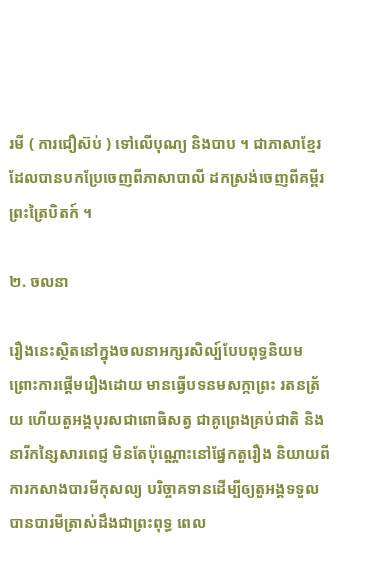រមី ( ការជឿស៊ប់ ) ទៅលើបុណ្យ និងបាប ។ ជាភាសាខ្មែរដែលបានបកប្រែចេញពីភាសាបាលី ដកស្រង់ចេញពីគម្ពីរព្រះត្រៃបិតក៍ ។

២. ចលនា

រឿងនេះស្ថិតនៅក្នុងចលនាអក្សរសិល្ប៍បែបពុទ្ធនិយម ព្រោះការផ្តើមរឿងដោយ មានធ្វើបទនមសក្កាព្រះ រតនត្រ័យ ហើយតួអង្គបុរសជាពោធិសត្វ ជាគូព្រេងគ្រប់ជាតិ និងនារីកន្សៃសារពេជ្ញ មិនតែប៉ុណ្ណោះនៅផ្នែកតួរឿង និយាយពីការកសាងបារមីកុសល្យ បរិច្ចាគទានដើម្បីឲ្យតួអង្គទទួលបានបារមីត្រាស់ដឹងជាព្រះពុទ្ធ ពេល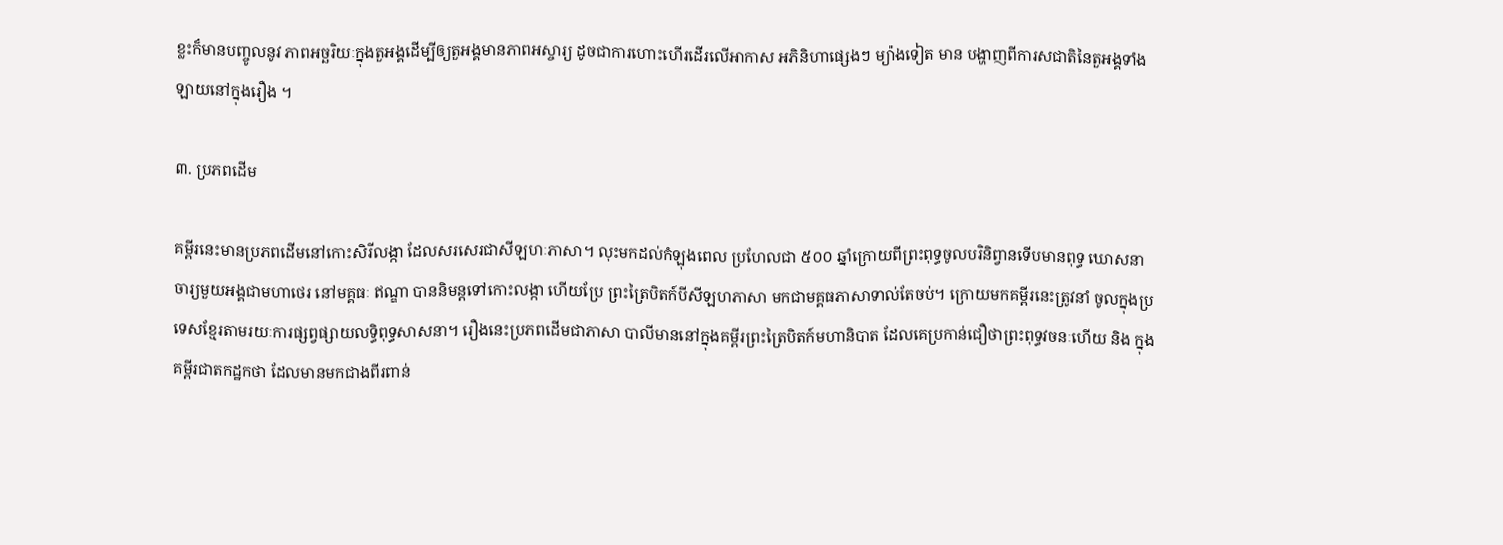ខ្លះក៏មានបញ្ចូលនូវ ភាពអច្ឆរិយៈក្នុងតួអង្គដើម្បីឲ្យតួអង្គមានភាពអស្ចារ្យ ដូចជាការហោះហើរដើរលើអាកាស អភិនិហាផ្សេងៗ ម្យ៉ាងទៀត មាន បង្ហាញពីការសជាតិនៃតួអង្គទាំងឡាយនៅក្នុងរឿង ។

៣. ប្រភពដើម

គម្ពីរនេះមានប្រភពដើមនៅកោះសិរីលង្កា ដែលសរសេរជាសីឡហៈភាសា។ លុះមកដល់កំឡុងពេល ប្រហែលជា ៥០០ ឆ្នាំក្រោយពីព្រះពុទ្ធចូលបរិនិព្វានទើបមានពុទ្ធ ឃោសនាចារ្យមួយអង្គជាមហាថេរ នៅមគ្គធៈ ឥណ្ឌា បាននិមន្តទៅកោះលង្កា ហើយប្រែ ព្រះត្រៃបិតក៍បីសីឡហភាសា មកជាមគ្គធភាសាទាល់តែចប់។ ក្រោយមកគម្ពីរនេះត្រូវនាំ ចូលក្នុងប្រទេសខ្មែរតាមរយៈការផ្សព្វផ្សាយលទ្ធិពុទ្ធសាសនា។ រឿងនេះប្រភពដើមជាភាសា បាលីមាននៅក្នុងគម្ពីរព្រះត្រៃបិតក៍មហានិបាត ដែលគេប្រកាន់ជឿថាព្រះពុទ្ធវចនៈហើយ និង ក្នុងគម្ពីរជាតកដ្ឋកថា ដែលមានមកជាងពីរពាន់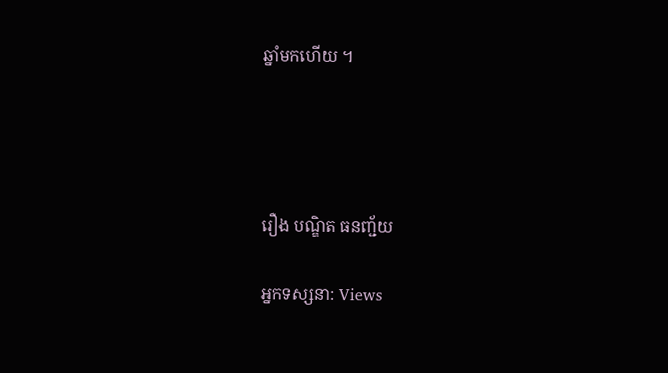ឆ្នាំមកហើយ ។




រឿង បណ្ឌិត ធនញ្ជ័យ

អ្នកទស្សនា: Views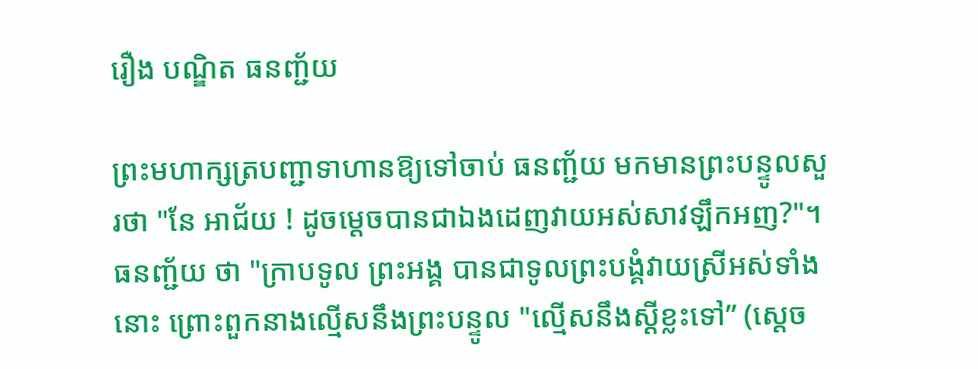រឿង បណ្ឌិត ធនញ្ជ័យ

ព្រះមហាក្សត្របញ្ជាទាហានឱ្យទៅចាប់ ធនញ្ជ័យ មកមានព្រះបន្ទូលសួរថា "នែ អាជ័យ ! ដូចម្តេចបានជាឯងដេញវាយអស់សាវឡឹកអញ?"។ ធនញ្ជ័យ ថា "ក្រាបទូល ព្រះអង្គ បានជាទូលព្រះបង្គំវាយស្រីអស់ទាំងនោះ ព្រោះពួកនាងល្មើសនឹងព្រះបន្ទូល "ល្មើសនឹងស្ដីខ្លះទៅ” (ស្តេច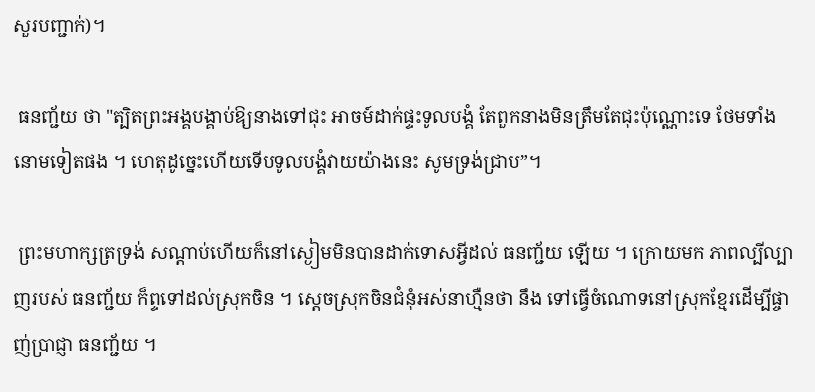សួរបញ្ជាក់)។

 ធនញ្ជ័យ ថា "ត្បិតព្រះអង្គបង្គាប់ឱ្យនាងទៅជុះ អាចម៍ដាក់ផ្ទះទូលបង្គំ តែពួកនាងមិនត្រឹមតែជុះប៉ុណ្ណោះទេ ថែមទាំងនោមទៀតផង ។ ហេតុដូច្នេះហើយទើបទូលបង្គំវាយយ៉ាងនេះ សូមទ្រង់ជ្រាប”។

 ព្រះមហាក្សត្រទ្រង់ សណ្តាប់ហើយក៏នៅស្ងៀមមិនបានដាក់ទោសអ្វីដល់ ធនញ្ជ័យ ឡើយ ។ ក្រោយមក ភាពល្បីល្បាញរបស់ ធនញ្ជ័យ ក៏ព្ទទៅដល់ស្រុកចិន ។ ស្ដេចស្រុកចិនជំនុំអស់នាហ្មឺនថា នឹង ទៅធ្វើចំណោទនៅស្រុកខ្មែរដើម្បីផ្ចាញ់ប្រាជ្ញា ធនញ្ជ័យ ។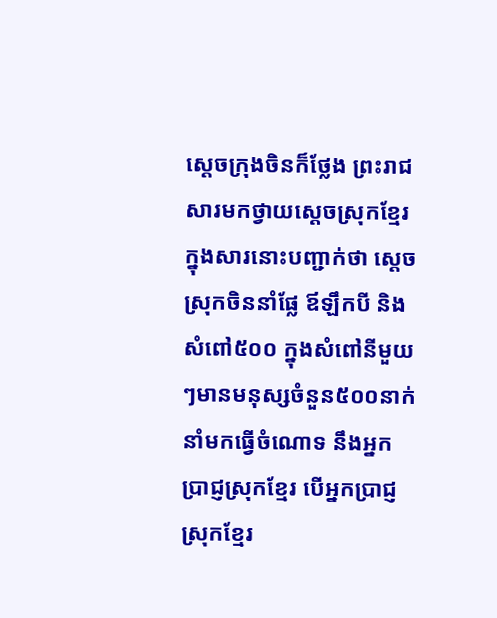ស្តេចក្រុងចិនក៏ថ្លែង ព្រះរាជសារមកថ្វាយស្ដេចស្រុកខ្មែរ ក្នុងសារនោះបញ្ជាក់ថា ស្តេចស្រុកចិននាំផ្លែ ឪឡឹកបី និងសំពៅ៥០០ ក្នុងសំពៅនីមួយៗមានមនុស្សចំនួន៥០០នាក់នាំមកធ្វើចំណោទ នឹងអ្នកប្រាជ្ញស្រុកខ្មែរ បើអ្នកប្រាជ្ញស្រុកខ្មែរ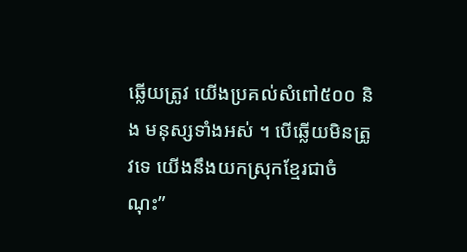ឆ្លើយត្រូវ យើងប្រគល់សំពៅ៥០០ និង មនុស្សទាំងអស់ ។ បើឆ្លើយមិនត្រូវទេ យើងនឹងយកស្រុកខ្មែរជាចំណុះ”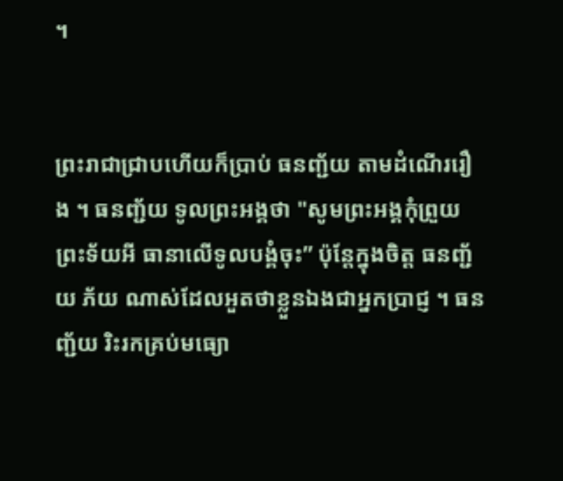។


ព្រះរាជាជ្រាបហើយក៏ប្រាប់ ធនញ្ជ័យ តាមដំណើររឿង ។ ធនញ្ជ័យ ទូលព្រះអង្គថា "សូមព្រះអង្គកុំព្រួយព្រះទ័យអី ធានាលើទូលបង្គំចុះ” ប៉ុន្តែក្នុងចិត្ត ធនញ្ជ័យ ភ័យ ណាស់ដែលអួតថាខ្លួនឯងជាអ្នកប្រាជ្ញ ។ ធនញ្ជ័យ រិះរកគ្រប់មធ្យោ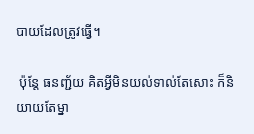បាយដែលត្រូវធ្វើ។

 ប៉ុន្តែ ធនញ្ជ័យ គិតអ្វីមិនយល់ទាល់តែសោះ ក៏និយាយតែម្នា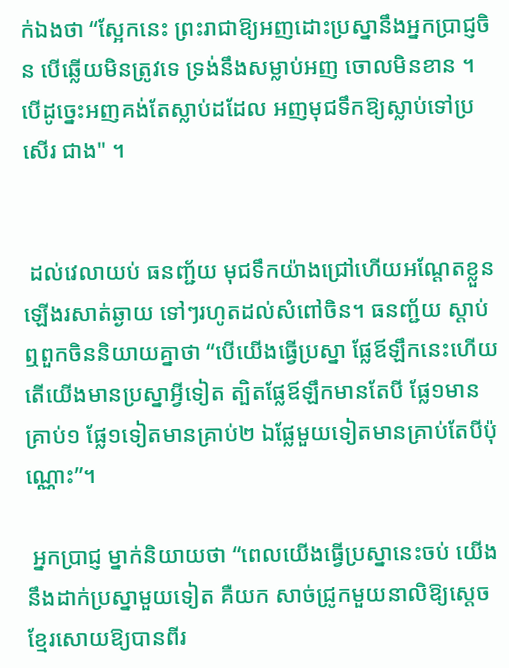ក់ឯងថា “ស្អែកនេះ ព្រះរាជាឱ្យអញដោះប្រស្នានឹងអ្នកប្រាជ្ញចិន បើឆ្លើយមិនត្រូវទេ ទ្រង់នឹងសម្លាប់អញ ចោលមិនខាន ។ បើដូច្នេះអញគង់តែស្លាប់ដដែល អញមុជទឹកឱ្យស្លាប់ទៅប្រសើរ ជាង" ។


 ដល់វេលាយប់ ធនញ្ជ័យ មុជទឹកយ៉ាងជ្រៅហើយអណ្តែតខ្លួនឡើងរសាត់ឆ្ងាយ ទៅៗរហូតដល់សំពៅចិន។ ធនញ្ជ័យ ស្តាប់ឮពួកចិននិយាយគ្នាថា “បើយើងធ្វើប្រស្នា ផ្លែឪឡឹកនេះហើយ តើយើងមានប្រស្នាអ្វីទៀត ត្បិតផ្លែឪឡឹកមានតែបី ផ្លែ១មាន គ្រាប់១ ផ្លែ១ទៀតមានគ្រាប់២ ឯផ្លែមួយទៀតមានគ្រាប់តែបីប៉ុណ្ណោះ”។

 អ្នកប្រាជ្ញ ម្នាក់និយាយថា “ពេលយើងធ្វើប្រស្នានេះចប់ យើងនឹងដាក់ប្រស្នាមួយទៀត គឺយក សាច់ជ្រូកមួយនាលិឱ្យស្ដេចខ្មែរសោយឱ្យបានពីរ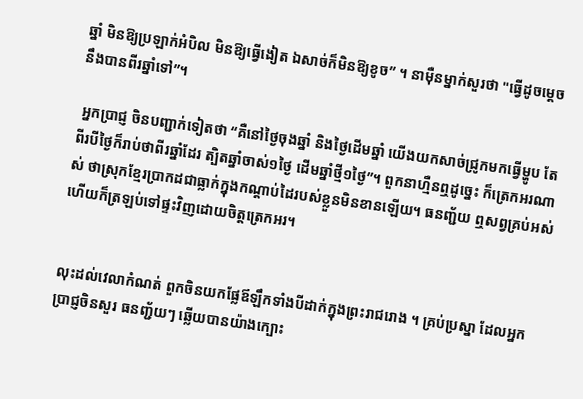ឆ្នាំ មិនឱ្យប្រឡាក់អំបិល មិនឱ្យធ្វើងៀត ឯសាច់ក៏មិនឱ្យខូច” ។ នាម៉ឺនម្នាក់សួរថា "ធ្វើដូចម្ដេចនឹងបានពីរឆ្នាំទៅ”។

 អ្នកប្រាជ្ញ ចិនបញ្ជាក់ទៀតថា “គឺនៅថ្ងៃចុងឆ្នាំ និងថ្ងៃដើមឆ្នាំ យើងយកសាច់ជ្រូកមកធ្វើម្ហូប តែពីរបីថ្ងៃក៏រាប់ថាពីរឆ្នាំដែរ ត្បិតឆ្នាំចាស់១ថ្ងៃ ដើមឆ្នាំថ្មី១ថ្ងៃ”។ ពួកនាហ្មឺនឮដូច្នេះ ក៏ត្រេកអរណាស់ ថាស្រុកខ្មែរប្រាកដជាធ្លាក់ក្នុងកណ្តាប់ដៃរបស់ខ្លួនមិនខានឡើយ។ ធនញ្ជ័យ ឮសព្វគ្រប់អស់ហើយក៏ត្រឡប់ទៅផ្ទះវិញដោយចិត្តត្រេកអរ។


លុះដល់វេលាកំណត់ ពួកចិនយកផ្លែឪឡឹកទាំងបីដាក់ក្នុងព្រះរាជរោង ។ គ្រប់ប្រស្នា ដែលអ្នកប្រាជ្ញចិនសួរ ធនញ្ជ័យៗ ឆ្លើយបានយ៉ាងក្បោះ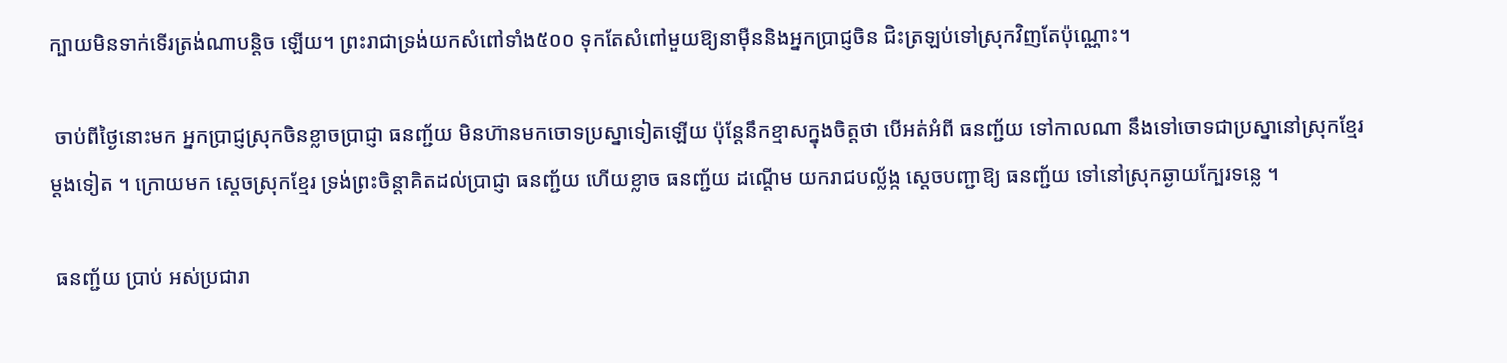ក្បាយមិនទាក់ទើរត្រង់ណាបន្តិច ឡើយ។ ព្រះរាជាទ្រង់យកសំពៅទាំង៥០០ ទុកតែសំពៅមួយឱ្យនាម៉ឺននិងអ្នកប្រាជ្ញចិន ជិះត្រឡប់ទៅស្រុកវិញតែប៉ុណ្ណោះ។

 ចាប់ពីថ្ងៃនោះមក អ្នកប្រាជ្ញស្រុកចិនខ្លាចប្រាជ្ញា ធនញ្ជ័យ មិនហ៊ានមកចោទប្រស្នាទៀតឡើយ ប៉ុន្តែនឹកខ្មាសក្នុងចិត្តថា បើអត់អំពី ធនញ្ជ័យ ទៅកាលណា នឹងទៅចោទជាប្រស្នានៅស្រុកខ្មែរម្ដងទៀត ។ ក្រោយមក ស្តេចស្រុកខ្មែរ ទ្រង់ព្រះចិន្តាគិតដល់ប្រាជ្ញា ធនញ្ជ័យ ហើយខ្លាច ធនញ្ជ័យ ដណ្តើម យករាជបល្ល័ង្ក ស្ដេចបញ្ជាឱ្យ ធនញ្ជ័យ ទៅនៅស្រុកឆ្ងាយក្បែរទន្លេ ។

 ធនញ្ជ័យ ប្រាប់ អស់ប្រជារា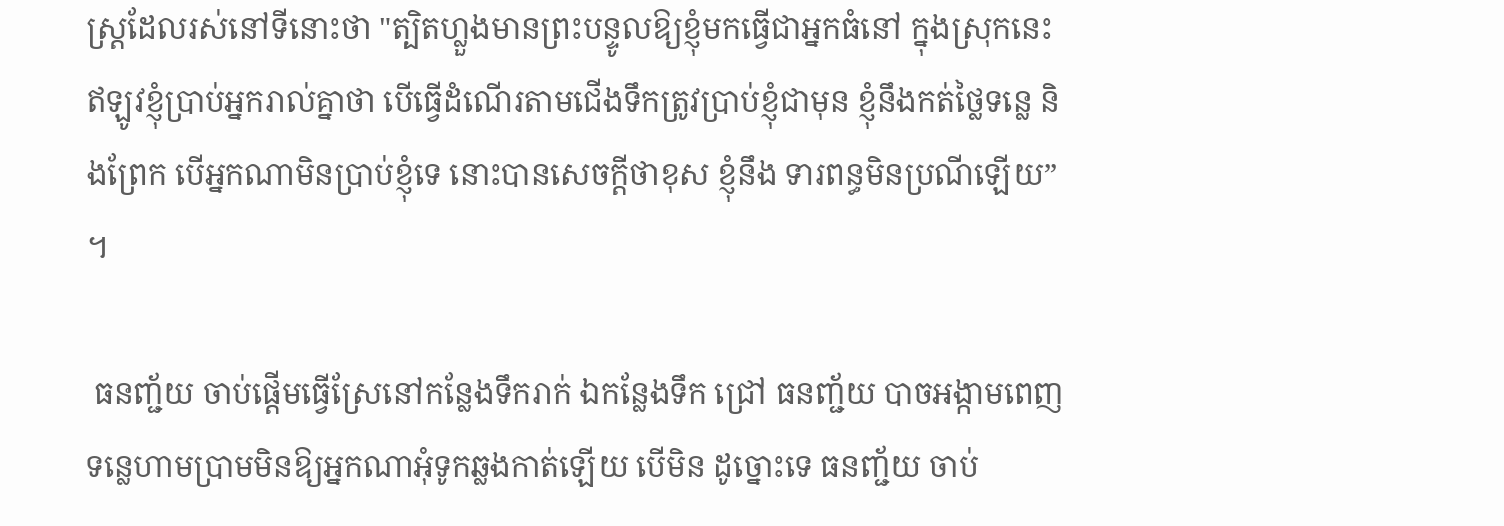ស្ត្រដែលរស់នៅទីនោះថា "ត្បិតហ្លួងមានព្រះបន្ទូលឱ្យខ្ញុំមកធ្វើជាអ្នកធំនៅ ក្នុងស្រុកនេះ ឥឡូវខ្ញុំប្រាប់អ្នករាល់គ្នាថា បើធ្វើដំណើរតាមជើងទឹកត្រូវប្រាប់ខ្ញុំជាមុន ខ្ញុំនឹងកត់ថ្លៃទន្លេ និងព្រែក បើអ្នកណាមិនប្រាប់ខ្ញុំទេ នោះបានសេចក្តីថាខុស ខ្ញុំនឹង ទារពន្ធមិនប្រណីឡើយ” ។

 ធនញ្ជ័យ ចាប់ផ្តើមធ្វើស្រែនៅកន្លែងទឹករាក់ ឯកន្លែងទឹក ជ្រៅ ធនញ្ជ័យ បាចអង្កាមពេញទន្លេហាមប្រាមមិនឱ្យអ្នកណាអុំទូកឆ្លងកាត់ឡើយ បើមិន ដូច្នោះទេ ធនញ្ជ័យ ចាប់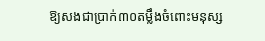ឱ្យសងជាប្រាក់៣០តម្លឹងចំពោះមនុស្ស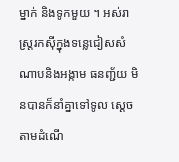ម្នាក់ និងទូកមួយ ។ អស់រាស្ត្ររកស៊ីក្នុងទន្លេជៀសសំណាបនិងអង្កាម ធនញ្ជ័យ មិនបានក៏នាំគ្នាទៅទូល ស្ដេចតាមដំណើ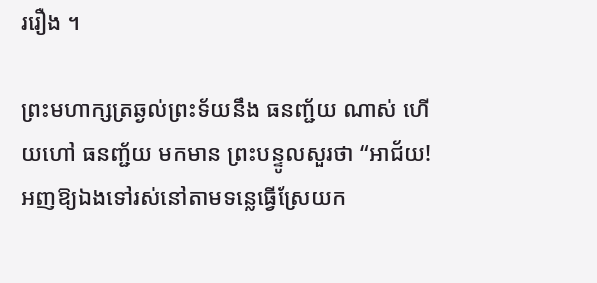ររឿង ។

ព្រះមហាក្សត្រឆ្ងល់ព្រះទ័យនឹង ធនញ្ជ័យ ណាស់ ហើយហៅ ធនញ្ជ័យ មកមាន ព្រះបន្ទូលសួរថា “អាជ័យ! អញឱ្យឯងទៅរស់នៅតាមទន្លេធ្វើស្រែយក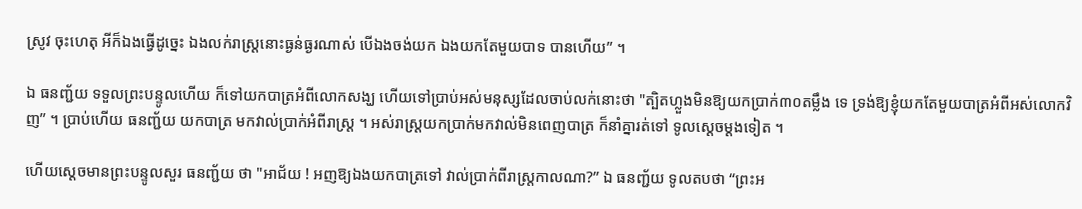ស្រូវ ចុះហេតុ អីក៏ឯងធ្វើដូច្នេះ ឯងលក់រាស្ត្រនោះធ្ងន់ធ្ងរណាស់ បើឯងចង់យក ឯងយកតែមួយបាទ បានហើយ” ។

ឯ ធនញ្ជ័យ ទទួលព្រះបន្ទូលហើយ ក៏ទៅយកបាត្រអំពីលោកសង្ឃ ហើយទៅប្រាប់អស់មនុស្សដែលចាប់លក់នោះថា "ត្បិតហ្លួងមិនឱ្យយកប្រាក់៣០តម្លឹង ទេ ទ្រង់ឱ្យខ្ញុំយកតែមួយបាត្រអំពីអស់លោកវិញ” ។ ប្រាប់ហើយ ធនញ្ជ័យ យកបាត្រ មកវាល់ប្រាក់អំពីរាស្ត្រ ។ អស់រាស្ត្រយកប្រាក់មកវាល់មិនពេញបាត្រ ក៏នាំគ្នារត់ទៅ ទូលស្ដេចម្ដងទៀត ។

ហើយស្តេចមានព្រះបន្ទូលសួរ ធនញ្ជ័យ ថា "អាជ័យ ! អញឱ្យឯងយកបាត្រទៅ វាល់ប្រាក់ពីរាស្ត្រកាលណា?” ឯ ធនញ្ជ័យ ទូលតបថា “ព្រះអ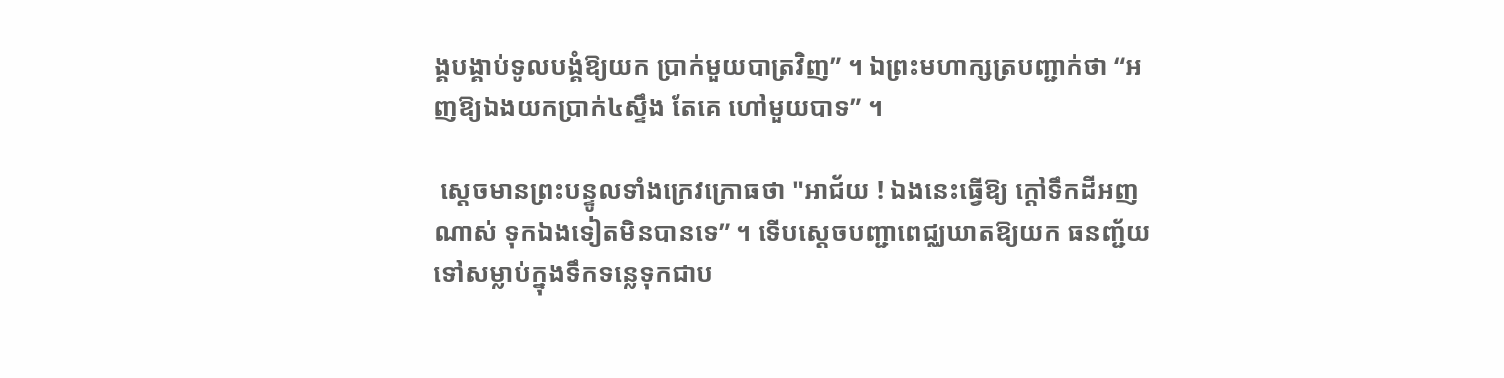ង្គបង្គាប់ទូលបង្គំឱ្យយក ប្រាក់មួយបាត្រវិញ” ។ ឯព្រះមហាក្សត្របញ្ជាក់ថា “អញឱ្យឯងយកប្រាក់៤ស្ទឹង តែគេ ហៅមួយបាទ” ។

 ស្តេចមានព្រះបន្ទូលទាំងក្រេវក្រោធថា "អាជ័យ ! ឯងនេះធ្វើឱ្យ ក្តៅទឹកដីអញណាស់ ទុកឯងទៀតមិនបានទេ” ។ ទើបស្ដេចបញ្ជាពេជ្ឈឃាតឱ្យយក ធនញ្ជ័យ ទៅសម្លាប់ក្នុងទឹកទន្លេទុកជាប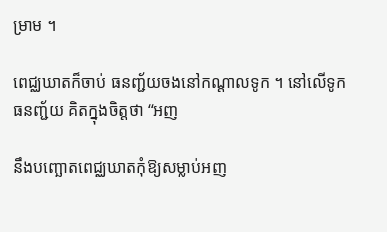ម្រាម ។

ពេជ្ឈឃាតក៏ចាប់ ធនញ្ជ័យចងនៅកណ្តាលទូក ។ នៅលើទូក ធនញ្ជ័យ គិតក្នុងចិត្តថា “អញ

នឹងបញ្ឆោតពេជ្ឈឃាតកុំឱ្យសម្លាប់អញ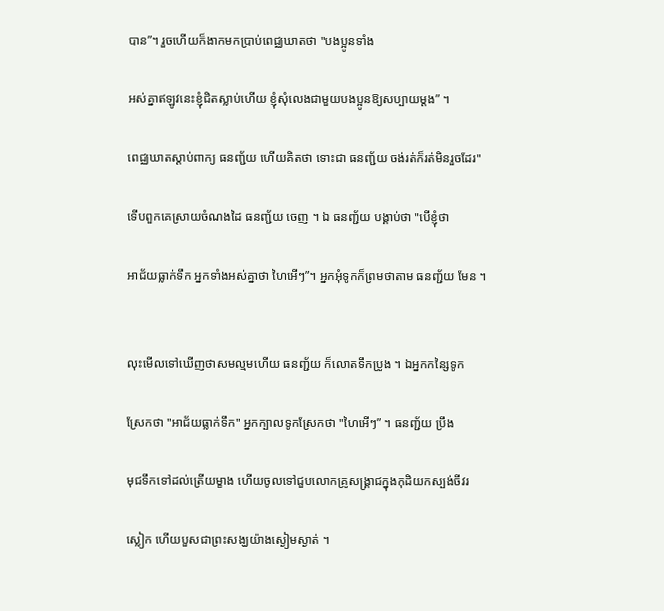បាន”។ រួចហើយក៏ងាកមកប្រាប់ពេជ្ឈឃាតថា "បងប្អូនទាំង

អស់គ្នាឥឡូវនេះខ្ញុំជិតស្លាប់ហើយ ខ្ញុំសុំលេងជាមួយបងប្អូនឱ្យសប្បាយម្តង” ។

ពេជ្ឈឃាតស្ដាប់ពាក្យ ធនញ្ជ័យ ហើយគិតថា ទោះជា ធនញ្ជ័យ ចង់រត់ក៏រត់មិនរួចដែរ"

ទើបពួកគេស្រាយចំណងដៃ ធនញ្ជ័យ ចេញ ។ ឯ ធនញ្ជ័យ បង្គាប់ថា "បើខ្ញុំថា

អាជ័យធ្លាក់ទឹក អ្នកទាំងអស់គ្នាថា ហៃអើៗ”។ អ្នកអុំទូកក៏ព្រមថាតាម ធនញ្ជ័យ មែន ។


លុះមើលទៅឃើញថាសមល្មមហើយ ធនញ្ជ័យ ក៏លោតទឹកប្រូង ។ ឯអ្នកកន្សៃទូក

ស្រែកថា "អាជ័យធ្លាក់ទឹក" អ្នកក្បាលទូកស្រែកថា "ហៃអើៗ” ។ ធនញ្ជ័យ ប្រឹង

មុជទឹកទៅដល់ត្រើយម្ខាង ហើយចូលទៅជួបលោកគ្រូសង្គ្រាជក្នុងកុដិយកស្បង់ចីវរ

ស្លៀក ហើយបួសជាព្រះសង្ឃយ៉ាងស្ងៀមស្ងាត់ ។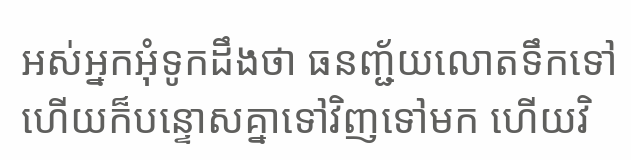អស់អ្នកអុំទូកដឹងថា ធនញ្ជ័យលោតទឹកទៅហើយក៏បន្ទោសគ្នាទៅវិញទៅមក ហើយវិ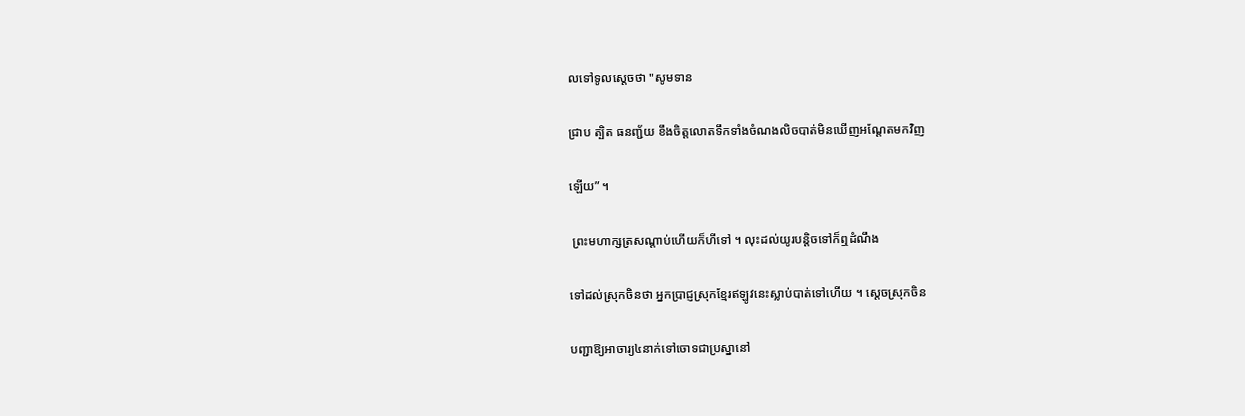លទៅទូលស្តេចថា "សូមទាន

ជ្រាប ត្បិត ធនញ្ជ័យ ខឹងចិត្តលោតទឹកទាំងចំណងលិចបាត់មិនឃើញអណ្តែតមកវិញ

ឡើយ” ។

 ព្រះមហាក្សត្រសណ្តាប់ហើយក៏ហីទៅ ។ លុះដល់យូរបន្តិចទៅក៏ឮដំណឹង

ទៅដល់ស្រុកចិនថា អ្នកប្រាជ្ញស្រុកខ្មែរឥឡូវនេះស្លាប់បាត់ទៅហើយ ។ ស្តេចស្រុកចិន

បញ្ជាឱ្យអាចារ្យ៤នាក់ទៅចោទជាប្រស្នានៅ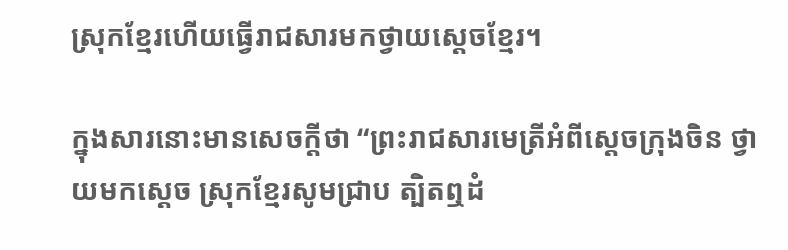ស្រុកខ្មែរហើយធ្វើរាជសារមកថ្វាយស្ដេចខ្មែរ។

ក្នុងសារនោះមានសេចក្តីថា “ព្រះរាជសារមេត្រីអំពីស្តេចក្រុងចិន ថ្វាយមកស្ដេច ស្រុកខ្មែរសូមជ្រាប ត្បិតឮដំ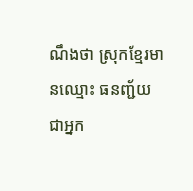ណឹងថា ស្រុកខ្មែរមានឈ្មោះ ធនញ្ជ័យ ជាអ្នក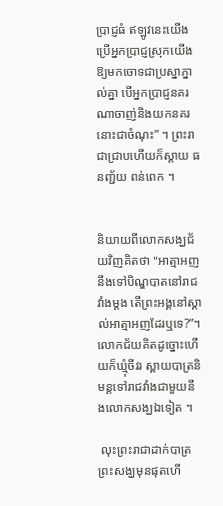ប្រាជ្ញធំ ឥឡូវនេះយើងប្រើអ្នកប្រាជ្ញស្រុកយើងឱ្យមកចោទជាប្រស្នាភ្នាល់គ្នា បើអ្នកប្រាជ្ញនគរ ណាចាញ់និងយកនគរនោះជាចំណុះ” ។ ព្រះរាជាជ្រាបហើយក៏ស្តាយ ធនញ្ជ័យ ពន់ពេក ។


និយាយពីលោកសង្ឃជ័យវិញគិតថា "អាត្មាអញនឹងទៅបិណ្ឌបាតនៅរាជវាំងម្តង តើព្រះអង្គនៅស្គាល់អាត្មាអញដែរឬទេ?”។ លោកជ័យគិតដូច្នោះហើយក៏ឃ្មុំចីវរ ស្ពាយបាត្រនិមន្តទៅរាជវាំងជាមួយនឹងលោកសង្ឃឯទៀត ។

 លុះព្រះរាជាដាក់បាត្រ ព្រះសង្ឃមុនផុតហើ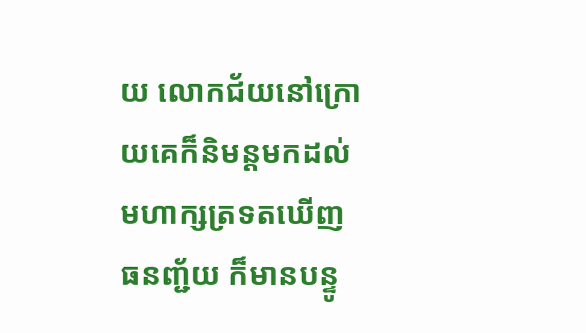យ លោកជ័យនៅក្រោយគេក៏និមន្តមកដល់ មហាក្សត្រទតឃើញ ធនញ្ជ័យ ក៏មានបន្ទូ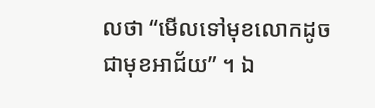លថា “មើលទៅមុខលោកដូចជាមុខអាជ័យ” ។ ឯ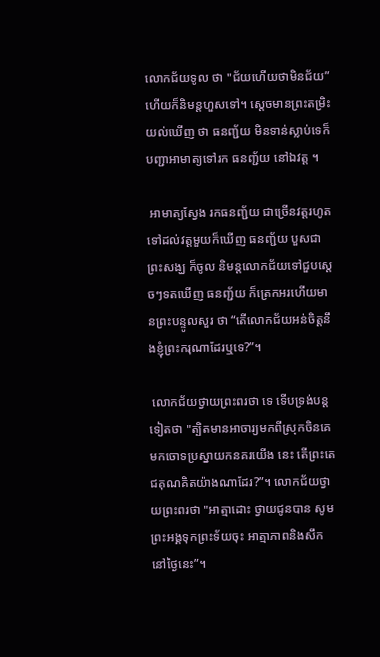លោកជ័យទូល ថា "ជ័យហើយថាមិនជ័យ” ហើយក៏និមន្តហួសទៅ។ ស្ដេចមានព្រះតម្រិះយល់ឃើញ ថា ធនញ្ជ័យ មិនទាន់ស្លាប់ទេក៏បញ្ជាអាមាត្យទៅរក ធនញ្ជ័យ នៅឯវត្ត ។

 អាមាត្យស្វែង រកធនញ្ជ័យ ជាច្រើនវត្តរហូតទៅដល់វត្តមួយក៏ឃើញ ធនញ្ជ័យ បួសជាព្រះសង្ឃ ក៏ចូល និមន្តលោកជ័យទៅជួបស្ដេចៗទតឃើញ ធនញ្ជ័យ ក៏ត្រេកអរហើយមានព្រះបន្ទូលសួរ ថា “តើលោកជ័យអន់ចិត្តនឹងខ្ញុំព្រះករុណាដែរឬទេ?”។

 លោកជ័យថ្វាយព្រះពរថា ទេ ទើបទ្រង់បន្តទៀតថា "ត្បិតមានអាចារ្យមកពីស្រុកចិនគេមកចោទប្រស្នាយកនគរយើង នេះ តើព្រះតេជគុណគិតយ៉ាងណាដែរ?”។ លោកជ័យថ្វាយព្រះពរថា "អាត្មាដោះ ថ្វាយជូនបាន សូមព្រះអង្គទុកព្រះទ័យចុះ អាត្មាភាពនិងសឹកនៅថ្ងៃនេះ”។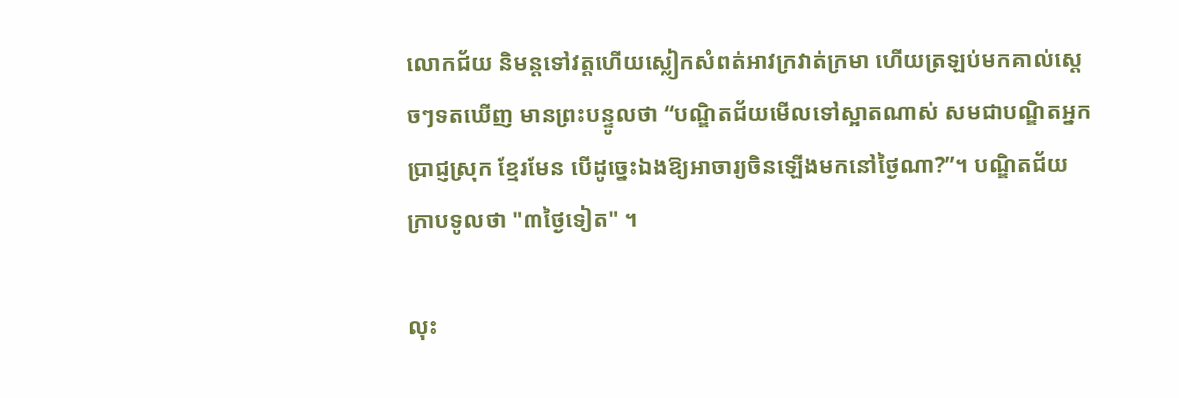លោកជ័យ និមន្តទៅវត្តហើយស្លៀកសំពត់អាវក្រវាត់ក្រមា ហើយត្រឡប់មកគាល់ស្ដេចៗទតឃើញ មានព្រះបន្ទូលថា “បណ្ឌិតជ័យមើលទៅស្អាតណាស់ សមជាបណ្ឌិតអ្នកប្រាជ្ញស្រុក ខ្មែរមែន បើដូច្នេះឯងឱ្យអាចារ្យចិនឡើងមកនៅថ្ងៃណា?”។ បណ្ឌិតជ័យក្រាបទូលថា "៣ថ្ងៃទៀត" ។

លុះ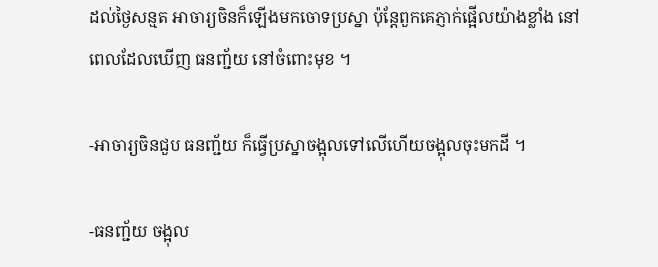ដល់ថ្ងៃសន្មត អាចារ្យចិនក៏ឡើងមកចោទប្រស្នា ប៉ុន្តែពួកគេភ្ញាក់ផ្អើលយ៉ាងខ្លាំង នៅពេលដែលឃើញ ធនញ្ជ័យ នៅចំពោះមុខ ។

-អាចារ្យចិនជួប ធនញ្ជ័យ ក៏ធ្វើប្រស្នាចង្អុលទៅលើហើយចង្អុលចុះមកដី ។

-ធនញ្ជ័យ ចង្អុល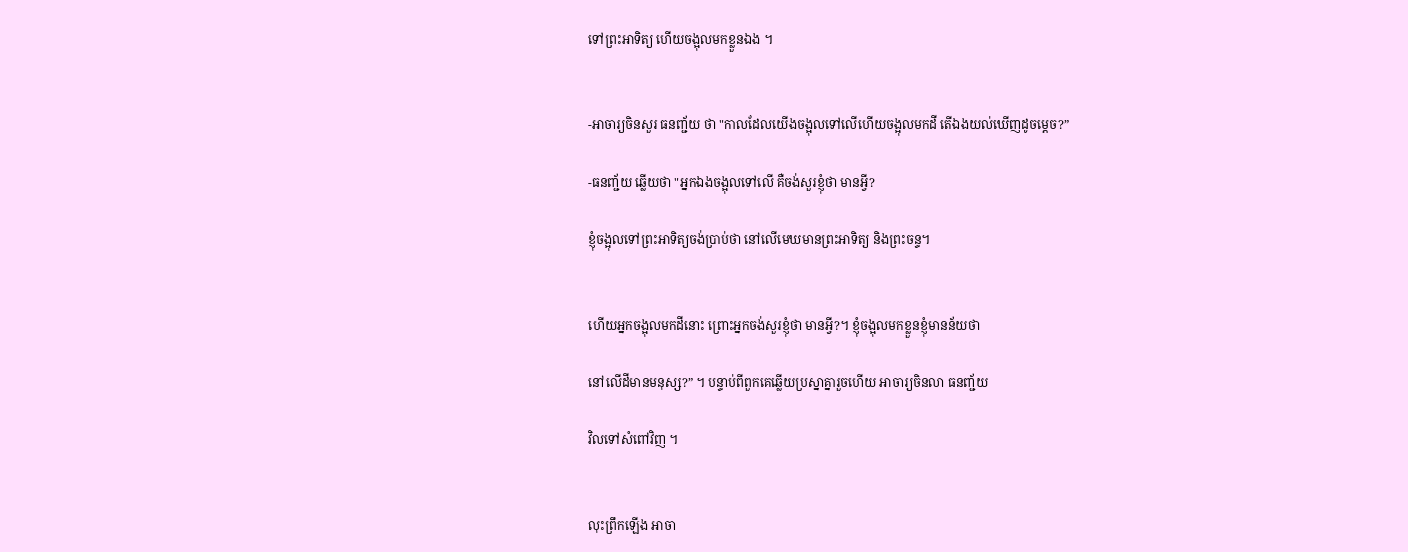ទៅព្រះអាទិត្យ ហើយចង្អុលមកខ្លួនឯង ។


-អាចារ្យចិនសួរ ធនញ្ជ័យ ថា "កាលដែលយើងចង្អុលទៅលើហើយចង្អុលមកដី តើឯងយល់ឃើញដូចម្តេច?”

-ធនញ្ជ័យ ឆ្លើយថា "អ្នកឯងចង្អុលទៅលើ គឺចង់សួរខ្ញុំថា មានអ្វី?

ខ្ញុំចង្អុលទៅព្រះអាទិត្យចង់ប្រាប់ថា នៅលើមេឃមានព្រះអាទិត្យ និងព្រះចន្ទ។


ហើយអ្នកចង្អុលមកដីនោះ ព្រោះអ្នកចង់សួរខ្ញុំថា មានអ្វី?។ ខ្ញុំចង្អុលមកខ្លួនខ្ញុំមានន័យថា

នៅលើដីមានមនុស្ស?” ។ បន្ទាប់ពីពួកគេឆ្លើយប្រស្នាគ្នារួចហើយ អាចារ្យចិនលា ធនញ្ជ័យ

វិលទៅសំពៅវិញ ។


លុះព្រឹកឡើង អាចា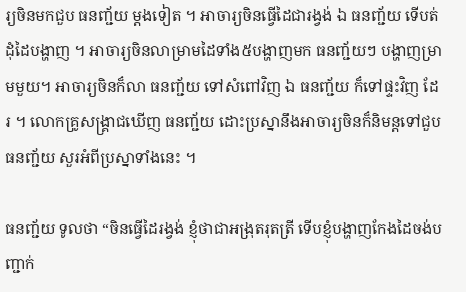រ្យចិនមកជួប ធនញ្ជ័យ ម្ដងទៀត ។ អាចារ្យចិនធ្វើដៃជារង្វង់ ឯ ធនញ្ជ័យ ទើបត់ដុំដៃបង្ហាញ ។ អាចារ្យចិនលាម្រាមដៃទាំង៥បង្ហាញមក ធនញ្ជ័យៗ បង្ហាញម្រាមមួយ។ អាចារ្យចិនក៏លា ធនញ្ជ័យ ទៅសំពៅវិញ ឯ ធនញ្ជ័យ ក៏ទៅផ្ទះវិញ ដែរ ។ លោកគ្រូសង្គ្រាជឃើញ ធនញ្ជ័យ ដោះប្រស្នានឹងអាចារ្យចិនក៏និមន្តទៅជួប ធនញ្ជ័យ សួរអំពីប្រស្នាទាំងនេះ ។

ធនញ្ជ័យ ទូលថា “ចិនធ្វើដៃរង្វង់ ខ្ញុំថាជាអង្រុតរុតត្រី ទើបខ្ញុំបង្ហាញកែងដៃចង់បញ្ជាក់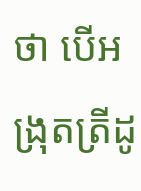ថា បើអង្រុតត្រីដូ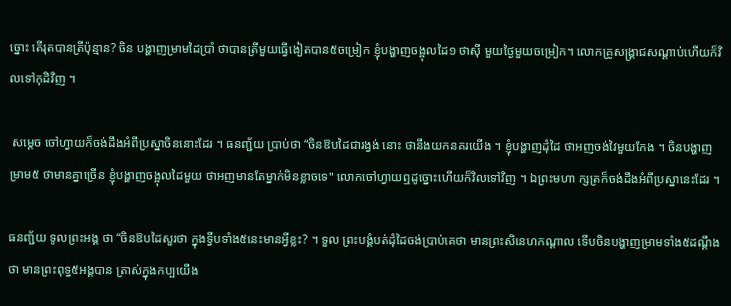ច្នោះ តើរុតបានត្រីប៉ុន្មាន? ចិន បង្ហាញម្រាមដៃប្រាំ ថាបានត្រីមួយធ្វើងៀតបាន៥ចម្រៀក ខ្ញុំបង្ហាញចង្អុលដៃ១ ថាស៊ី មួយថ្ងៃមួយចម្រៀក។ លោកគ្រូសង្គ្រាជសណ្តាប់ហើយក៏វិលទៅកុដិវិញ ។

 សម្តេច ចៅហ្វាយក៏ចង់ដឹងអំពីប្រស្នាចិននោះដែរ ។ ធនញ្ជ័យ ប្រាប់ថា “ចិនឱបដៃជារង្វង់ នោះ ថានឹងយកនគរយើង ។ ខ្ញុំបង្ហាញដុំដៃ ថាអញចង់វៃមួយកែង ។ ចិនបង្ហាញ ម្រាម៥ ថាមានគ្នាច្រើន ខ្ញុំបង្ហាញចង្អុលដៃមួយ ថាអញមានតែម្នាក់មិនខ្លាចទេ" លោកចៅហ្វាយឮដូច្នោះហើយក៏វិលទៅវិញ ។ ឯព្រះមហា ក្សត្រក៏ចង់ដឹងអំពីប្រស្នានេះដែរ ។

ធនញ្ជ័យ ទូលព្រះអង្គ ថា “ចិនឱបដៃសួរថា ក្នុងទ្វីបទាំង៥នេះមានអ្វីខ្លះ? ។ ទួល ព្រះបង្គំបត់ដុំដៃចង់ប្រាប់គេថា មានព្រះសិនេហកណ្តាល ទើបចិនបង្ហាញម្រាមទាំង៥ដណ្តឹងថា មានព្រះពុទ្ធ៥អង្គបាន ត្រាស់ក្នុងកប្បយើង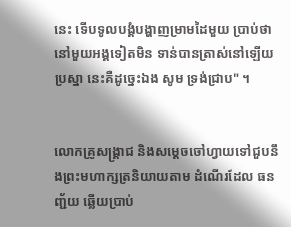នេះ ទើបទូលបង្គំបង្ហាញម្រាមដៃមួយ ប្រាប់ថា នៅមួយអង្គទៀតមិន ទាន់បានត្រាស់នៅឡើយ ប្រស្នា នេះគឺដូច្នេះឯង សូម ទ្រង់ជ្រាប" ។


លោកគ្រូសង្គ្រាជ និងសម្ដេចចៅហ្វាយទៅជួបនឹងព្រះមហាក្សត្រនិយាយតាម ដំណើរដែល ធនញ្ជ័យ ឆ្លើយប្រាប់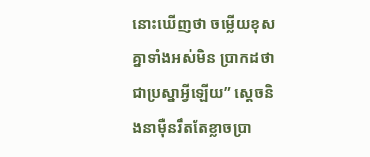នោះឃើញថា ចម្លើយខុសគ្នាទាំងអស់មិន ប្រាកដថា ជាប្រស្នាអ្វីឡើយ” ស្តេចនិងនាម៉ឺនរឹតតែខ្លាចប្រា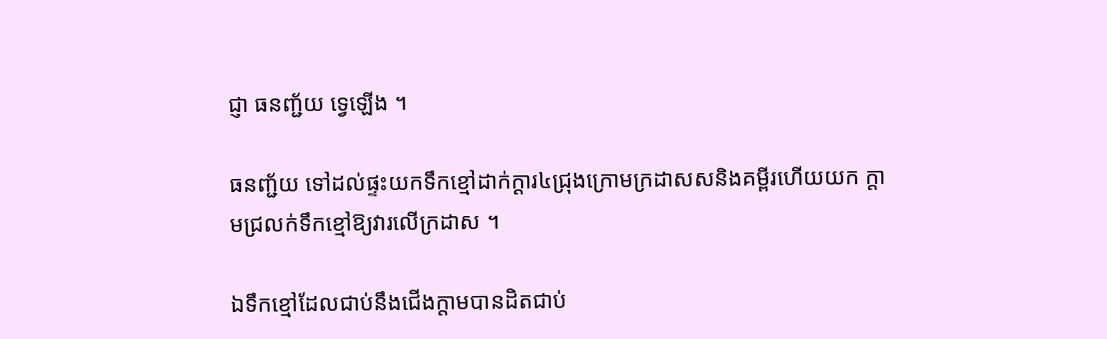ជ្ញា ធនញ្ជ័យ ទ្វេឡើង ។

ធនញ្ជ័យ ទៅដល់ផ្ទះយកទឹកខ្មៅដាក់ក្ដារ៤ជ្រុងក្រោមក្រដាសសនិងគម្ពីរហើយយក ក្តាមជ្រលក់ទឹកខ្មៅឱ្យវារលើក្រដាស ។

ឯទឹកខ្មៅដែលជាប់នឹងជើងក្តាមបានដិតជាប់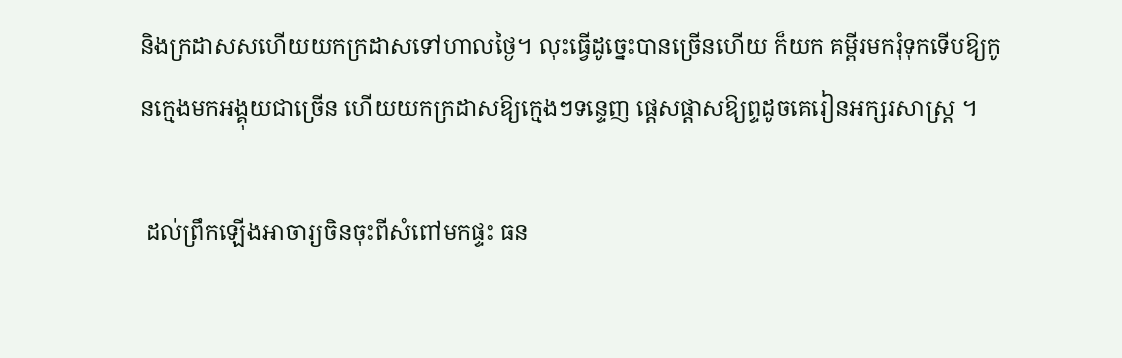និងក្រដាសសហើយយកក្រដាសទៅហាលថ្ងៃ។ លុះធ្វើដូច្នេះបានច្រើនហើយ ក៏យក គម្ពីរមករុំទុកទើបឱ្យកូនក្មេងមកអង្គុយជាច្រើន ហើយយកក្រដាសឱ្យក្មេងៗទន្ទេញ ផ្តេសផ្តាសឱ្យព្ទដូចគេរៀនអក្សរសាស្ត្រ ។

 ដល់ព្រឹកឡើងអាចារ្យចិនចុះពីសំពៅមកផ្ទះ ធន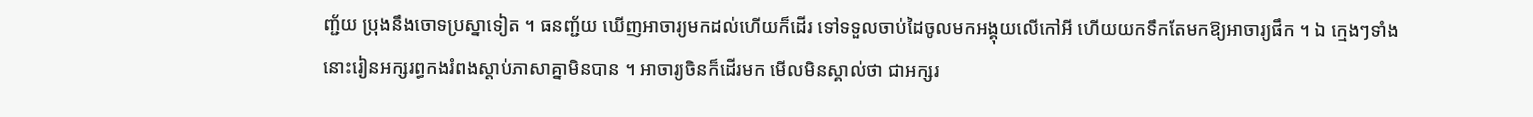ញ្ជ័យ ប្រុងនឹងចោទប្រស្នាទៀត ។ ធនញ្ជ័យ ឃើញអាចារ្យមកដល់ហើយក៏ដើរ ទៅទទួលចាប់ដៃចូលមកអង្គុយលើកៅអី ហើយយកទឹកតែមកឱ្យអាចារ្យផឹក ។ ឯ ក្មេងៗទាំងនោះរៀនអក្សរព្ធកងរំពងស្តាប់ភាសាគ្នាមិនបាន ។ អាចារ្យចិនក៏ដើរមក មើលមិនស្គាល់ថា ជាអក្សរ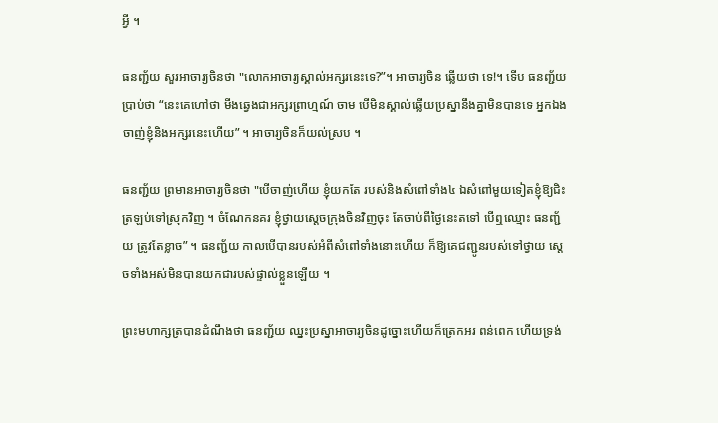អ្វី ។

ធនញ្ជ័យ សួរអាចារ្យចិនថា "លោកអាចារ្យស្គាល់អក្សរនេះទេ?”។ អាចារ្យចិន ឆ្លើយថា ទេ!។ ទើប ធនញ្ជ័យ ប្រាប់ថា “នេះគេហៅថា មីងឆ្វេងជាអក្សរព្រាហ្មណ៍ ចាម បើមិនស្គាល់ឆ្លើយប្រស្នានឹងគ្នាមិនបានទេ អ្នកឯងចាញ់ខ្ញុំនិងអក្សរនេះហើយ” ។ អាចារ្យចិនក៏យល់ស្រប ។

ធនញ្ជ័យ ព្រមានអាចារ្យចិនថា "បើចាញ់ហើយ ខ្ញុំយកតែ របស់និងសំពៅទាំង៤ ឯសំពៅមួយទៀតខ្ញុំឱ្យជិះត្រឡប់ទៅស្រុកវិញ ។ ចំណែកនគរ ខ្ញុំថ្វាយស្ដេចក្រុងចិនវិញចុះ តែចាប់ពីថ្ងៃនេះតទៅ បើឮឈ្មោះ ធនញ្ជ័យ ត្រូវតែខ្លាច” ។ ធនញ្ជ័យ កាលបើបានរបស់អំពីសំពៅទាំងនោះហើយ ក៏ឱ្យគេជញ្ជូនរបស់ទៅថ្វាយ ស្តេចទាំងអស់មិនបានយកជារបស់ផ្ទាល់ខ្លួនឡើយ ។

ព្រះមហាក្សត្របានដំណឹងថា ធនញ្ជ័យ ឈ្នះប្រស្នាអាចារ្យចិនដូច្នោះហើយក៏ត្រេកអរ ពន់ពេក ហើយទ្រង់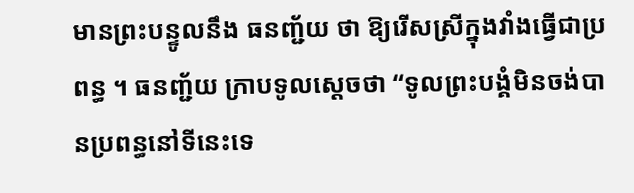មានព្រះបន្ទូលនឹង ធនញ្ជ័យ ថា ឱ្យរើសស្រីក្នុងវាំងធ្វើជាប្រពន្ធ ។ ធនញ្ជ័យ ក្រាបទូលស្តេចថា “ទូលព្រះបង្គំមិនចង់បានប្រពន្ធនៅទីនេះទេ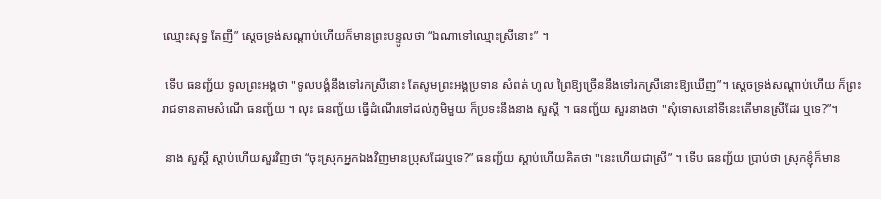ឈ្មោះសុទ្ធ តែញី” ស្ដេចទ្រង់សណ្តាប់ហើយក៏មានព្រះបន្ទូលថា “ឯណាទៅឈ្មោះស្រីនោះ” ។

 ទើប ធនញ្ជ័យ ទូលព្រះអង្គថា "ទូលបង្គំនឹងទៅរកស្រីនោះ តែសូមព្រះអង្គប្រទាន សំពត់ ហូល ព្រៃឱ្យច្រើននឹងទៅរកស្រីនោះឱ្យឃើញ”។ ស្ដេចទ្រង់សណ្តាប់ហើយ ក៏ព្រះរាជទានតាមសំណើ ធនញ្ជ័យ ។ លុះ ធនញ្ជ័យ ធ្វើដំណើរទៅដល់ភូមិមួយ ក៏ប្រទះនឹងនាង សួស្តី ។ ធនញ្ជ័យ សួរនាងថា "សុំទោសនៅទីនេះតើមានស្រីដែរ ឬទេ?”។

 នាង សួស្តី ស្តាប់ហើយសួរវិញថា “ចុះស្រុកអ្នកឯងវិញមានប្រុសដែរឬទេ?” ធនញ្ជ័យ ស្តាប់ហើយគិតថា "នេះហើយជាស្រី” ។ ទើប ធនញ្ជ័យ ប្រាប់ថា ស្រុកខ្ញុំក៏មាន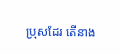ប្រុសដែរ តើនាង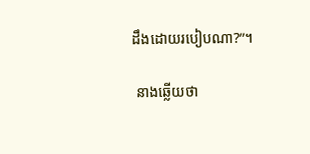ដឹងដោយរបៀបណា?”។

 នាងឆ្លើយថា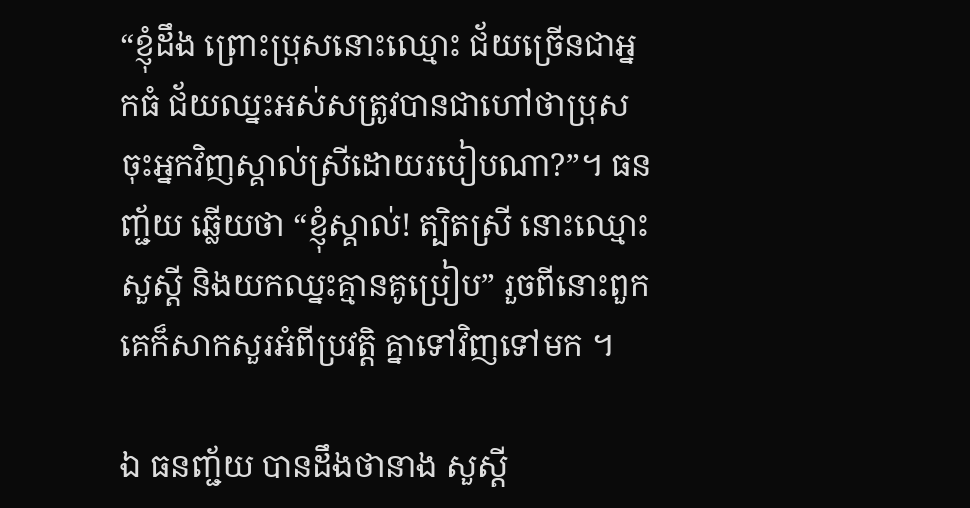“ខ្ញុំដឹង ព្រោះប្រុសនោះឈ្មោះ ជ័យច្រើនជាអ្នកធំ ជ័យឈ្នះអស់សត្រូវបានជាហៅថាប្រុស ចុះអ្នកវិញស្គាល់ស្រីដោយរបៀបណា?”។ ធនញ្ជ័យ ឆ្លើយថា “ខ្ញុំស្គាល់! ត្បិតស្រី នោះឈ្មោះ សួស្តី និងយកឈ្នះគ្មានគូប្រៀប” រួចពីនោះពួកគេក៏សាកសួរអំពីប្រវត្តិ គ្នាទៅវិញទៅមក ។

ឯ ធនញ្ជ័យ បានដឹងថានាង សួស្តី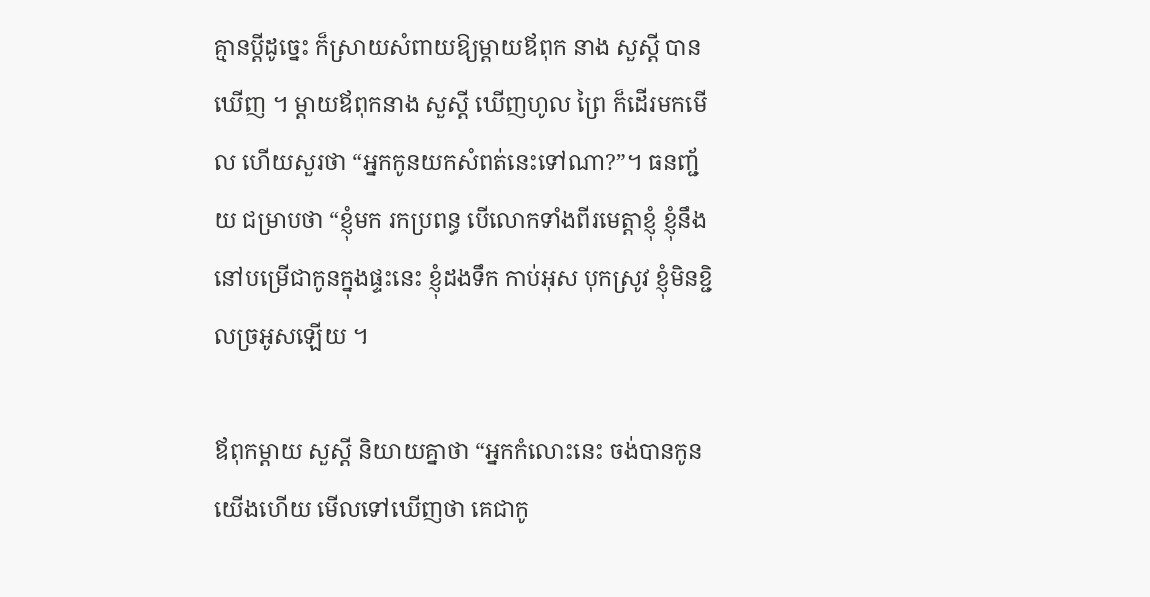គ្មានប្តីដូច្នេះ ក៏ស្រាយសំពាយឱ្យម្តាយឪពុក នាង សួស្តី បានឃើញ ។ ម្តាយឪពុកនាង សួស្តី ឃើញហូល ព្រៃ ក៏ដើរមកមើល ហើយសួរថា “អ្នកកូនយកសំពត់នេះទៅណា?”។ ធនញ្ជ័យ ជម្រាបថា “ខ្ញុំមក រកប្រពន្ធ បើលោកទាំងពីរមេត្តាខ្ញុំ ខ្ញុំនឹងនៅបម្រើជាកូនក្នុងផ្ទះនេះ ខ្ញុំដងទឹក កាប់អុស បុកស្រូវ ខ្ញុំមិនខ្ជិលច្រអូសឡើយ ។

ឪពុកម្តាយ សួស្ដី និយាយគ្នាថា “អ្នកកំលោះនេះ ចង់បានកូនយើងហើយ មើលទៅឃើញថា គេជាកូ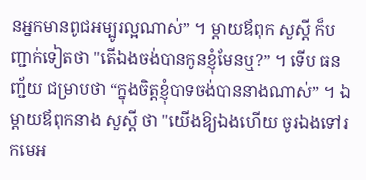នអ្នកមានពូជអម្បូរល្អណាស់” ។ ម្តាយឪពុក សួស្តី ក៏បញ្ជាក់ទៀតថា "តើឯងចង់បានកូនខ្ញុំមែនឬ?” ។ ទើប ធនញ្ជ័យ ជម្រាបថា “ក្នុងចិត្តខ្ញុំបាទចង់បាននាងណាស់” ។ ឯម្តាយឪពុកនាង សួស្តី ថា "យើងឱ្យឯងហើយ ចូរឯងទៅរកមេអ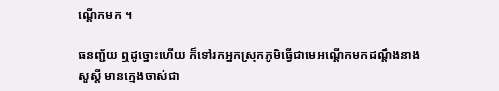ណ្ដើកមក ។

ធនញ្ជ័យ ឮដូច្នោះហើយ ក៏ទៅរកអ្នកស្រុកភូមិធ្វើជាមេអណ្ដើកមកដណ្តឹងនាង សួស្តី មានក្មេងចាស់ជា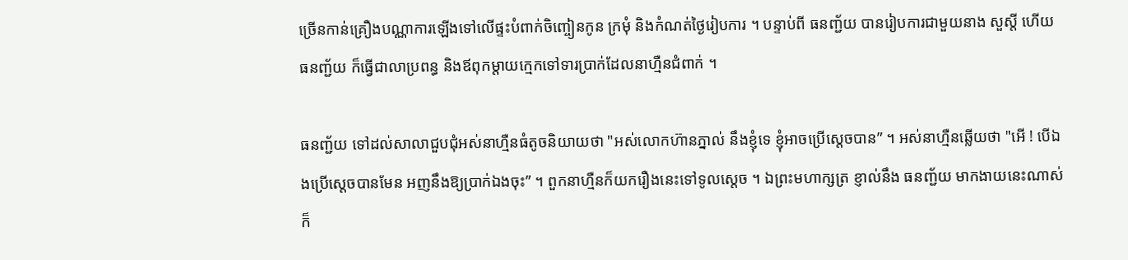ច្រើនកាន់គ្រឿងបណ្ណាការឡើងទៅលើផ្ទះបំពាក់ចិញ្ចៀនកូន ក្រមុំ និងកំណត់ថ្ងៃរៀបការ ។ បន្ទាប់ពី ធនញ្ជ័យ បានរៀបការជាមួយនាង សួស្តី ហើយ ធនញ្ជ័យ ក៏ធ្វើជាលាប្រពន្ធ និងឪពុកម្តាយក្មេកទៅទារប្រាក់ដែលនាហ្មឺនជំពាក់ ។

ធនញ្ជ័យ ទៅដល់សាលាជួបជុំអស់នាហ្មឺនធំតូចនិយាយថា "អស់លោកហ៊ានភ្នាល់ នឹងខ្ញុំទេ ខ្ញុំអាចប្រើស្តេចបាន” ។ អស់នាហ្មឺនឆ្លើយថា "អើ ! បើឯងប្រើស្តេចបានមែន អញនឹងឱ្យប្រាក់ឯងចុះ” ។ ពួកនាហ្មឺនក៏យករឿងនេះទៅទូលស្តេច ។ ឯព្រះមហាក្សត្រ ខ្ញាល់នឹង ធនញ្ជ័យ មាកងាយនេះណាស់ ក៏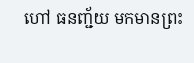ហៅ ធនញ្ជ័យ មកមានព្រះ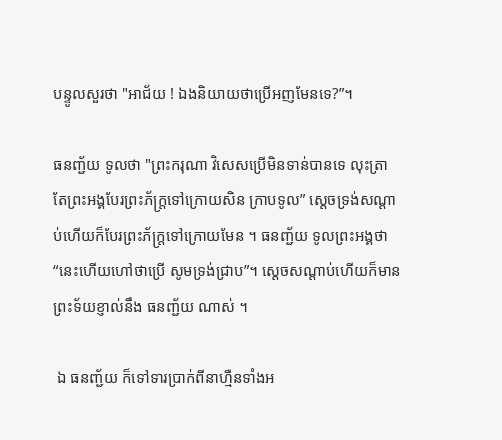បន្ទូលសួរថា "អាជ័យ ! ឯងនិយាយថាប្រើអញមែនទេ?”។

ធនញ្ជ័យ ទូលថា "ព្រះករុណា វិសេសប្រើមិនទាន់បានទេ លុះត្រាតែព្រះអង្គបែរព្រះភ័ក្ត្រទៅក្រោយសិន ក្រាបទូល” ស្ដេចទ្រង់សណ្តាប់ហើយក៏បែរព្រះភ័ក្ត្រទៅក្រោយមែន ។ ធនញ្ជ័យ ទូលព្រះអង្គថា “នេះហើយហៅថាប្រើ សូមទ្រង់ជ្រាប”។ ស្ដេចសណ្តាប់ហើយក៏មានព្រះទ័យខ្ញាល់នឹង ធនញ្ជ័យ ណាស់ ។

 ឯ ធនញ្ជ័យ ក៏ទៅទារប្រាក់ពីនាហ្មឺនទាំងអ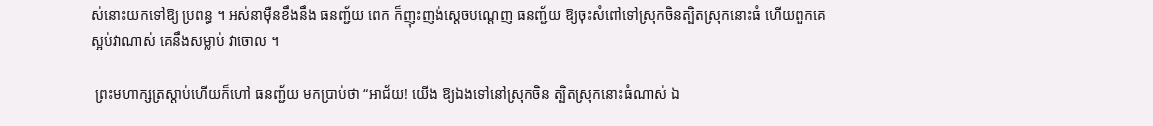ស់នោះយកទៅឱ្យ ប្រពន្ធ ។ អស់នាម៉ឺនខឹងនឹង ធនញ្ជ័យ ពេក ក៏ញុះញង់ស្ដេចបណ្តេញ ធនញ្ជ័យ ឱ្យចុះសំពៅទៅស្រុកចិនត្បិតស្រុកនោះធំ ហើយពួកគេស្អប់វាណាស់ គេនឹងសម្លាប់ វាចោល ។

 ព្រះមហាក្សត្រស្តាប់ហើយក៏ហៅ ធនញ្ជ័យ មកប្រាប់ថា “អាជ័យ! យើង ឱ្យឯងទៅនៅស្រុកចិន ត្បិតស្រុកនោះធំណាស់ ឯ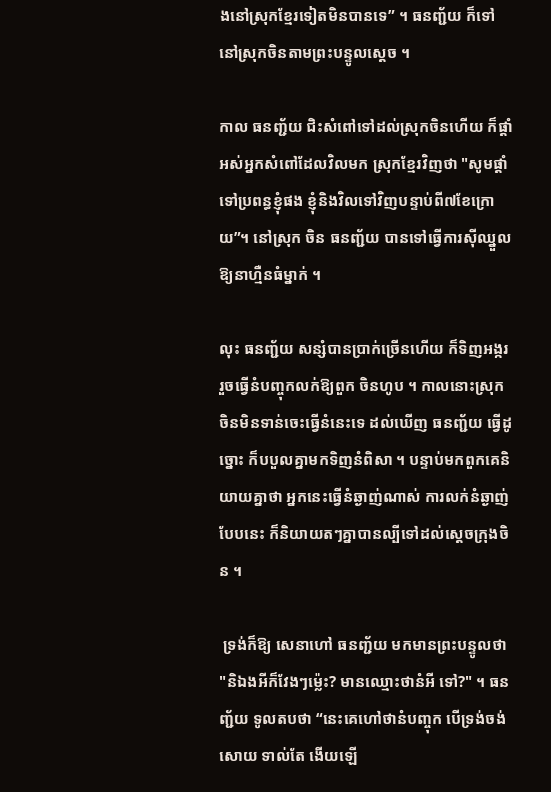ងនៅស្រុកខ្មែរទៀតមិនបានទេ” ។ ធនញ្ជ័យ ក៏ទៅនៅស្រុកចិនតាមព្រះបន្ទូលស្ដេច ។

កាល ធនញ្ជ័យ ជិះសំពៅទៅដល់ស្រុកចិនហើយ ក៏ផ្តាំអស់អ្នកសំពៅដែលវិលមក ស្រុកខ្មែរវិញថា "សូមផ្តាំទៅប្រពន្ធខ្ញុំផង ខ្ញុំនិងវិលទៅវិញបន្ទាប់ពី៧ខែក្រោយ”។ នៅស្រុក ចិន ធនញ្ជ័យ បានទៅធ្វើការស៊ីឈ្នួលឱ្យនាហ្មឺនធំម្នាក់ ។

លុះ ធនញ្ជ័យ សន្សំបានប្រាក់ច្រើនហើយ ក៏ទិញអង្កររួចធ្វើនំបញ្ចុកលក់ឱ្យពួក ចិនហូប ។ កាលនោះស្រុកចិនមិនទាន់ចេះធ្វើនំនេះទេ ដល់ឃើញ ធនញ្ជ័យ ធ្វើដូច្នោះ ក៏បបួលគ្នាមកទិញនំពិសា ។ បន្ទាប់មកពួកគេនិយាយគ្នាថា អ្នកនេះធ្វើនំឆ្ងាញ់ណាស់ ការលក់នំឆ្ងាញ់បែបនេះ ក៏និយាយតៗគ្នាបានល្បីទៅដល់ស្តេចក្រុងចិន ។

 ទ្រង់ក៏ឱ្យ សេនាហៅ ធនញ្ជ័យ មកមានព្រះបន្ទូលថា "និឯងអីក៏វែងៗម៉្លេះ? មានឈ្មោះថានំអី ទៅ?" ។ ធនញ្ជ័យ ទូលតបថា “នេះគេហៅថានំបញ្ចុក បើទ្រង់ចង់សោយ ទាល់តែ ងើយឡើ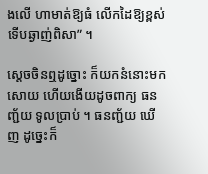ងលើ ហាមាត់ឱ្យធំ លើកដៃឱ្យខ្ពស់ទើបឆ្ងាញ់ពិសា” ។

ស្ដេចចិនឮដូច្នោះ ក៏យកនំនោះមកសោយ ហើយងើយដូចពាក្យ ធនញ្ជ័យ ទូលប្រាប់ ។ ធនញ្ជ័យ ឃើញ ដូច្នេះក៏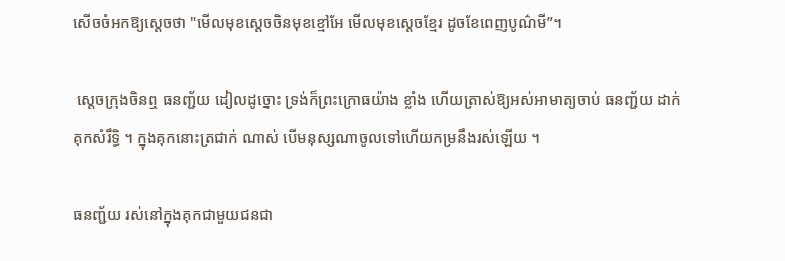សើចចំអកឱ្យស្ដេចថា "មើលមុខស្ដេចចិនមុខខ្មៅអែ មើលមុខស្តេចខ្មែរ ដូចខែពេញបូណ៌មី”។

 ស្ដេចក្រុងចិនឮ ធនញ្ជ័យ ដៀលដូច្នោះ ទ្រង់ក៏ព្រះក្រោធយ៉ាង ខ្លាំង ហើយត្រាស់ឱ្យអស់អាមាត្យចាប់ ធនញ្ជ័យ ដាក់គុកសំរឹទ្ធិ ។ ក្នុងគុកនោះត្រជាក់ ណាស់ បើមនុស្សណាចូលទៅហើយកម្រនឹងរស់ឡើយ ។

ធនញ្ជ័យ រស់នៅក្នុងគុកជាមួយជនជា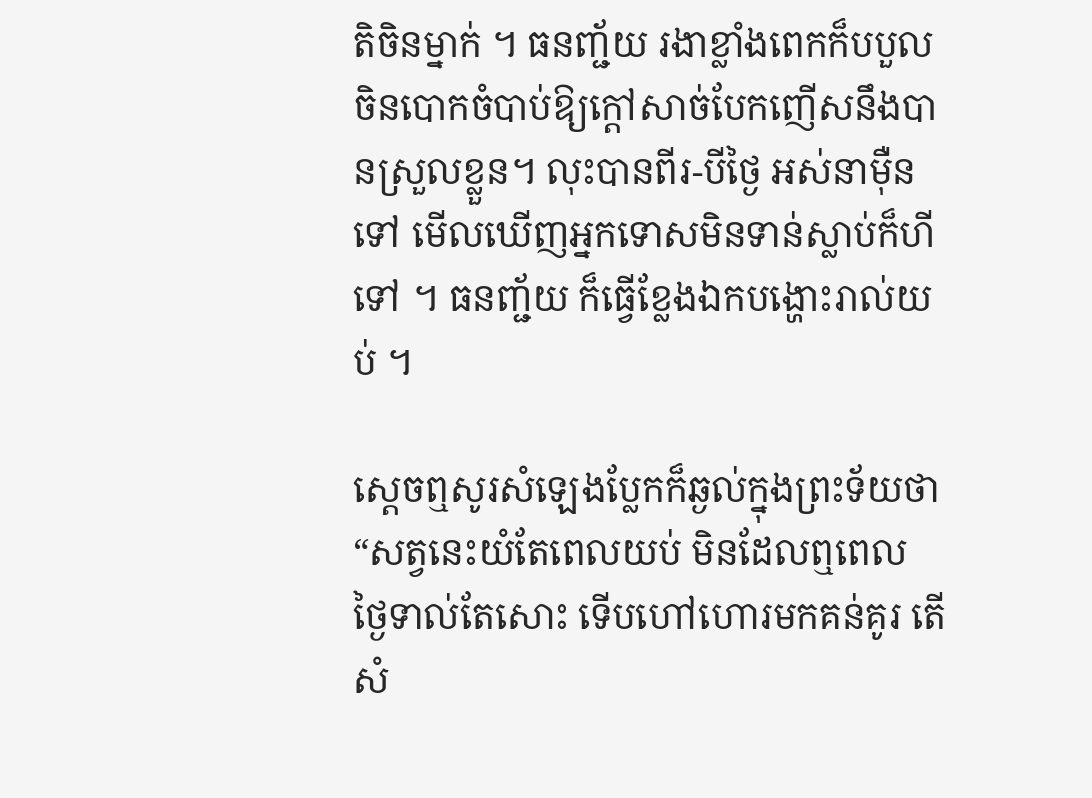តិចិនម្នាក់ ។ ធនញ្ជ័យ រងាខ្លាំងពេកក៏បបួល ចិនបោកចំបាប់ឱ្យក្តៅសាច់បែកញើសនឹងបានស្រួលខ្លួន។ លុះបានពីរ-បីថ្ងៃ អស់នាម៉ឺនទៅ មើលឃើញអ្នកទោសមិនទាន់ស្លាប់ក៏ហីទៅ ។ ធនញ្ជ័យ ក៏ធ្វើខ្លែងឯកបង្ហោះរាល់យប់ ។

ស្ដេចឮសូរសំឡេងប្លែកក៏ឆ្ងល់ក្នុងព្រះទ័យថា “សត្វនេះយំតែពេលយប់ មិនដែលឮពេល ថ្ងៃទាល់តែសោះ ទើបហៅហោរមកគន់គូរ តើសំ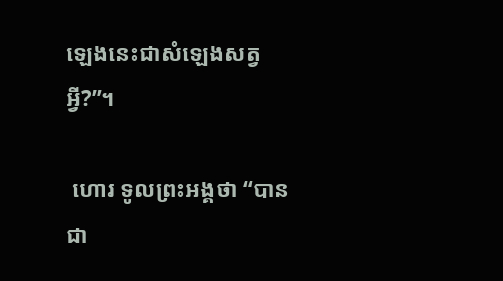ឡេងនេះជាសំឡេងសត្វអ្វី?”។

 ហោរ ទូលព្រះអង្គថា “បានជា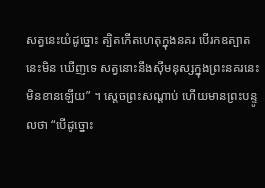សត្វនេះយំដូច្នោះ ត្បិតកើតហេតុក្នុងនគរ បើរកឧត្បាតនេះមិន ឃើញទេ សត្វនោះនឹងស៊ីមនុស្សក្នុងព្រះនគរនេះមិនខានឡើយ” ។ ស្តេចព្រះសណ្តាប់ ហើយមានព្រះបន្ទូលថា “បើដូច្នោះ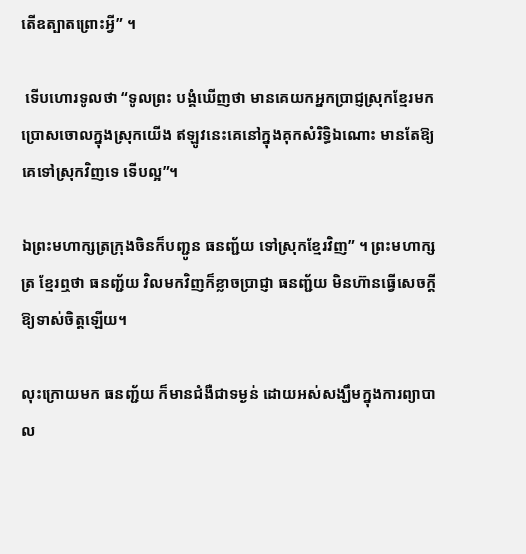តើឧត្បាតព្រោះអ្វី” ។

 ទើបហោរទូលថា “ទូលព្រះ បង្គំឃើញថា មានគេយកអ្នកប្រាជ្ញស្រុកខ្មែរមកប្រោសចោលក្នុងស្រុកយើង ឥឡូវនេះគេនៅក្នុងគុកសំរិទ្ធិឯណោះ មានតែឱ្យគេទៅស្រុកវិញទេ ទើបល្អ”។

ឯព្រះមហាក្សត្រក្រុងចិនក៏បញ្ជូន ធនញ្ជ័យ ទៅស្រុកខ្មែរវិញ” ។ ព្រះមហាក្សត្រ ខ្មែរឮថា ធនញ្ជ័យ វិលមកវិញក៏ខ្លាចប្រាជ្ញា ធនញ្ជ័យ មិនហ៊ានធ្វើសេចក្តីឱ្យទាស់ចិត្តឡើយ។

លុះក្រោយមក ធនញ្ជ័យ ក៏មានជំងឺជាទម្ងន់ ដោយអស់សង្ឃឹមក្នុងការព្យាបាល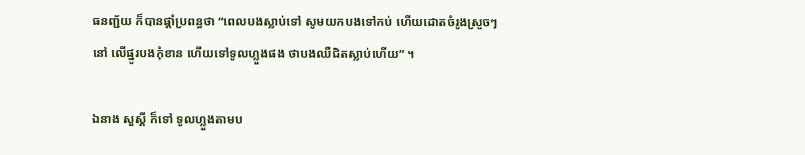ធនញ្ជ័យ ក៏បានផ្តាំប្រពន្ធថា “ពេលបងស្លាប់ទៅ សូមយកបងទៅកប់ ហើយដោតចំរូងស្រួចៗនៅ លើផ្នូរបងកុំខាន ហើយទៅទូលហ្លួងផង ថាបងឈឺជិតស្លាប់ហើយ” ។

ឯនាង សួស្តី ក៏ទៅ ទូលហ្លួងតាមប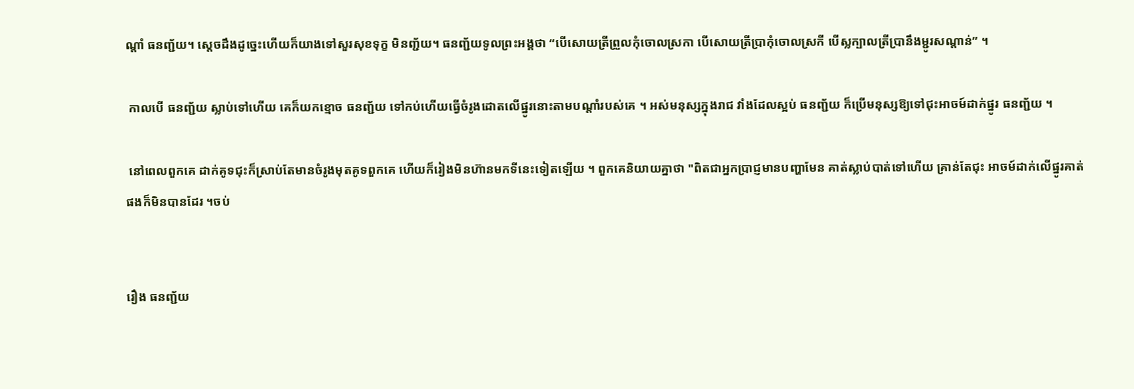ណ្តាំ ធនញ្ជ័យ។ ស្ដេចដឹងដូច្នេះហើយក៏យាងទៅសួរសុខទុក្ខ មិនញ្ជ័យ។ ធនញ្ជ័យទូលព្រះអង្គថា “បើសោយត្រីព្រួលកុំចោលស្រកា បើសោយត្រីប្រាកុំចោលស្រកី បើស្លក្បាលត្រីប្រានឹងម្ជូរសណ្តាន់” ។

 កាលបើ ធនញ្ជ័យ ស្លាប់ទៅហើយ គេក៏យកខ្មោច ធនញ្ជ័យ ទៅកប់ហើយធ្វើចំរូងដោតលើផ្នូរនោះតាមបណ្តាំរបស់គេ ។ អស់មនុស្សក្នុងរាជ វាំងដែលស្អប់ ធនញ្ជ័យ ក៏ប្រើមនុស្សឱ្យទៅជុះអាចម៍ដាក់ផ្នូរ ធនញ្ជ័យ ។

 នៅពេលពួកគេ ដាក់គូទជុះក៏ស្រាប់តែមានចំរូងមុតគូទពួកគេ ហើយក៏រៀងមិនហ៊ានមកទីនេះទៀតឡើយ ។ ពួកគេនិយាយគ្នាថា "ពិតជាអ្នកប្រាជ្ញមានបញ្ហាមែន គាត់ស្លាប់បាត់ទៅហើយ គ្រាន់តែជុះ អាចម៍ដាក់លើផ្នូរគាត់ផងក៏មិនបានដែរ ។ចប់


រឿង ធនញ្ជ័យ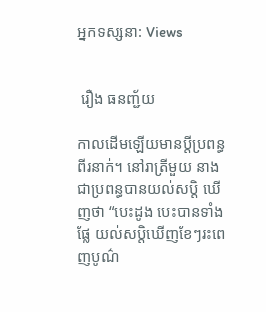អ្នកទស្សនា: Views


 រឿង ធនញ្ជ័យ

កាលដើមឡើយមានប្តីប្រពន្ធពីរនាក់។ នៅរាត្រីមួយ នាងជាប្រពន្ធបានយល់សប្តិ ឃើញថា “បេះដូង បេះបានទាំងផ្លែ យល់សប្តិឃើញខែៗរះពេញបូណ៌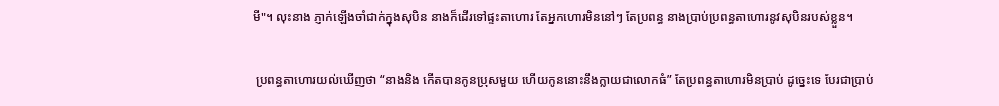មី"។ លុះនាង ភ្ញាក់ឡើងចាំជាក់ក្នុងសុបិន នាងក៏ដើរទៅផ្ទះតាហោរ តែអ្នកហោរមិននៅៗ តែប្រពន្ធ នាងប្រាប់ប្រពន្ធតាហោរនូវសុបិនរបស់ខ្លួន។

 ប្រពន្ធតាហោរយល់ឃើញថា “នាងនិង កើតបានកូនប្រុសមួយ ហើយកូននោះនឹងក្លាយជាលោកធំ” តែប្រពន្ធតាហោរមិនប្រាប់ ដូច្នេះទេ បែរជាប្រាប់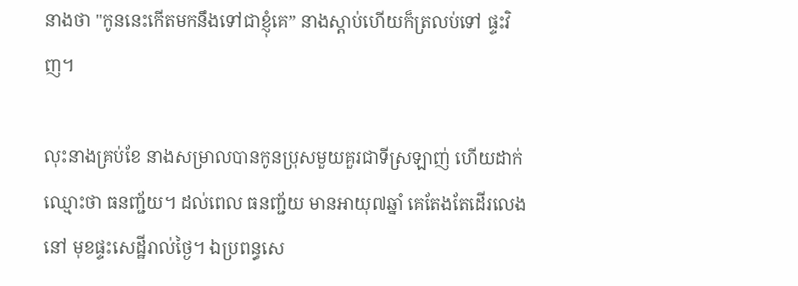នាងថា "កូននេះកើតមកនឹងទៅជាខ្ញុំគេ” នាងស្តាប់ហើយក៏ត្រលប់ទៅ ផ្ទះវិញ។

លុះនាងគ្រប់ខែ នាងសម្រាលបានកូនប្រុសមួយគួរជាទីស្រឡាញ់ ហើយដាក់ ឈ្មោះថា ធនញ្ជ័យ។ ដល់ពេល ធនញ្ជ័យ មានអាយុ៧ឆ្នាំ គេតែងតែដើរលេងនៅ មុខផ្ទះសេដ្ឋីរាល់ថ្ងៃ។ ឯប្រពន្ធសេ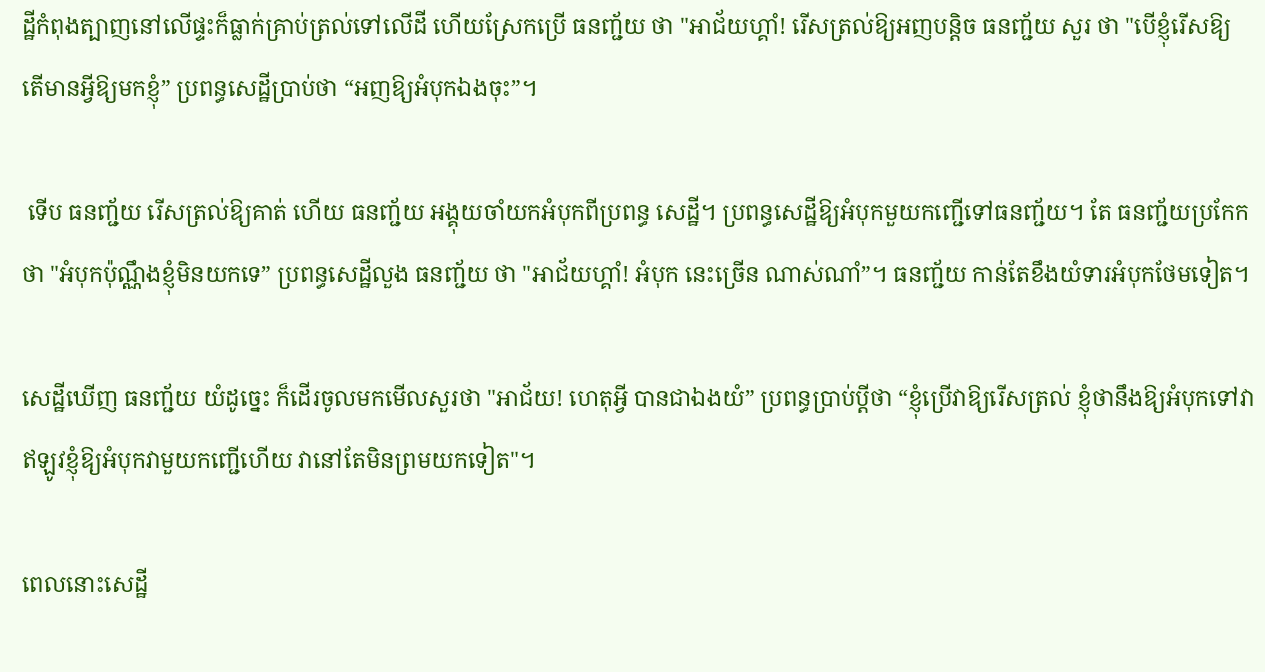ដ្ឋីកំពុងត្បាញនៅលើផ្ទះក៏ធ្លាក់គ្រាប់ត្រល់ទៅលើដី ហើយស្រែកប្រើ ធនញ្ជ័យ ថា "អាជ័យហ្គាំ! រើសត្រល់ឱ្យអញបន្តិច ធនញ្ជ័យ សួរ ថា "បើខ្ញុំរើសឱ្យ តើមានអ្វីឱ្យមកខ្ញុំ” ប្រពន្ធសេដ្ឋីប្រាប់ថា “អញឱ្យអំបុកឯងចុះ”។

 ទើប ធនញ្ជ័យ រើសត្រល់ឱ្យគាត់ ហើយ ធនញ្ជ័យ អង្គុយចាំយកអំបុកពីប្រពន្ធ សេដ្ឋី។ ប្រពន្ធសេដ្ឋីឱ្យអំបុកមួយកញ្ជើទៅធនញ្ជ័យ។ តែ ធនញ្ជ័យប្រកែកថា "អំបុកប៉ុណ្ណឹងខ្ញុំមិនយកទេ” ប្រពន្ធសេដ្ឋីលួង ធនញ្ជ័យ ថា "អាជ័យហ្គាំ! អំបុក នេះច្រើន ណាស់ណាំ”។ ធនញ្ជ័យ កាន់តែខឹងយំទារអំបុកថែមទៀត។

សេដ្ឋីឃើញ ធនញ្ជ័យ យំដូច្នេះ ក៏ដើរចូលមកមើលសួរថា "អាជ័យ! ហេតុអ្វី បានជាឯងយំ” ប្រពន្ធប្រាប់ប្តីថា “ខ្ញុំប្រើវាឱ្យរើសត្រល់ ខ្ញុំថានឹងឱ្យអំបុកទៅវា ឥឡូវខ្ញុំឱ្យអំបុកវាមួយកញ្ជើហើយ វានៅតែមិនព្រមយកទៀត"។

ពេលនោះសេដ្ឋី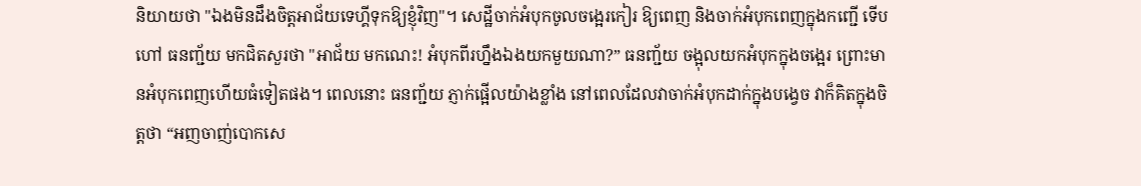និយាយថា "ឯងមិនដឹងចិត្តអាជ័យទេហ្គីទុកឱ្យខ្ញុំវិញ"។ សេដ្ឋីចាក់អំបុកចូលចង្អេរកៀរ ឱ្យពេញ និងចាក់អំបុកពេញក្នុងកញ្ជើ ទើបហៅ ធនញ្ជ័យ មកជិតសួរថា "អាជ័យ មកណេះ! អំបុកពីរហ្នឹងឯងយកមួយណា?” ធនញ្ជ័យ ចង្អុលយកអំបុកក្នុងចង្អេរ ព្រោះមានអំបុកពេញហើយធំទៀតផង។ ពេលនោះ ធនញ្ជ័យ ភ្ញាក់ផ្អើលយ៉ាងខ្លាំង នៅពេលដែលវាចាក់អំបុកដាក់ក្នុងបង្វេច វាក៏គិតក្នុងចិត្តថា “អញចាញ់បោកសេ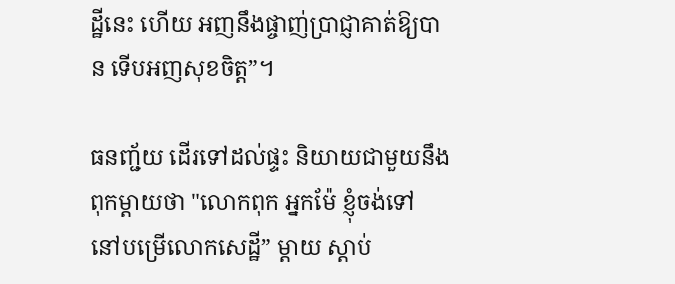ដ្ឋីនេះ ហើយ អញនឹងផ្ចាញ់ប្រាជ្ញាគាត់ឱ្យបាន ទើបអញសុខចិត្ត”។

ធនញ្ជ័យ ដើរទៅដល់ផ្ទះ និយាយជាមួយនឹងពុកម្តាយថា "លោកពុក អ្នកម៉ែ ខ្ញុំចង់ទៅ នៅបម្រើលោកសេដ្ឋី” ម្តាយ ស្តាប់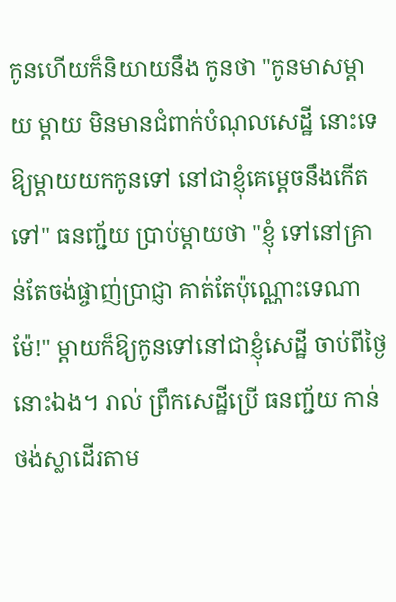កូនហើយក៏និយាយនឹង កូនថា "កូនមាសម្តាយ ម្តាយ មិនមានជំពាក់បំណុលសេដ្ឋី នោះទេ ឱ្យម្តាយយកកូនទៅ នៅជាខ្ញុំគេម្តេចនឹងកើតទៅ" ធនញ្ជ័យ ប្រាប់ម្តាយថា "ខ្ញុំ ទៅនៅគ្រាន់តែចង់ផ្ចាញ់ប្រាជ្ញា គាត់តែប៉ុណ្ណោះទេណាម៉ែ!" ម្តាយក៏ឱ្យកូនទៅនៅជាខ្ញុំសេដ្ឋី ចាប់ពីថ្ងៃនោះឯង។ រាល់ ព្រឹកសេដ្ឋីប្រើ ធនញ្ជ័យ កាន់ថង់ស្លាដើរតាម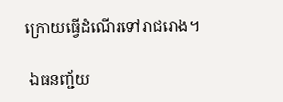ក្រោយធ្វើដំណើរទៅរាជរោង។

 ឯធនញ្ជ័យ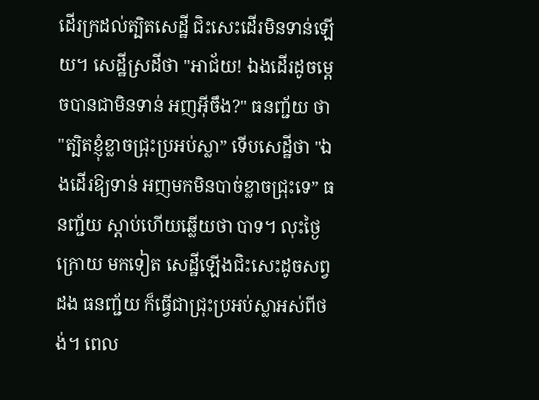ដើរក្រដល់ត្បិតសេដ្ឋី ជិះសេះដើរមិនទាន់ឡើយ។ សេដ្ឋីស្រដីថា "អាជ័យ! ឯងដើរដូចម្តេចបានជាមិនទាន់ អញអ៊ីចឹង?" ធនញ្ជ័យ ថា "ត្បិតខ្ញុំខ្លាចជ្រុះប្រអប់ស្លា” ទើបសេដ្ឋីថា "ឯងដើរឱ្យទាន់ អញមកមិនបាច់ខ្លាចជ្រុះទេ” ធនញ្ជ័យ ស្ដាប់ហើយឆ្លើយថា បាទ។ លុះថ្ងៃក្រោយ មកទៀត សេដ្ឋីឡើងជិះសេះដូចសព្វដង ធនញ្ជ័យ ក៏ធ្វើជាជ្រុះប្រអប់ស្លាអស់ពីថង់។ ពេល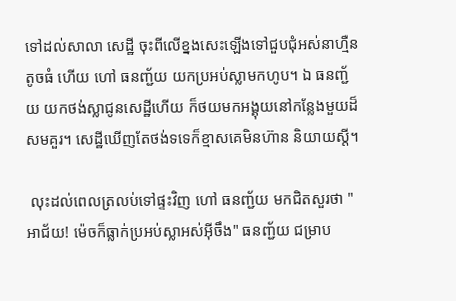ទៅដល់សាលា សេដ្ឋី ចុះពីលើខ្នងសេះឡើងទៅជួបជុំអស់នាហ្មឺនតូចធំ ហើយ ហៅ ធនញ្ជ័យ យកប្រអប់ស្លាមកហូប។ ឯ ធនញ្ជ័យ យកថង់ស្លាជូនសេដ្ឋីហើយ ក៏ថយមកអង្គុយនៅកន្លែងមួយដ៏សមគួរ។ សេដ្ឋីឃើញតែថង់ទទេក៏ខ្មាសគេមិនហ៊ាន និយាយស្តី។

 លុះដល់ពេលត្រលប់ទៅផ្ទះវិញ ហៅ ធនញ្ជ័យ មកជិតសួរថា "អាជ័យ! ម៉េចក៏ធ្លាក់ប្រអប់ស្លាអស់អ៊ីចឹង" ធនញ្ជ័យ ជម្រាប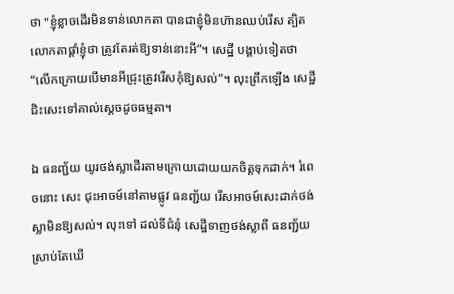ថា "ខ្ញុំខ្លាចដើរមិនទាន់លោកតា បានជាខ្ញុំមិនហ៊ានឈប់រើស ត្បិតលោកតាផ្ដាំខ្ញុំថា ត្រូវតែរត់ឱ្យទាន់នោះអី”។ សេដ្ឋី បង្គាប់ទៀតថា “លើកក្រោយបើមានអីជ្រុះត្រូវរើសកុំឱ្យសល់”។ លុះព្រឹកឡើង សេដ្ឋី ជិះសេះទៅគាល់ស្ដេចដូចធម្មតា។

ឯ ធនញ្ជ័យ យូរថង់ស្លាដើរតាមក្រោយដោយយកចិត្តទុកដាក់។ រំពេចនោះ សេះ ជុះអាចម៍នៅតាមផ្លូវ ធនញ្ជ័យ រើសអាចម៍សេះដាក់ថង់ស្លាមិនឱ្យសល់។ លុះទៅ ដល់ទីជំនុំ សេដ្ឋីទាញថង់ស្លាពី ធនញ្ជ័យ ស្រាប់តែឃើ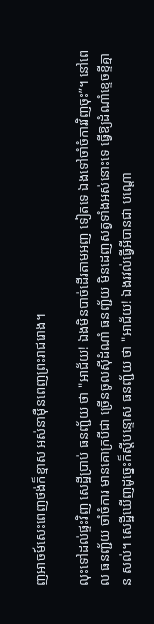ញអាចម៍សេះពេញថង់ក៏ខ្មាស អស់នាម៉ឺនពេញព្រះរាជរោង។

លុះទៅដល់ផ្ទះវិញ សេដ្ឋីប្រាប់ ធនញ្ជ័យ ថា "អាជ័យ! ឯងមិនបាច់ដើរតាមអញ ទៀតទេ ឯងទៅចាំចំការវិញចុះ”។ នៅពេល ធនញ្ជ័យ ចាំចំការ មានគោក្របីជា ច្រើនចូលស៊ីដំណាំ ធនញ្ជ័យ មិនដេញសត្វទាំងអស់នោះទេ ធ្វើឱ្យដំណាំខ្ទេចខ្ទីគ្មាន សល់។ សេដ្ឋីឃើញដូច្នេះក៏ស្តីបន្ទោស ធនញ្ជ័យ ថា "អាជ័យ! ឯងរវល់ធ្វើអីបានជា បណ្តោ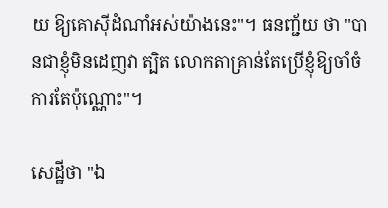យ ឱ្យគោស៊ីដំណាំអស់យ៉ាងនេះ"។ ធនញ្ជ័យ ថា "បានជាខ្ញុំមិនដេញវា ត្បិត លោកតាគ្រាន់តែប្រើខ្ញុំឱ្យចាំចំការតែប៉ុណ្ណោះ"។

សេដ្ឋីថា "ឯ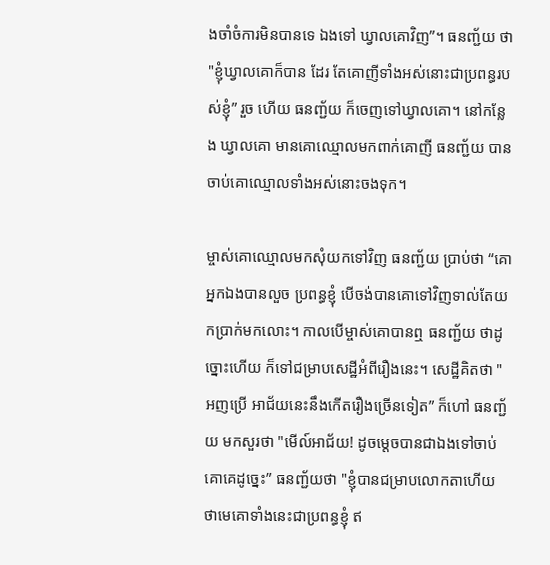ងចាំចំការមិនបានទេ ឯងទៅ ឃ្វាលគោវិញ”។ ធនញ្ជ័យ ថា "ខ្ញុំឃ្វាលគោក៏បាន ដែរ តែគោញីទាំងអស់នោះជាប្រពន្ធរបស់ខ្ញុំ” រួច ហើយ ធនញ្ជ័យ ក៏ចេញទៅឃ្វាលគោ។ នៅកន្លែង ឃ្វាលគោ មានគោឈ្មោលមកពាក់គោញី ធនញ្ជ័យ បានចាប់គោឈ្មោលទាំងអស់នោះចងទុក។

ម្ចាស់គោឈ្មោលមកសុំយកទៅវិញ ធនញ្ជ័យ ប្រាប់ថា “គោអ្នកឯងបានលួច ប្រពន្ធខ្ញុំ បើចង់បានគោទៅវិញទាល់តែយកប្រាក់មកលោះ។ កាលបើម្ចាស់គោបានឮ ធនញ្ជ័យ ថាដូច្នោះហើយ ក៏ទៅជម្រាបសេដ្ឋីអំពីរឿងនេះ។ សេដ្ឋីគិតថា "អញប្រើ អាជ័យនេះនឹងកើតរឿងច្រើនទៀត” ក៏ហៅ ធនញ្ជ័យ មកសួរថា "មើល៍អាជ័យ! ដូចម្តេចបានជាឯងទៅចាប់គោគេដូច្នេះ” ធនញ្ជ័យថា "ខ្ញុំបានជម្រាបលោកតាហើយ ថាមេគោទាំងនេះជាប្រពន្ធខ្ញុំ ឥ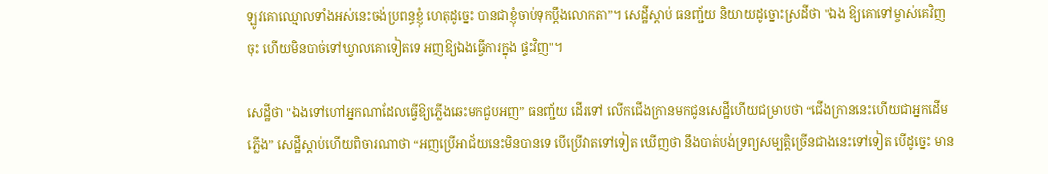ឡូវគោឈ្មោលទាំងអស់នេះចង់ប្រពន្ធខ្ញុំ ហេតុដូច្នេះ បានជាខ្ញុំចាប់ទុកប្តឹងលោកតា”។ សេដ្ឋីស្ដាប់ ធនញ្ជ័យ និយាយដូច្នោះស្រដីថា "ឯង ឱ្យគោទៅម្ចាស់គេវិញចុះ ហើយមិនបាច់ទៅឃ្វាលគោទៀតទេ អញឱ្យឯងធ្វើការក្នុង ផ្ទះវិញ"។

សេដ្ឋីថា "ឯងទៅហៅអ្នកណាដែលធ្វើឱ្យភ្លើងឆេះមកជួបអញ” ធនញ្ជ័យ ដើរទៅ លើកជើងក្រានមកជូនសេដ្ឋីហើយជម្រាបថា “ជើងក្រាននេះហើយជាអ្នកដើមភ្លើង” សេដ្ឋីស្តាប់ហើយពិចារណាថា “អញប្រើអាជ័យនេះមិនបានទេ បើប្រើវាតទៅទៀត ឃើញថា នឹងបាត់បង់ទ្រព្យសម្បត្តិច្រើនជាងនេះទៅទៀត បើដូច្នេះ មាន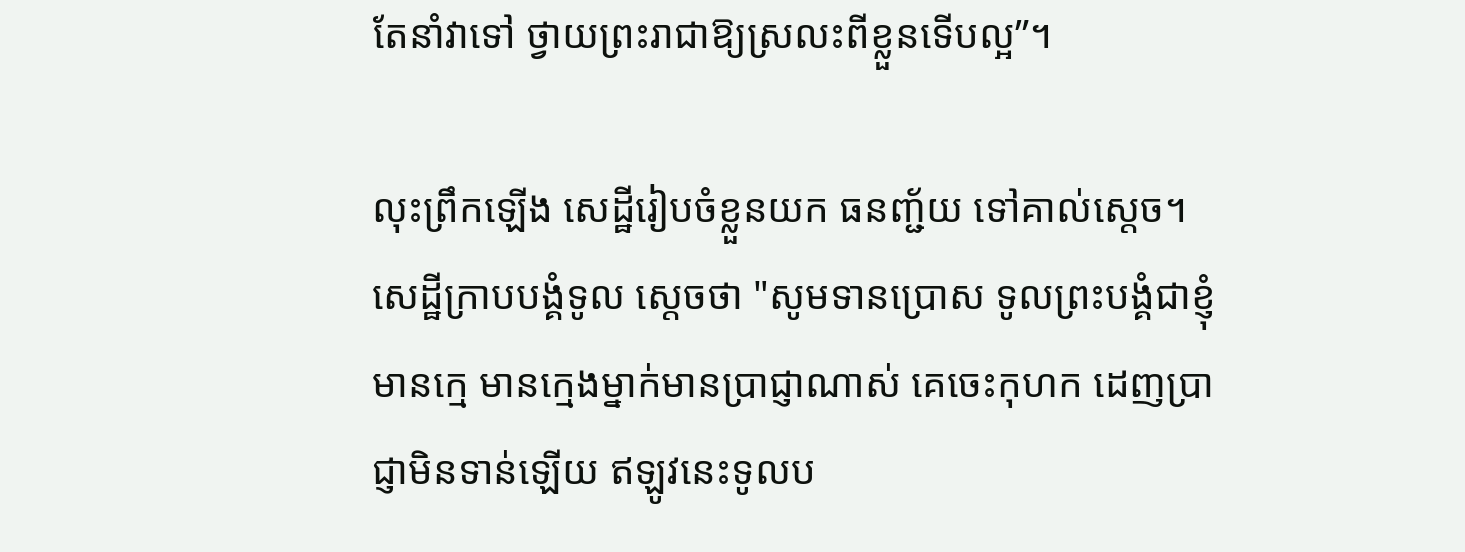តែនាំវាទៅ ថ្វាយព្រះរាជាឱ្យស្រលះពីខ្លួនទើបល្អ”។

លុះព្រឹកឡើង សេដ្ឋីរៀបចំខ្លួនយក ធនញ្ជ័យ ទៅគាល់ស្តេច។ សេដ្ឋីក្រាបបង្គំទូល ស្តេចថា "សូមទានប្រោស ទូលព្រះបង្គំជាខ្ញុំមានក្មេ មានក្មេងម្នាក់មានប្រាជ្ញាណាស់ គេចេះកុហក ដេញប្រាជ្ញាមិនទាន់ឡើយ ឥឡូវនេះទូលប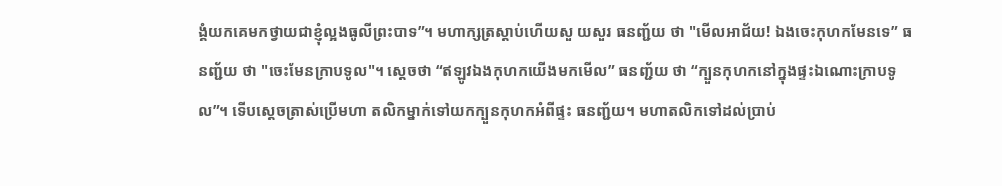ង្គំយកគេមកថ្វាយជាខ្ញុំល្អងធូលីព្រះបាទ”។ មហាក្សត្រស្តាប់ហើយសួ យសួរ ធនញ្ជ័យ ថា "មើលអាជ័យ! ឯងចេះកុហកមែនទេ” ធនញ្ជ័យ ថា "ចេះមែនក្រាបទូល"។ ស្តេចថា “ឥឡូវឯងកុហកយើងមកមើល” ធនញ្ជ័យ ថា “ក្បួនកុហកនៅក្នុងផ្ទះឯណោះក្រាបទូល”។ ទើបស្ដេចត្រាស់ប្រើមហា តលិកម្នាក់ទៅយកក្បួនកុហកអំពីផ្ទះ ធនញ្ជ័យ។ មហាតលិកទៅដល់ប្រាប់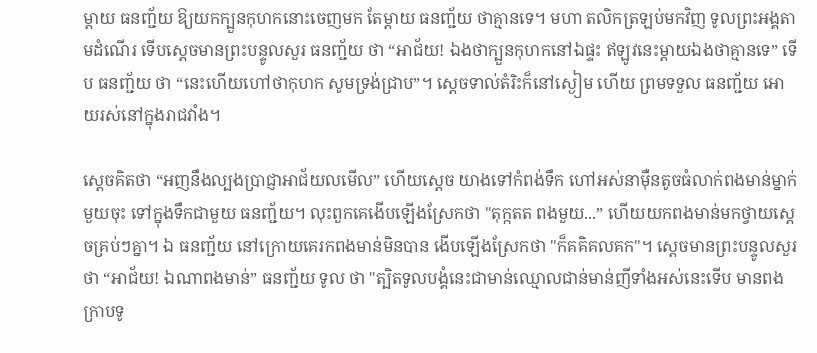ម្តាយ ធនញ្ជ័យ ឱ្យយកក្បួនកុហកនោះចេញមក តែម្តាយ ធនញ្ជ័យ ថាគ្មានទេ។ មហា តលិកត្រឡប់មកវិញ ទូលព្រះអង្គតាមដំណើរ ទើបស្ដេចមានព្រះបន្ទូលសួរ ធនញ្ជ័យ ថា “អាជ័យ! ឯងថាក្បួនកុហកនៅឯផ្ទះ ឥឡូវនេះម្តាយឯងថាគ្មានទេ” ទើប ធនញ្ជ័យ ថា “នេះហើយហៅថាកុហក សូមទ្រង់ជ្រាប”។ ស្តេចទាល់តំរិះក៏នៅស្ងៀម ហើយ ព្រមទទួល ធនញ្ជ័យ អោយរស់នៅក្នុងរាជវាំង។

ស្តេចគិតថា “អញនឹងល្បងប្រាជ្ញាអាជ័យលមើល” ហើយស្ដេច យាងទៅកំពង់ទឹក ហៅអស់នាម៉ឺនតូចធំលាក់ពងមាន់ម្នាក់មួយចុះ ទៅក្នុងទឹកជាមួយ ធនញ្ជ័យ។ លុះពួកគេងើបឡើងស្រែកថា "តុក្កតត ពងមួយ...” ហើយយកពងមាន់មកថ្វាយស្ដេចគ្រប់ៗគ្នា។ ឯ ធនញ្ជ័យ នៅក្រោយគេរកពងមាន់មិនបាន ងើបឡើងស្រែកថា "ក៏គគិគលគក"។ ស្ដេចមានព្រះបន្ទូលសួរថា “អាជ័យ! ឯណាពងមាន់” ធនញ្ជ័យ ទូល ថា "ត្បិតទូលបង្គំនេះជាមាន់ឈ្មោលជាន់មាន់ញីទាំងអស់នេះទើប មានពង ក្រាបទូ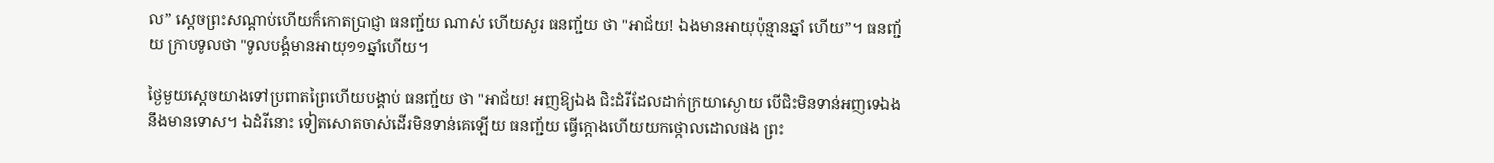ល” ស្តេចព្រះសណ្តាប់ហើយក៏កោតប្រាជ្ញា ធនញ្ជ័យ ណាស់ ហើយសួរ ធនញ្ជ័យ ថា "អាជ័យ! ឯងមានអាយុប៉ុន្មានឆ្នាំ ហើយ”។ ធនញ្ជ័យ ក្រាបទូលថា "ទូលបង្គំមានអាយុ១១ឆ្នាំហើយ។

ថ្ងៃមួយស្តេចយាងទៅប្រពាតព្រៃហើយបង្គាប់ ធនញ្ជ័យ ថា "អាជ័យ! អញឱ្យឯង ជិះដំរីដែលដាក់ក្រយាស្ងោយ បើជិះមិនទាន់អញទេឯងនឹងមានទោស។ ឯដំរីនោះ ទៀតសោតចាស់ដើរមិនទាន់គេឡើយ ធនញ្ជ័យ ធ្វើក្ដោងហើយយកថ្កោលដោលផង ព្រះ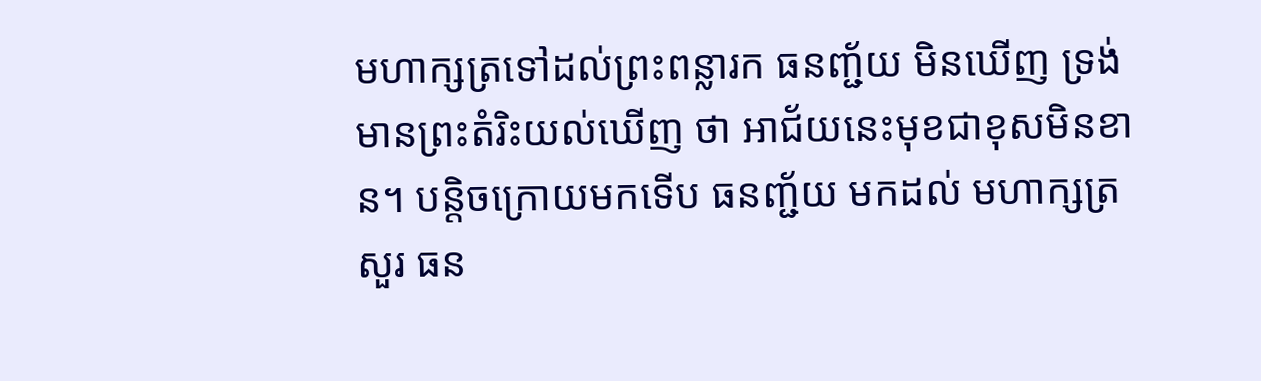មហាក្សត្រទៅដល់ព្រះពន្លារក ធនញ្ជ័យ មិនឃើញ ទ្រង់មានព្រះតំរិះយល់ឃើញ ថា អាជ័យនេះមុខជាខុសមិនខាន។ បន្តិចក្រោយមកទើប ធនញ្ជ័យ មកដល់ មហាក្សត្រ សួរ ធន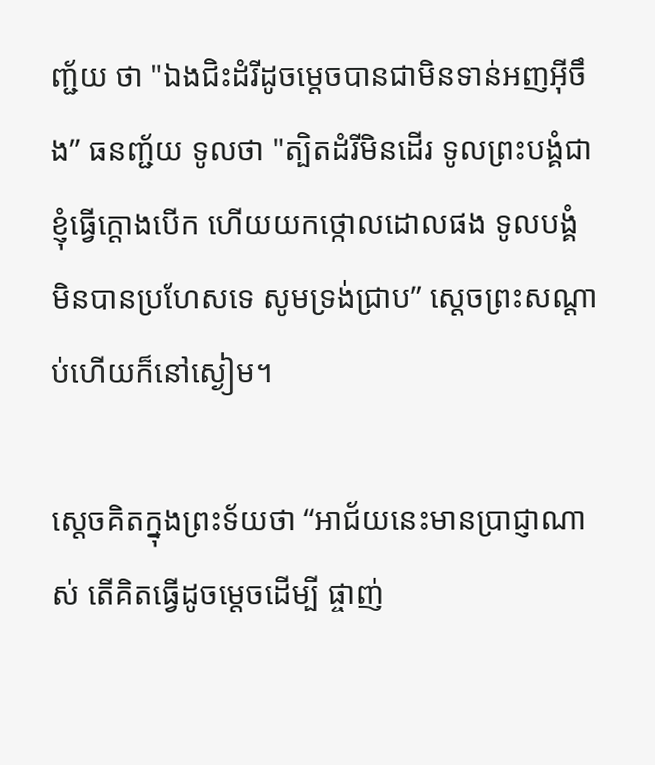ញ្ជ័យ ថា "ឯងជិះដំរីដូចម្តេចបានជាមិនទាន់អញអ៊ីចឹង” ធនញ្ជ័យ ទូលថា "ត្បិតដំរីមិនដើរ ទូលព្រះបង្គំជាខ្ញុំធ្វើក្ដោងបើក ហើយយកថ្កោលដោលផង ទូលបង្គំ មិនបានប្រហែសទេ សូមទ្រង់ជ្រាប” ស្តេចព្រះសណ្តាប់ហើយក៏នៅស្ងៀម។

ស្តេចគិតក្នុងព្រះទ័យថា “អាជ័យនេះមានប្រាជ្ញាណាស់ តើគិតធ្វើដូចម្តេចដើម្បី ផ្ចាញ់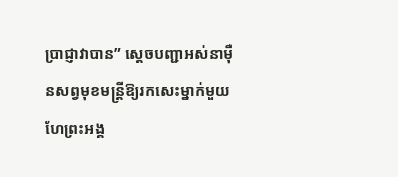ប្រាជ្ញាវាបាន” ស្តេចបញ្ជាអស់នាម៉ឺនសព្វមុខមន្ត្រីឱ្យរកសេះម្នាក់មួយហែព្រះអង្គ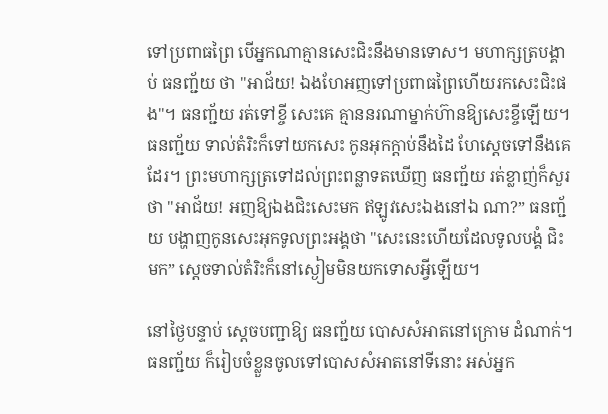ទៅប្រពាធព្រៃ បើអ្នកណាគ្មានសេះជិះនឹងមានទោស។ មហាក្សត្របង្គាប់ ធនញ្ជ័យ ថា "អាជ័យ! ឯងហែអញទៅប្រពាធព្រៃហើយរកសេះជិះផង"។ ធនញ្ជ័យ រត់ទៅខ្ចី សេះគេ គ្មាននរណាម្នាក់ហ៊ានឱ្យសេះខ្ចីឡើយ។ ធនញ្ជ័យ ទាល់តំរិះក៏ទៅយកសេះ កូនអុកក្ដាប់នឹងដៃ ហែស្ដេចទៅនឹងគេដែរ។ ព្រះមហាក្សត្រទៅដល់ព្រះពន្លាទតឃើញ ធនញ្ជ័យ រត់ខ្លាញ់ក៏សួរថា "អាជ័យ! អញឱ្យឯងជិះសេះមក ឥឡូវសេះឯងនៅឯ ណា?” ធនញ្ជ័យ បង្ហាញកូនសេះអុកទូលព្រះអង្គថា "សេះនេះហើយដែលទូលបង្គំ ជិះមក” ស្តេចទាល់តំរិះក៏នៅស្ងៀមមិនយកទោសអ្វីឡើយ។

នៅថ្ងៃបន្ទាប់ ស្ដេចបញ្ជាឱ្យ ធនញ្ជ័យ បោសសំអាតនៅក្រោម ដំណាក់។ ធនញ្ជ័យ ក៏រៀបចំខ្លួនចូលទៅបោសសំអាតនៅទីនោះ អស់អ្នក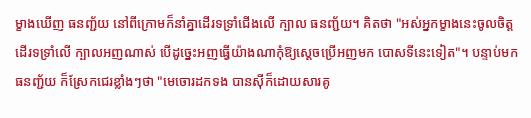ម្ខាងឃើញ ធនញ្ជ័យ នៅពីក្រោមក៏នាំគ្នាដើរទទ្រាំជើងលើ ក្បាល ធនញ្ជ័យ។ គិតថា "អស់អ្នកម្ខាងនេះចូលចិត្តដើរទទ្រាំលើ ក្បាលអញណាស់ បើដូច្នេះអញធ្វើយ៉ាងណាកុំឱ្យស្ដេចប្រើអញមក បោសទីនេះទៀត"។ បន្ទាប់មក ធនញ្ជ័យ ក៏ស្រែកជេរខ្លាំងៗថា "មេចោរដកទង បានស៊ីក៏ដោយសារគូ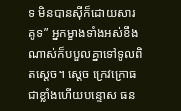ទ មិនបានស៊ីក៏ដោយសារ គូទ” អ្នកម្ខាងទាំងអស់ខឹងណាស់ក៏បបួលគ្នាទៅទូលពិតស្ដេច។ ស្តេច ក្រេវក្រោធជាខ្លាំងហើយបន្ទោស ធន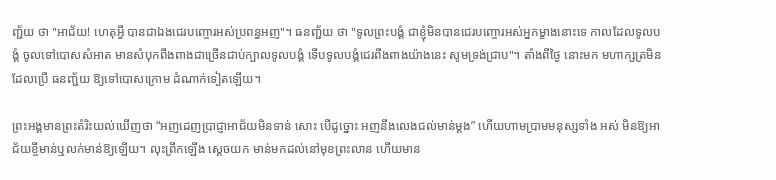ញ្ជ័យ ថា "អាជ័យ! ហេតុអ្វី បានជាឯងជេរបញ្ចោរអស់ប្រពន្ធអញ"។ ធនញ្ជ័យ ថា "ទូលព្រះបង្គំ ជាខ្ញុំមិនបានជេរបញ្ចោរអស់អ្នកម្ខាងនោះទេ កាលដែលទូលបង្គំ ចូលទៅបោសសំអាត មានសំបុកពីងពាងជាច្រើនជាប់ក្បាលទូលបង្គំ ទើបទូលបង្គំជេរពីងពាងយ៉ាងនេះ សូមទ្រង់ជ្រាប"។ តាំងពីថ្ងៃ នោះមក មហាក្សត្រមិនដែលប្រើ ធនញ្ជ័យ ឱ្យទៅបោសក្រោម ដំណាក់ទៀតឡើយ។

ព្រះអង្គមានព្រះតំរិះយល់ឃើញថា “អញដេញប្រាជ្ញាអាជ័យមិនទាន់ សោះ បើដូច្នោះ អញនឹងលេងជល់មាន់ម្តង” ហើយហាមប្រាមមនុស្សទាំង អស់ មិនឱ្យអាជ័យខ្ចីមាន់ឬលក់មាន់ឱ្យឡើយ។ លុះព្រឹកឡើង ស្ដេចយក មាន់មកដល់នៅមុខព្រះលាន ហើយមាន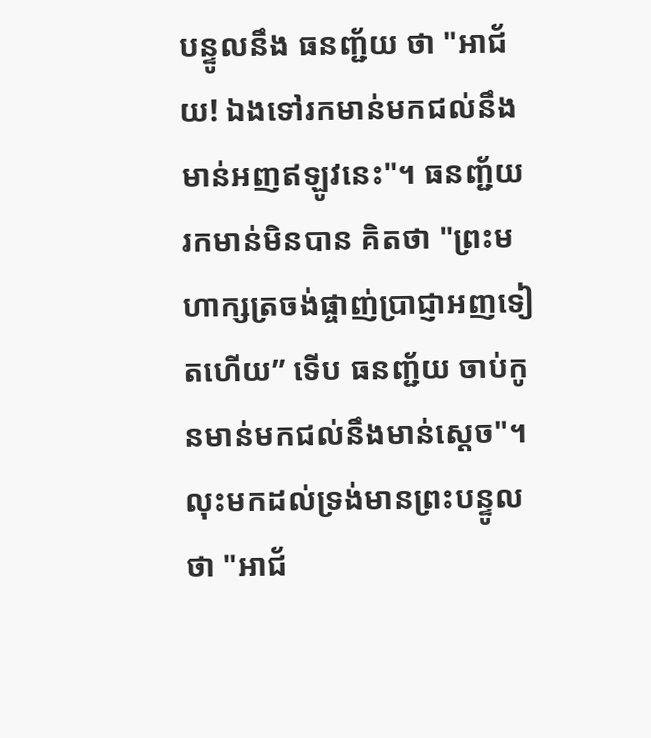បន្ទូលនឹង ធនញ្ជ័យ ថា "អាជ័យ! ឯងទៅរកមាន់មកជល់នឹងមាន់អញឥឡូវនេះ"។ ធនញ្ជ័យ រកមាន់មិនបាន គិតថា "ព្រះមហាក្សត្រចង់ផ្ចាញ់ប្រាជ្ញាអញទៀតហើយ” ទើប ធនញ្ជ័យ ចាប់កូនមាន់មកជល់នឹងមាន់ស្តេច"។ លុះមកដល់ទ្រង់មានព្រះបន្ទូលថា "អាជ័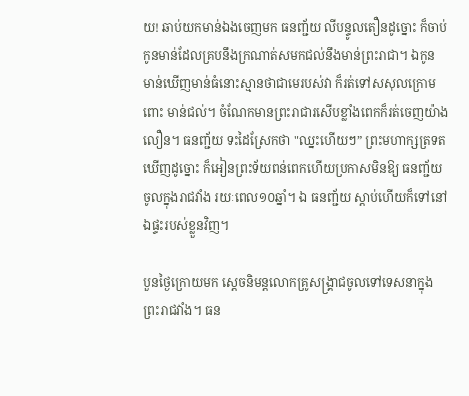យ! ឆាប់យកមាន់ឯងចេញមក ធនញ្ជ័យ លីបន្ទូលតឿនដូច្នោះ ក៏ចាប់កូនមាន់ដែលគ្របនឹងក្រណាត់សមកជល់នឹងមាន់ព្រះរាជា។ ឯកូន មាន់ឃើញមាន់ធំនោះស្មានថាជាមេរបស់វា ក៏រត់ទៅសសុលក្រោមពោះ មាន់ជល់។ ចំណែកមានព្រះរាជារសើបខ្លាំងពេកក៏រត់ចេញយ៉ាងលឿន។ ធនញ្ជ័យ ទះដៃស្រែកថា "ឈ្នះហើយៗ” ព្រះមហាក្សត្រទតឃើញដូច្នោះ ក៏អៀនព្រះទ័យពន់ពេកហើយប្រកាសមិនឱ្យ ធនញ្ជ័យ ចូលក្នុងរាជវាំង រយៈពេល១០ឆ្នាំ។ ឯ ធនញ្ជ័យ ស្តាប់ហើយក៏ទៅនៅឯផ្ទះរបស់ខ្លួនវិញ។

បួនថ្ងៃក្រោយមក ស្ដេចនិមន្តលោកគ្រូសង្គ្រាជចូលទៅទេសនាក្នុងព្រះរាជវាំង។ ធន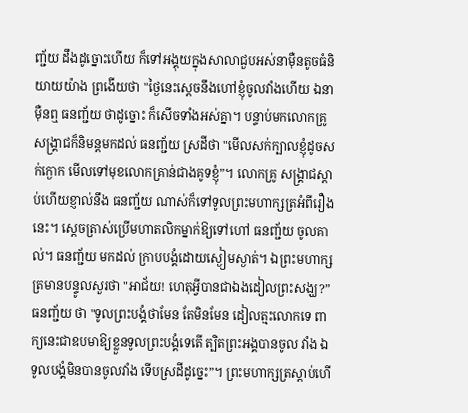ញ្ជ័យ ដឹងដូច្នោះហើយ ក៏ទៅអង្គុយក្នុងសាលាជួបអស់នាម៉ឺនតូចធំនិយាយយ៉ាង ព្រងើយថា "ថ្ងៃនេះស្តេចនឹងហៅខ្ញុំចូលវាំងហើយ ឯនាម៉ឺនឮ ធនញ្ជ័យ ថាដូច្នោះ ក៏សើចទាំងអស់គ្នា។ បន្ទាប់មកលោកគ្រូសង្គ្រាជក៏និមន្តមកដល់ ធនញ្ជ័យ ស្រដីថា "មើលសក់ក្បាលខ្ញុំដូចសក់ក្ងោក មើលទៅមុខលោកគ្រាន់ជាងគូទខ្ញុំ”។ លោកគ្រូ សង្គ្រាជស្តាប់ហើយខ្ញាល់នឹង ធនញ្ជ័យ ណាស់ក៏ទៅទូលព្រះមហាក្សត្រអំពីរឿងនេះ។ ស្ដេចត្រាស់ប្រើមហាតលិកម្នាក់ឱ្យទៅហៅ ធនញ្ជ័យ ចូលគាល់។ ធនញ្ជ័យ មកដល់ ក្រាបបង្គំដោយស្ងៀមស្ងាត់។ ឯព្រះមហាក្សត្រមានបន្ទូលសួរថា "អាជ័យ! ហេតុអ្វីបានជាឯងដៀលព្រះសង្ឃ?” ធនញ្ជ័យ ថា "ទូលព្រះបង្គំថាមែន តែមិនមែន ដៀលត្មះលោកទេ ពាក្យនេះជាឧបមាឱ្យខ្លួនទូលព្រះបង្គំទេតើ ត្បិតព្រះអង្គបានចូល វាំង ឯទូលបង្គំមិនបានចូលវាំង ទើបស្រដីដូច្នេះ”។ ព្រះមហាក្សត្រស្តាប់ហើ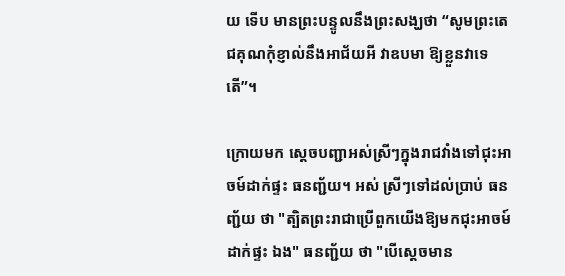យ ទើប មានព្រះបន្ទូលនឹងព្រះសង្ឃថា “សូមព្រះតេជគុណកុំខ្ញាល់នឹងអាជ័យអី វាឧបមា ឱ្យខ្លួនវាទេតើ”។

ក្រោយមក ស្ដេចបញ្ជាអស់ស្រីៗក្នុងរាជវាំងទៅជុះអាចម៍ដាក់ផ្ទះ ធនញ្ជ័យ។ អស់ ស្រីៗទៅដល់ប្រាប់ ធនញ្ជ័យ ថា "ត្បិតព្រះរាជាប្រើពួកយើងឱ្យមកជុះអាចម៍ដាក់ផ្ទះ ឯង" ធនញ្ជ័យ ថា "បើស្តេចមាន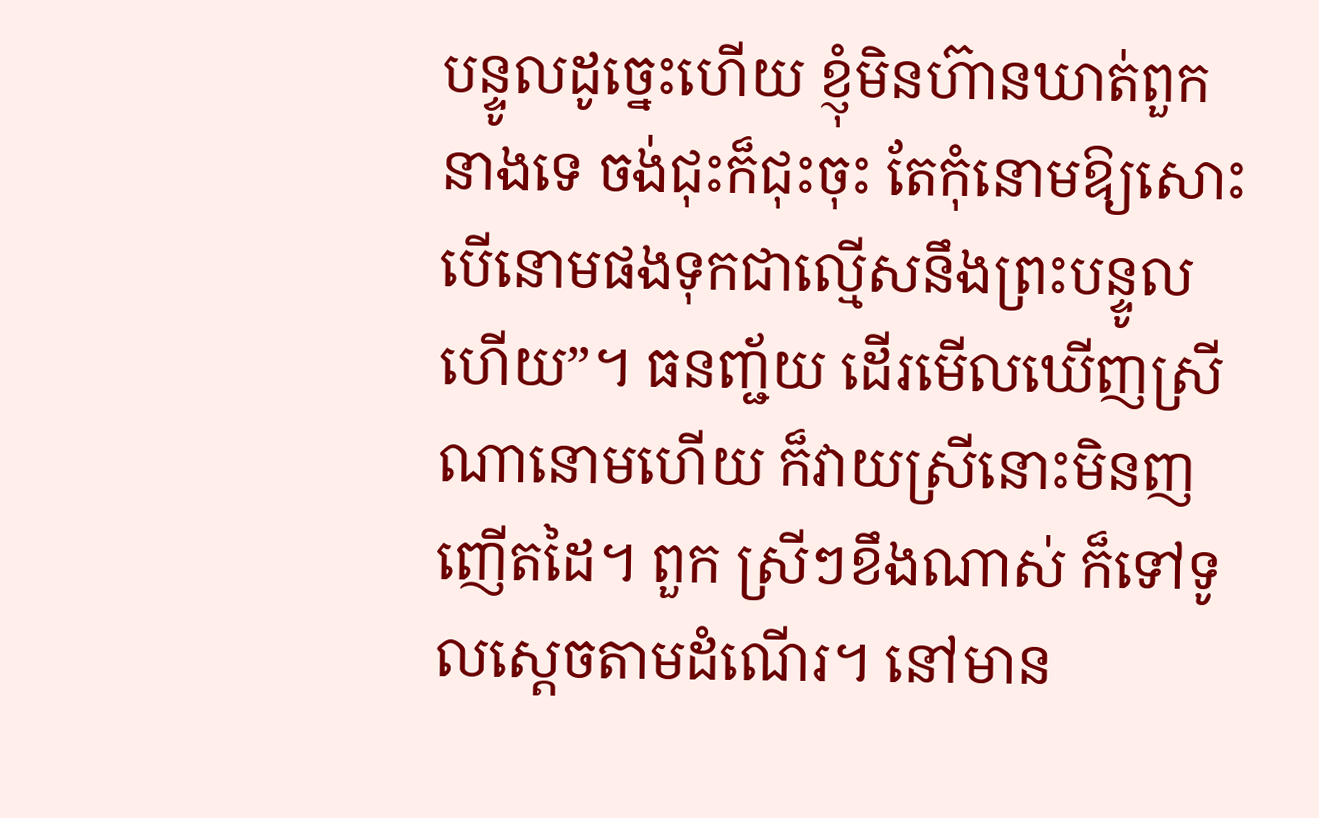បន្ទូលដូច្នេះហើយ ខ្ញុំមិនហ៊ានឃាត់ពួកនាងទេ ចង់ជុះក៏ជុះចុះ តែកុំនោមឱ្យសោះ បើនោមផងទុកជាល្មើសនឹងព្រះបន្ទូលហើយ”។ ធនញ្ជ័យ ដើរមើលឃើញស្រីណានោមហើយ ក៏វាយស្រីនោះមិនញញើតដៃ។ ពួក ស្រីៗខឹងណាស់ ក៏ទៅទូលស្ដេចតាមដំណើរ។ នៅមាន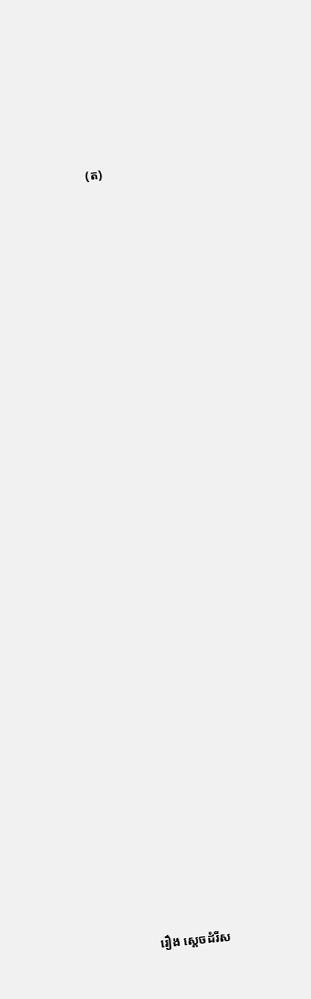(ត)




























រឿង ស្តេចដំរីស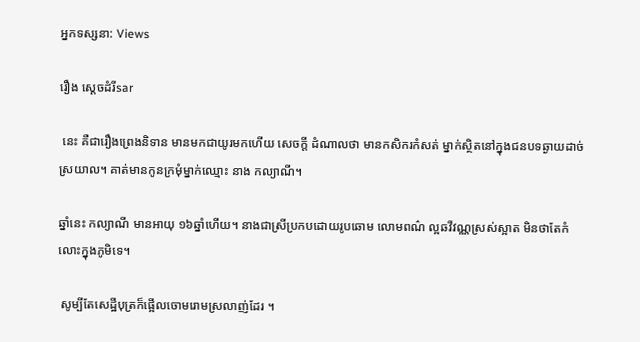អ្នកទស្សនា: Views

រឿង ស្តេចដំរីsar

 នេះ គឺជារឿងព្រេងនិទាន មានមកជាយូរមកហើយ សេចក្តី ដំណាលថា មានកសិករកំសត់ ម្នាក់ស្ថិតនៅក្នុងជនបទឆ្ងាយដាច់ ស្រយាល។ គាត់មានកូនក្រមុំម្នាក់ឈ្មោះ នាង កល្យាណី។

ឆ្នាំនេះ កល្យាណី មានអាយុ ១៦ឆ្នាំហើយ។ នាងជាស្រីប្រកបដោយរូបឆោម លោមពណ៌ ល្អឆវីវណ្ណស្រស់ស្អាត មិនថាតែកំលោះក្នុងភូមិទេ។

 សូម្បីតែសេដ្ឋីបុត្រក៏ផ្អើលចោមរោមស្រលាញ់ដែរ ។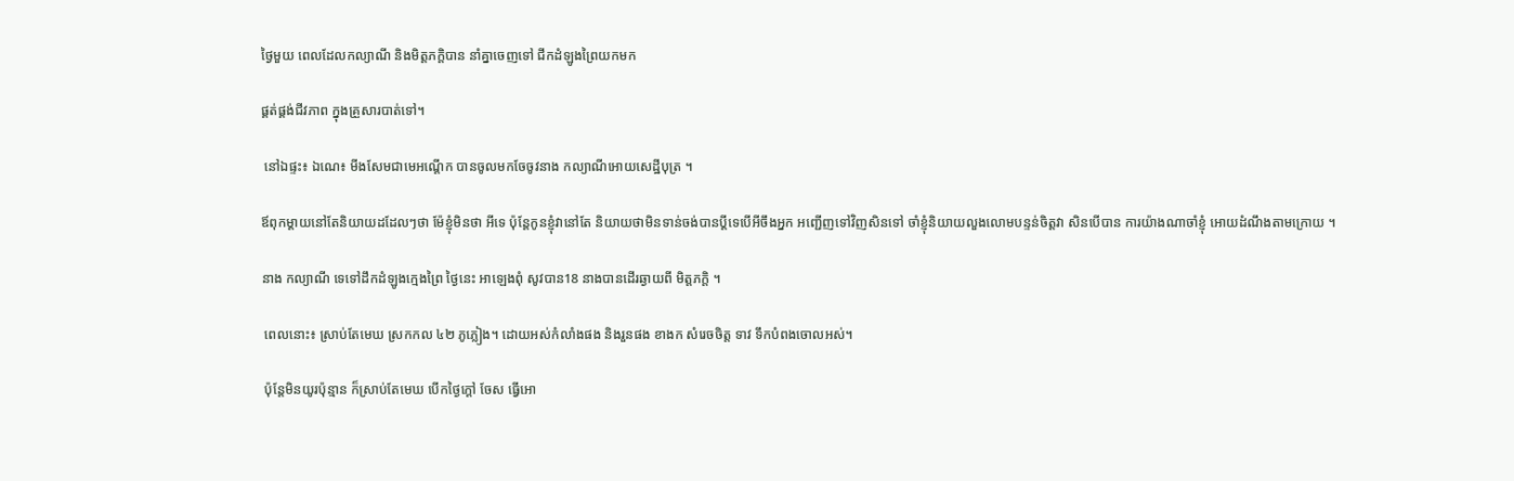ថ្ងៃមួយ ពេលដែលកល្យាណី និងមិត្តភក្តិបាន នាំគ្នាចេញទៅ ជីកដំឡូងព្រៃយកមក

ផ្គត់ផ្គង់ជីវភាព ក្នុងគ្រួសារបាត់ទៅ។

 នៅឯផ្ទះ៖ ឯណេ៖ មីងសែមជាមេអណ្ដើក បានចូលមកចែចូវនាង កល្យាណីអោយសេដ្ឋីបុត្រ ។

ឪពុកម្តាយនៅតែនិយាយដដែលៗថា ម៉ែខ្ញុំមិនថា អីទេ ប៉ុន្តែកូនខ្ញុំវានៅតែ និយាយថាមិនទាន់ចង់បានប្តីទេបើអីចឹងអ្នក អញ្ជើញទៅវិញសិនទៅ ចាំខ្ញុំនិយាយលួងលោមបន្ទន់ចិត្តវា សិនបើបាន ការយ៉ាងណាចាំខ្ញុំ អោយដំណឹងតាមក្រោយ ។

នាង កល្យាណី ទេទៅដឹកដំឡូងក្មេងព្រៃ ថ្ងៃនេះ អាឡេងពុំ សូវបាន18 នាងបានដើរឆ្ងាយពី មិត្តភក្តិ ។

 ពេលនោះ៖ ស្រាប់តែមេឃ ស្រកកល ៤២ ភូភ្លៀង។ ដោយអស់កំលាំងផង និងរួនផង ខាងក សំរេចចិត្ត ទាវ ទឹកបំពងចោលអស់។

 ប៉ុន្តែមិនយូរប៉ុន្មាន ក៏ស្រាប់តែមេឃ បើកថ្ងៃក្តៅ ចែស ធ្វើអោ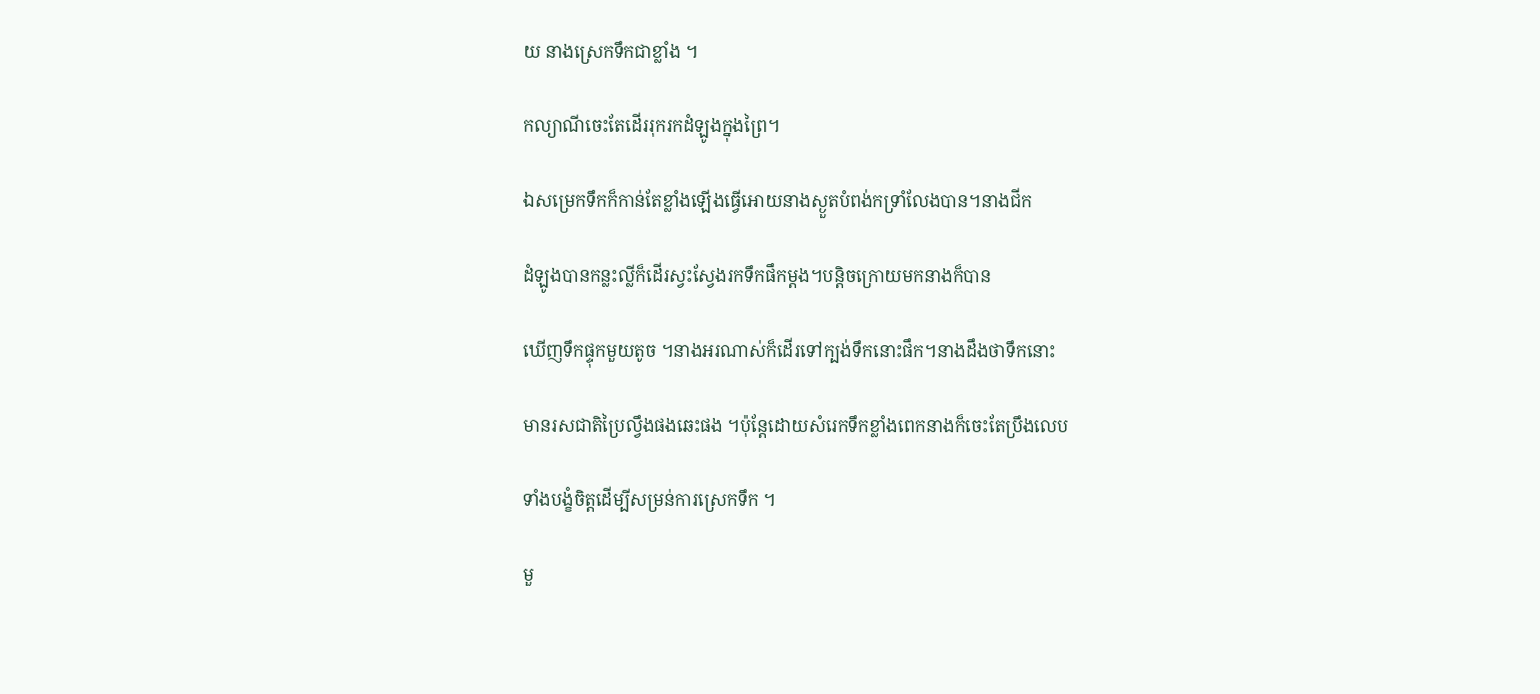យ នាងស្រេកទឹកជាខ្លាំង ។

កល្យាណីចេះតែដើររុករកដំឡូងក្នុងព្រៃ។

ឯសម្រេកទឹកក៏កាន់តែខ្លាំងឡើងធ្វើអោយនាងស្ងួតបំពង់កទ្រាំលែងបាន។នាងជីក

ដំឡូងបានកន្លះល្លីក៏ដើរស្វះស្វែងរកទឹកផឹកម្តង។បន្តិចក្រោយមកនាងក៏បាន

ឃើញទឹកផ្ទុកមួយតូច ។នាងអរណាស់ក៏ដើរទៅក្បង់ទឹកនោះផឹក។នាងដឹងថាទឹកនោះ

មានរសជាតិប្រៃល្វឹងផងឆេះផង ។ប៉ុន្តែដោយសំរេកទឹកខ្លាំងពេកនាងក៏ចេះតែប្រឹងលេប

ទាំងបង្ខំចិត្តដើម្បីសម្រន់ការស្រេកទឹក ។

មួ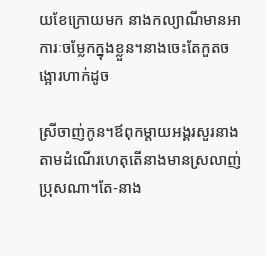យខែក្រោយមក នាងកល្យាណីមានអាការៈចម្លែកក្នុងខ្លួន។នាងចេះតែកួតចង្អោរហាក់ដូច

ស្រីចាញ់កូន។ឪពុកម្តាយអង្គរសួរនាងតាមដំណើរហេតុតើនាងមានស្រលាញ់ប្រុសណា។តែ-នាង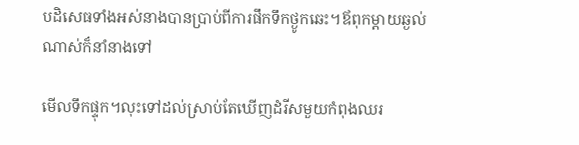បដិសេធទាំងអស់នាងបានប្រាប់ពីការផឹកទឹកថ្ងូកឆេះ។ឪពុកម្តាយឆ្ងល់ណាស់ក៏នាំនាងទៅ

មើលទឹកផ្ទុក។លុះទៅដល់ស្រាប់តែឃើញដំរីសមួយកំពុងឈរ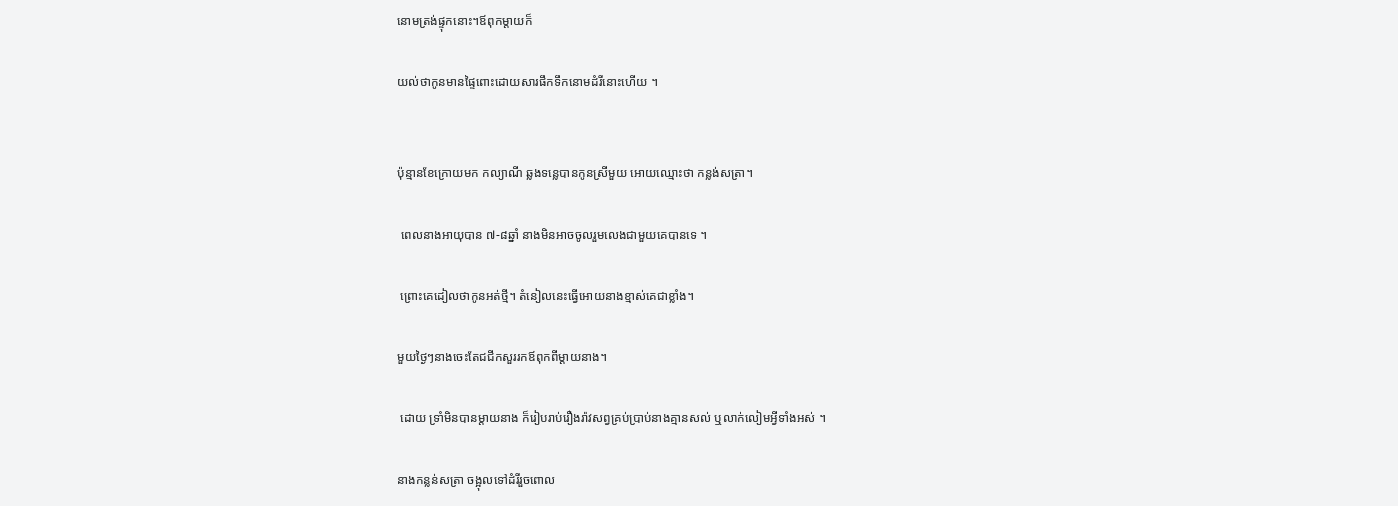នោមត្រង់ផ្ទុកនោះ។ឪពុកម្តាយក៏

យល់ថាកូនមានផ្ទៃពោះដោយសារផឹកទឹកនោមដំរីនោះហើយ ។


ប៉ុន្មានខែក្រោយមក កល្យាណី ឆ្លងទន្លេបានកូនស្រីមួយ អោយឈ្មោះថា កន្លង់សត្រា។

 ពេលនាងអាយុបាន ៧-៨ឆ្នាំ នាងមិនអាចចូលរួមលេងជាមួយគេបានទេ ។

 ព្រោះគេដៀលថាកូនអត់ថ្មី។ តំនៀលនេះធ្វើអោយនាងខ្មាស់គេជាខ្លាំង។

មួយថ្ងៃៗនាងចេះតែជជីកសួររកឪពុកពីម្តាយនាង។

 ដោយ ទ្រាំមិនបានម្តាយនាង ក៏រៀបរាប់រឿងរ៉ាវសព្វគ្រប់ប្រាប់នាងគ្មានសល់ ឬលាក់លៀមអ្វីទាំងអស់ ។

នាងកន្លន់សត្រា ចង្អុលទៅដំរីរួចពោល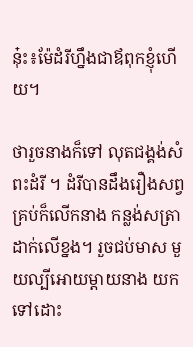នុ៎ះ៖ម៉ែដំរីហ្នឹងជាឪពុកខ្ញុំហើយ។

ថារួចនាងក៏ទៅ លុតជង្គង់សំពះដំរី ។ ដំរីបានដឹងរឿងសព្វគ្រប់ក៏លើកនាង កន្លង់សត្រា ដាក់លើខ្នង។ រួចជប់មាស មួយល្បីអោយម្តាយនាង យកទៅដោះ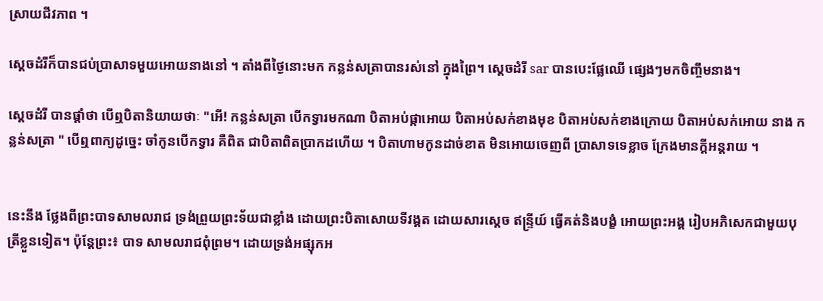ស្រាយជីវភាព ។

ស្តេចដំរីក៏បានជប់ប្រាសាទមួយអោយនាងនៅ ។ តាំងពីថ្ងៃនោះមក កន្លន់សត្រាបានរស់នៅ ក្នុងព្រៃ។ ស្តេចដំរី sar បានបេះផ្លែឈើ ផ្សេងៗមកចិញ្ចឹមនាង។

ស្តេចដំរី បានផ្តាំថា បើឮបិតានិយាយថាៈ "អើ! កន្លន់សត្រា បើកទ្វារមកណា បិតាអប់ផ្កាអោយ បិតាអប់សក់ខាងមុខ បិតាអប់សក់ខាងក្រោយ បិតាអប់សក់អោយ នាង កន្លន់សត្រា " បើឮពាក្យដូច្នេះ ចាំកូនបើកទ្វារ គឺពិត ជាបិតាពិតប្រាកដហើយ ។ បិតាហាមកូនដាច់ខាត មិនអោយចេញពី ប្រាសាទទេខ្លាច ក្រែងមានក្ដីអន្តរាយ ។


នេះនឹង ថ្លែងពីព្រះបាទសាមលរាជ ទ្រង់ព្រួយព្រះទ័យជាខ្លាំង ដោយព្រះបិតាសោយទីវង្គត ដោយសារស្តេច ឥន្ទ្រីយ៍ ធ្វើគត់និងបង្ខំ អោយព្រះអង្គ រៀបអភិសេកជាមួយបុត្រីខ្លួនទៀត។ ប៉ុន្តែព្រះ៖ បាទ សាមលរាជពុំព្រម។ ដោយទ្រង់អផ្សុកអ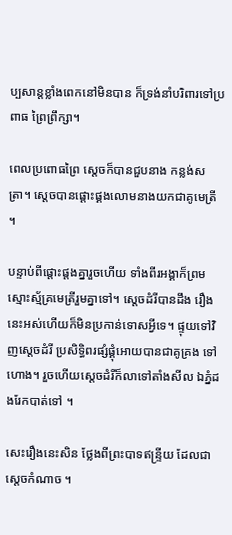ប្បសាន្តខ្លាំងពេកនៅមិនបាន ក៏ទ្រង់នាំបរិពារទៅប្រពាធ ព្រៃព្រឹក្សា។

ពេលប្រពោធព្រៃ ស្តេចក៏បានជួបនាង កន្លង់សត្រា។ ស្តេចបានផ្តោះផ្គងលោមនាងយកជាគូមេត្រី ។

បន្ទាប់ពីផ្តោះផ្តងគ្នារួចហើយ ទាំងពីរអង្គាក៏ព្រមស្មោះស្ម័គ្រមេត្រីរួមគ្នាទៅ។ ស្តេចដំរីបានដឹង រឿងនេះអស់ហើយក៏មិនប្រកាន់ទោសអ្វីទេ។ ផ្ទុយទៅវិញស្តេចដំរី ប្រសិទ្ធិពរផ្សំផ្គុំអោយបានជាគូគ្រង ទៅហោង។ រួចហើយស្តេចដំរីក៏លាទៅតាំងសីល ឯភ្នំដងរែកបាត់ទៅ ។

សេះរឿងនេះសិន ថ្លែងពីព្រះបាទឥន្ទ្រីយ ដែលជាស្តេចកំណាច ។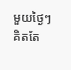មួយថ្ងៃៗ គិតតែ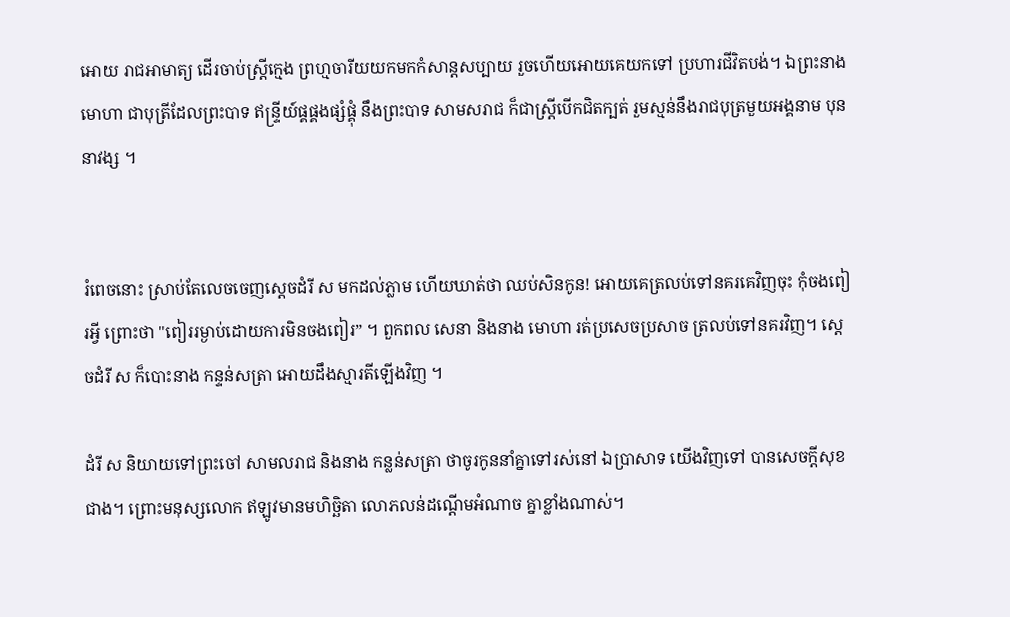អោយ រាជអាមាត្យ ដើរចាប់ស្ត្រីក្មេង ព្រហ្មចារីយយកមកកំសាន្តសប្បាយ រួចហើយអោយគេយកទៅ ប្រហារជីវិតបង់។ ឯព្រះនាង មោហា ជាបុត្រីដែលព្រះបាទ ឥន្ទ្រីយ៍ផ្គផ្គងផ្សំផ្គុំ នឹងព្រះបាទ សាមសរាជ ក៏ជាស្ត្រីបើកជិតក្បត់ រួមស្មន់នឹងរាជបុត្រមួយអង្គនាម បុននាវង្ស ។


រំពេចនោះ ស្រាប់តែលេចចេញស្តេចដំរី ស មកដល់ភ្លាម ហើយឃាត់ថា ឈប់សិនកូន! អោយគេត្រលប់ទៅនគរគេវិញចុះ កុំចងពៀរអ្វី ព្រោះថា "ពៀររម្ងាប់ដោយការមិនចងពៀរ” ។ ពួកពល សេនា និងនាង មោហា រត់ប្រសេចប្រសាច ត្រលប់ទៅនគរវិញ។ ស្តេចដំរី ស ក៏បោះនាង កន្ទន់សត្រា អោយដឹងស្មារតីឡើងវិញ ។

ដំរី ស និយាយទៅព្រះចៅ សាមលរាជ និងនាង កន្លន់សត្រា ថាចូរកូននាំគ្នាទៅរស់នៅ ឯប្រាសាទ យើងវិញទៅ បានសេចក្តីសុខជាង។ ព្រោះមនុស្សលោក ឥឡូវមានមហិច្ឆិតា លោភលន់ដណ្តើមអំណាច គ្នាខ្លាំងណាស់។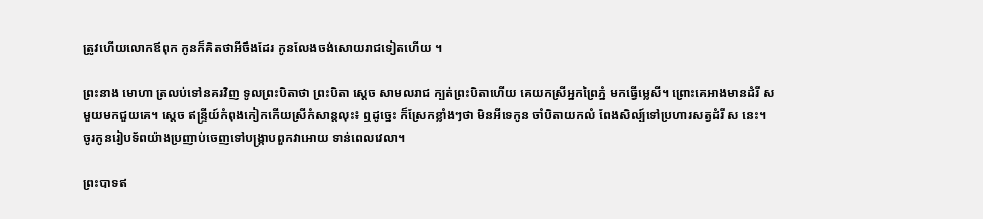ត្រូវហើយលោកឪពុក កូនក៏គិតថាអីចឹងដែរ កូនលែងចង់សោយរាជទៀតហើយ ។

ព្រះនាង មោហា ត្រលប់ទៅនគរវិញ ទូលព្រះបិតាថា ព្រះបិតា ស្តេច សាមលរាជ ក្បត់ព្រះបិតាហើយ គេយកស្រីអ្នកព្រៃភ្នំ មកធ្វើម្លេសី។ ព្រោះគេអាងមានដំរី ស មួយមកជួយគេ។ ស្តេច ឥន្ទ្រីយ៍កំពុងកៀកកើយស្រីកំសាន្តលុះ៖ ឮដូច្នេះ ក៏ស្រែកខ្លាំងៗថា មិនអីទេកូន ចាំបិតាយកលំ ពែងសិល្ប៍ទៅប្រហារសត្វដំរី ស នេះ។ ចូរកូនរៀបទ័ពយ៉ាងប្រញាប់ចេញទៅបង្រ្កាបពួកវាអោយ ទាន់ពេលវេលា។

ព្រះបាទឥ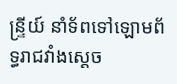ន្ទ្រីយ៍ នាំទ័ពទៅឡោមព័ទ្ធរាជវាំងស្តេច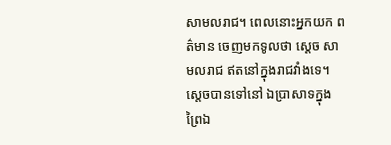សាមលរាជ។ ពេលនោះអ្នកយក ពត៌មាន ចេញមកទូលថា ស្តេច សាមលរាជ ឥតនៅក្នុងរាជវាំងទេ។ ស្តេចបានទៅនៅ ឯប្រាសាទក្នុងព្រៃឯ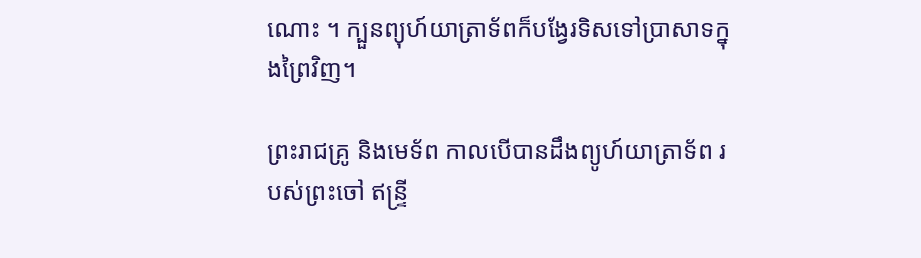ណោះ ។ ក្បួនព្យុហ៍យាត្រាទ័ពក៏បង្វែរទិសទៅប្រាសាទក្នុងព្រៃវិញ។

ព្រះរាជគ្រូ និងមេទ័ព កាលបើបានដឹងព្យូហ៍យាត្រាទ័ព របស់ព្រះចៅ ឥន្ទ្រី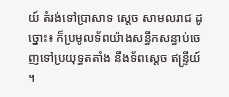យ៍ តំរង់ទៅប្រាសាទ ស្តេច សាមលរាជ ដូច្នោះ៖ ក៏ប្រមូលទ័ពយ៉ាងសន្ធឹកសន្ធាប់ចេញទៅប្រយុទ្ធតតាំង នឹងទ័ពស្តេច ឥន្ទ្រីយ៍ ។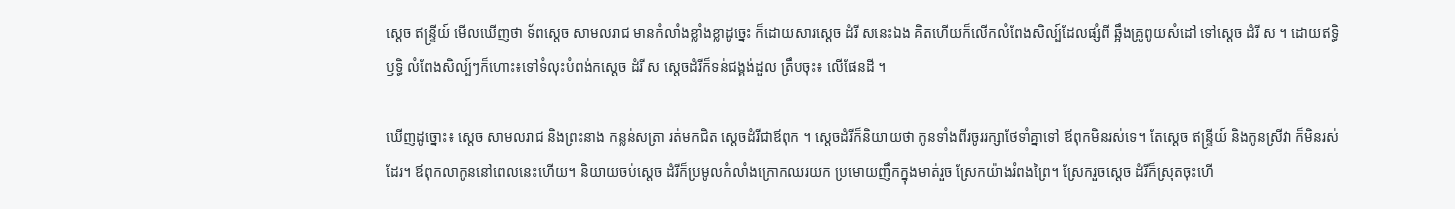ស្តេច ឥន្ទ្រីយ៍ មើលឃើញថា ទ័ពស្តេច សាមលរាជ មានកំលាំងខ្លាំងខ្លាដូច្នេះ ក៏ដោយសារស្តេច ដំរី សនេះឯង គិតហើយក៏លើកលំពែងសិល្ប៍ដែលផ្សំពី ឆ្អឹងគ្រូពូយសំដៅ ទៅស្តេច ដំរី ស ។ ដោយឥទ្ធិឫទ្ធិ លំពែងសិល្ប៍ៗក៏ហោះ៖ទៅទំលុះបំពង់កស្តេច ដំរី ស ស្តេចដំរីក៏ទន់ជង្គង់ដួល ត្រឹបចុះ៖ លើផែនដី ។

ឃើញដូច្នោះ៖ ស្តេច សាមលរាជ និងព្រះនាង កន្លន់សត្រា រត់មកជិត ស្តេចដំរីជាឪពុក ។ ស្តេចដំរីក៏និយាយថា កូនទាំងពីរចូររក្សាថែទាំគ្នាទៅ ឪពុកមិនរស់ទេ។ តែស្ដេច ឥន្ទ្រីយ៍ និងកូនស្រីវា ក៏មិនរស់ដែរ។ ឪពុកលាកូននៅពេលនេះហើយ។ និយាយចប់ស្តេច ដំរីក៏ប្រមូលកំលាំងក្រោកឈរយក ប្រមោយញឹកក្នុងមាត់រួច ស្រែកយ៉ាងរំពងព្រៃ។ ស្រែករួចស្តេច ដំរីក៏ស្រុតចុះហើ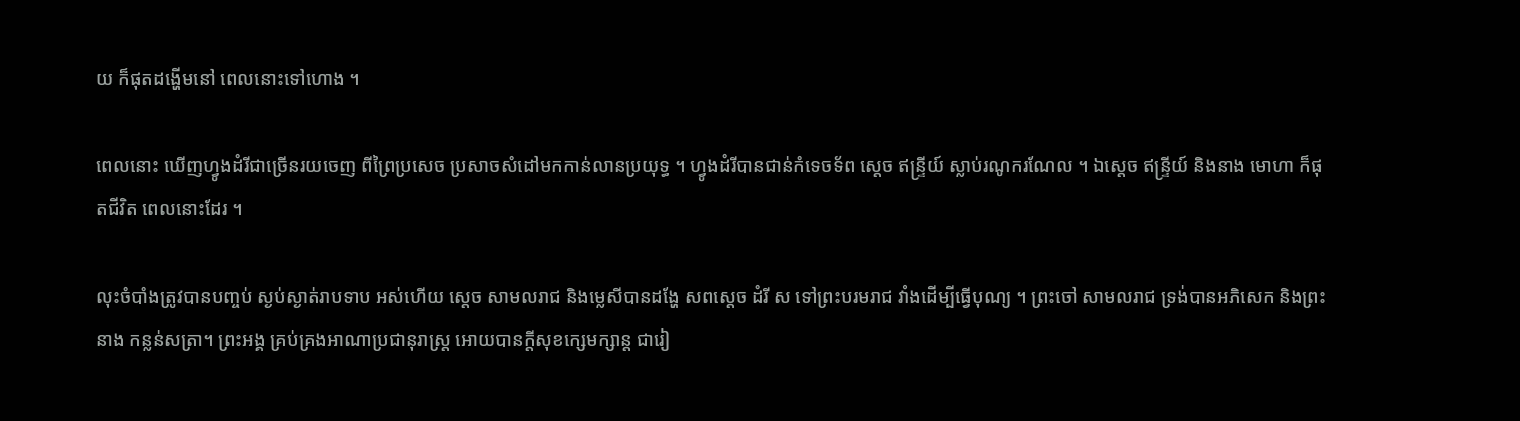យ ក៏ផុតដង្ហើមនៅ ពេលនោះទៅហោង ។

ពេលនោះ ឃើញហ្វូងដំរីជាច្រើនរយចេញ ពីព្រៃប្រសេច ប្រសាចសំដៅមកកាន់លានប្រយុទ្ធ ។ ហ្វូងដំរីបានជាន់កំទេចទ័ព ស្តេច ឥន្ទ្រីយ៍ ស្លាប់រណូករណែល ។ ឯស្តេច ឥន្ទ្រីយ៍ និងនាង មោហា ក៏ផុតជីវិត ពេលនោះដែរ ។

លុះចំបាំងត្រូវបានបញ្ចប់ ស្ងប់ស្ងាត់រាបទាប អស់ហើយ ស្តេច សាមលរាជ និងម្លេសីបានដង្ហែ សពស្តេច ដំរី ស ទៅព្រះបរមរាជ វាំងដើម្បីធ្វើបុណ្យ ។ ព្រះចៅ សាមលរាជ ទ្រង់បានអភិសេក និងព្រះនាង កន្លន់សត្រា។ ព្រះអង្គ គ្រប់គ្រងអាណាប្រជានុរាស្ត្រ អោយបានក្តីសុខក្សេមក្សាន្ត ជារៀ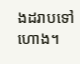ងដរាបទៅហោង។